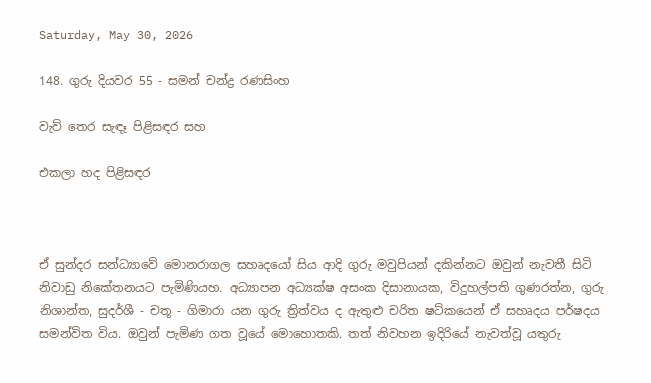Saturday, May 30, 2026

148. ගුරු දියවර 55 - සමන් චන්ද්‍ර රණසිංහ

වැව් තෙර සැඳෑ පිළිසඳර සහ

එකලා හද පිළිසඳර



ඒ සුන්දර සන්ධ්‍යාවේ මොනරාගල සහෘදයෝ සිය ආදි ගුරු මවුපියන් දකින්නට ඔවුන් නැවතී සිටි නිවාඩු නිකේතනයට පැමිණියහ. අධ්‍යාපන අධ්‍යක්ෂ අසංක දිසානායක, විදුහල්පති ගුණරත්න, ගුරු නිශාන්ත, සුදර්ශී - චතූ - ගිමාරා යන ගුරු ත්‍රිත්වය ද ඇතුළු චරිත ෂට්කයෙන් ඒ සහෘදය පර්ෂදය සමන්විත විය. ඔවුන් පැමිණ ගත වූයේ මොහොතකි. තත් නිවහන ඉදිරියේ නැවත්වූ යතුරු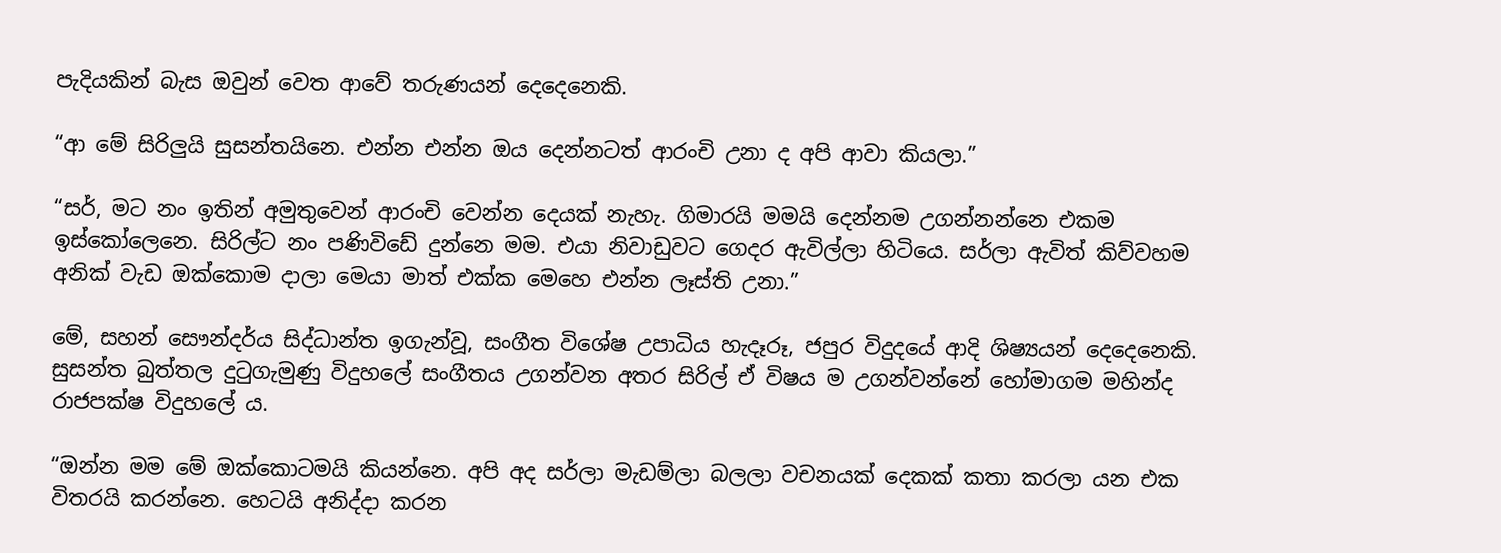පැදියකින් බැස ඔවුන් වෙත ආවේ තරුණයන් දෙදෙනෙකි.

“ආ මේ සිරිලුයි සුසන්තයිනෙ. එන්න එන්න ඔය දෙන්නටත් ආරංචි උනා ද අපි ආවා කියලා.”

“සර්, මට නං ඉතින් අමුතුවෙන් ආරංචි වෙන්න දෙයක් නැහැ. ගිමාරයි මමයි දෙන්නම උගන්නන්නෙ එකම ඉස්කෝලෙනෙ. සිරිල්ට නං පණිවිඩේ දුන්නෙ මම. එයා නිවාඩුවට ගෙදර ඇවිල්ලා හිටියෙ. සර්ලා ඇවිත් කිව්වහම අනික් වැඩ ඔක්කොම දාලා මෙයා මාත් එක්ක මෙහෙ එන්න ලෑස්ති උනා.”

මේ, සහන් සෞන්දර්ය සිද්ධාන්ත ඉගැන්වූ, සංගීත විශේෂ උපාධිය හැදෑරූ, ජපුර විදුදයේ ආදි ශිෂ්‍යයන් දෙදෙනෙකි. සුසන්ත බුත්තල දුටුගැමුණු විදුහලේ සංගීතය උගන්වන අතර සිරිල් ඒ විෂය ම උගන්වන්නේ හෝමාගම මහින්ද රාජපක්ෂ විදුහලේ ය.

“ඔන්න මම මේ ඔක්කොටමයි කියන්නෙ. අපි අද සර්ලා මැඩම්ලා බලලා වචනයක් දෙකක් කතා කරලා යන එක විතරයි කරන්නෙ. හෙටයි අනිද්දා කරන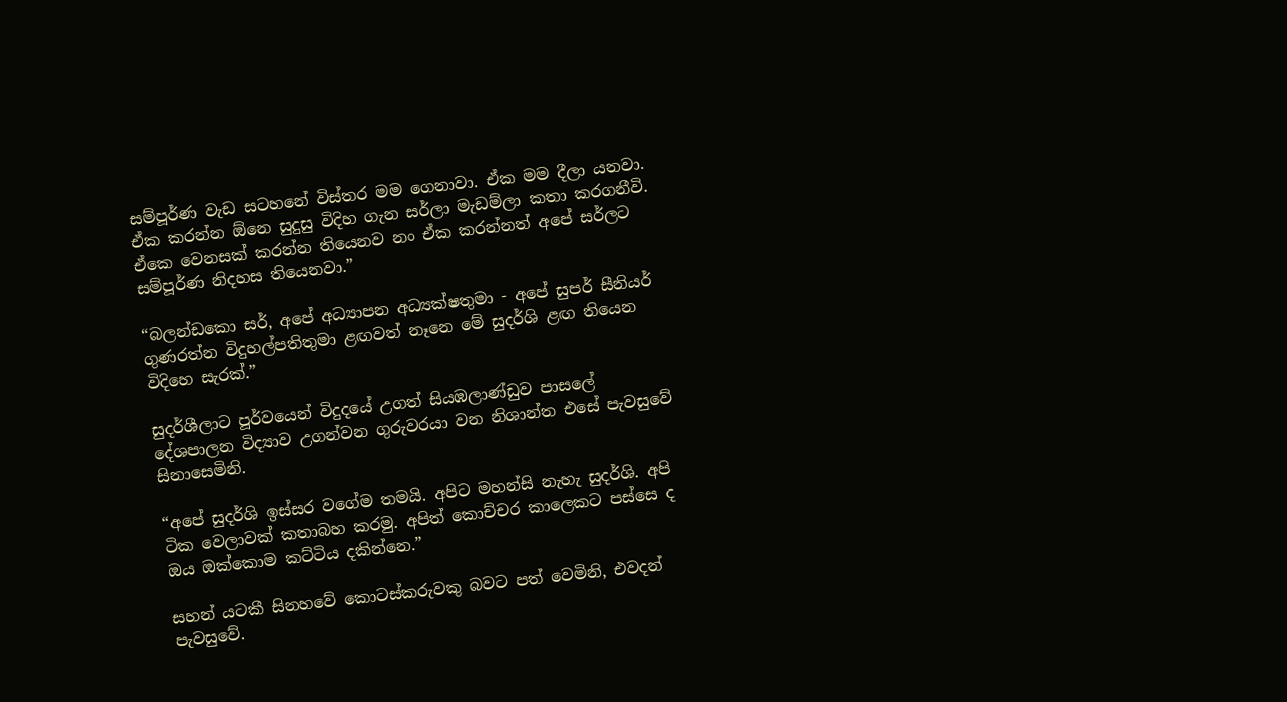සම්පූර්ණ වැඩ සටහනේ විස්තර මම ගෙනාවා. ඒක මම දීලා යනවා. ඒක කරන්න ඕනෙ සුදුසු විදිහ ගැන සර්ලා මැඩම්ලා කතා කරගනීවි. ඒකෙ වෙනසක් කරන්න තියෙනව නං ඒක කරන්නත් අපේ සර්ලට සම්පූර්ණ නිදහස තියෙනවා.”

“බලන්ඩකො සර්, අපේ අධ්‍යාපන අධ්‍යක්ෂතුමා - අපේ සුපර් සීනියර් ගුණරත්න විදුහල්පතිතුමා ළඟවත් නෑනෙ මේ සුදර්ශි ළඟ තියෙන විදිහෙ සැරක්.”

සුදර්ශීලාට පූර්වයෙන් විදුදයේ උගත් සියඹලාණ්ඩුව පාසලේ දේශපාලන විද්‍යාව උගන්වන ගුරුවරයා වන නිශාන්ත එසේ පැවසුවේ සිනාසෙමිනි.

“අපේ සුදර්ශි ඉස්සර වගේම තමයි. අපිට මහන්සි නැහැ සුදර්ශි. අපි ටික වෙලාවක් කතාබහ කරමු. අපිත් කොච්චර කාලෙකට පස්සෙ ද ඔය ඔක්කොම කට්ටිය දකින්නෙ.”

සහන් යටකී සිනහවේ කොටස්කරුවකු බවට පත් වෙමිනි, එවදන් පැවසුවේ.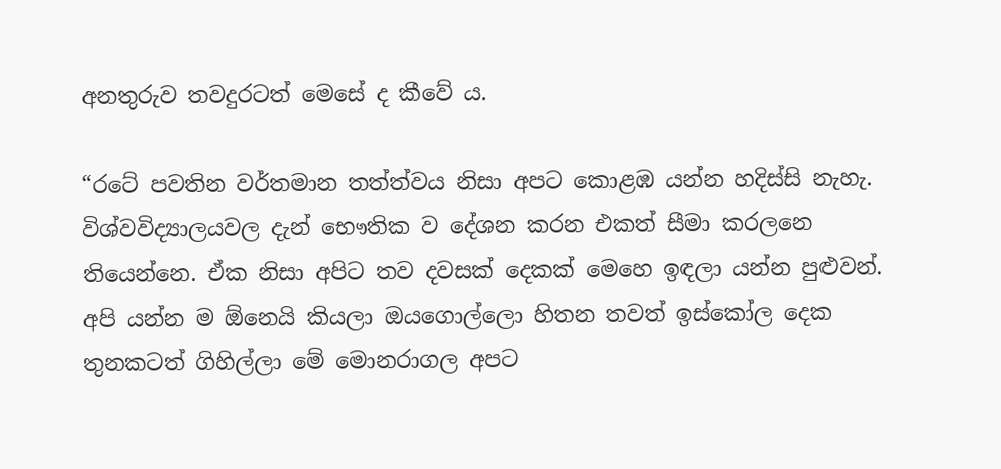අනතුරුව තවදුරටත් මෙසේ ද කීවේ ය.

“රටේ පවතින වර්තමාන තත්ත්වය නිසා අපට කොළඹ යන්න හදිස්සි නැහැ. විශ්වවිද්‍යාලයවල දැන් භෞතික ව දේශන කරන එකත් සීමා කරලනෙ තියෙන්නෙ. ඒක නිසා අපිට තව දවසක් දෙකක් මෙහෙ ඉඳලා යන්න පුළුවන්. අපි යන්න ම ඕනෙයි කියලා ඔයගොල්ලො හිතන තවත් ඉස්කෝල දෙක තුනකටත් ගිහිල්ලා මේ මොනරාගල අපට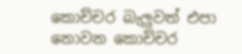කොච්චර බැලුවත් එපා නොවන කොච්චර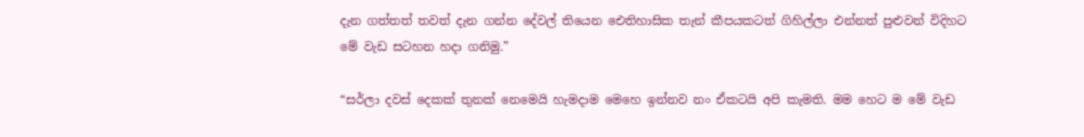දැන ගත්තත් තවත් දැන ගන්න දේවල් තියෙන ඓතිහාසික තැන් කීපයකටත් ගිහිල්ලා එන්නත් පුළුවන් විදිහට මේ වැඩ සටහන හදා ගනිමු.”

“සර්ලා දවස් දෙකක් තුනක් නෙමෙයි හැමදාම මෙහෙ ඉන්නව නං ඒකටයි අපි කැමති. මම හෙට ම මේ වැඩ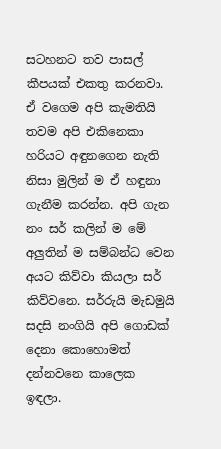සටහනට තව පාසල් කීපයක් එකතු කරනවා. ඒ වගෙම අපි කැමතියි තවම අපි එකිනෙකා හරියට අඳුනගෙන නැති නිසා මුලින් ම ඒ හඳුනා ගැනීම කරන්න. අපි ගැන නං සර් කලින් ම මේ අලුතින් ම සම්බන්ධ වෙන අයට කිව්වා කියලා සර් කිව්වනෙ. සර්රුයි මැඩමුයි සදසි නංගියි අපි ගොඩක් දෙනා කොහොමත් දන්නවනෙ කාලෙක ඉඳලා.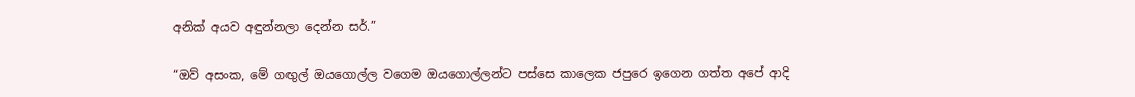අනික් අයව අඳුන්නලා දෙන්න සර්.”

“ඔව් අසංක, මේ ගඟුල් ඔයගොල්ල වගෙම ඔයගොල්ලන්ට පස්සෙ කාලෙක ජපුරෙ ඉගෙන ගත්ත අපේ ආදි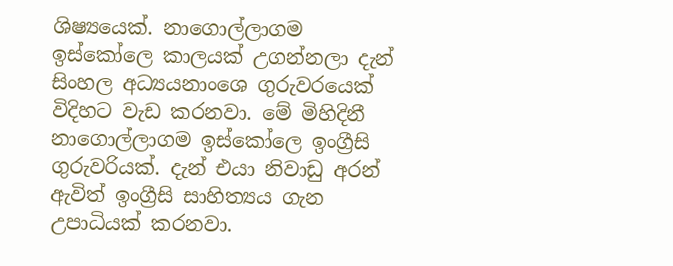ශිෂ්‍යයෙක්. නාගොල්ලාගම ඉස්කෝලෙ කාලයක් උගන්නලා දැන් සිංහල අධ්‍යයනාංශෙ ගුරුවරයෙක් විදිහට වැඩ කරනවා. මේ මිහිදිනී නාගොල්ලාගම ඉස්කෝලෙ ඉංග්‍රීසි ගුරුවරියක්. දැන් එයා නිවාඩු අරන් ඇවිත් ඉංග්‍රීසි සාහිත්‍යය ගැන උපාධියක් කරනවා.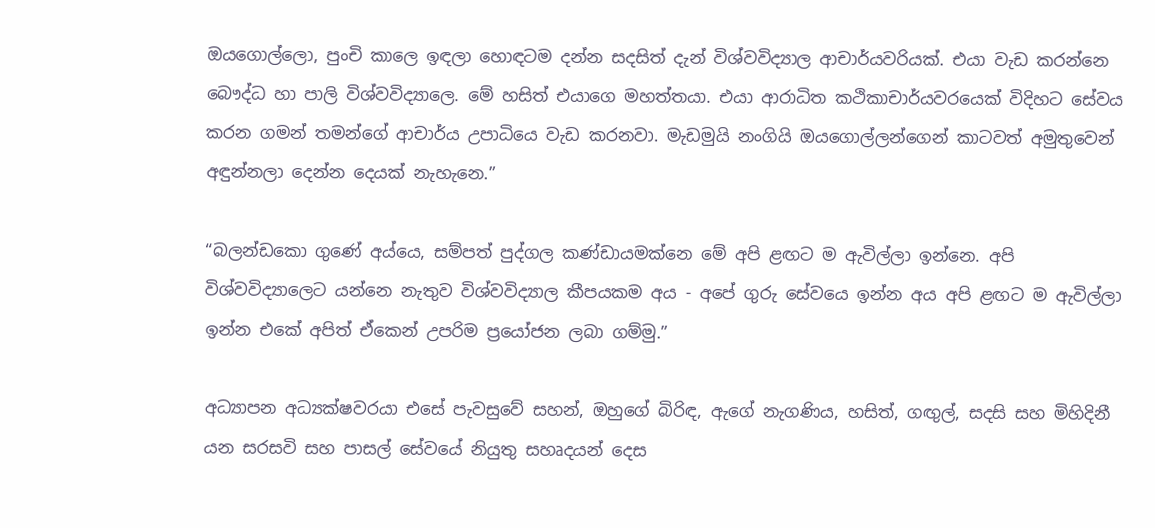ඔයගොල්ලො, පුංචි කාලෙ ඉඳලා හොඳටම දන්න සදසිත් දැන් විශ්වවිද්‍යාල ආචාර්යවරියක්. එයා වැඩ කරන්නෙ බෞද්ධ හා පාලි විශ්වවිද්‍යාලෙ. මේ හසිත් එයාගෙ මහත්තයා. එයා ආරාධිත කථිකාචාර්යවරයෙක් විදිහට සේවය කරන ගමන් තමන්ගේ ආචාර්ය උපාධියෙ වැඩ කරනවා. මැඩමුයි නංගියි ඔයගොල්ලන්ගෙන් කාටවත් අමුතුවෙන් අඳුන්නලා දෙන්න දෙයක් නැහැනෙ.”

“බලන්ඩකො ගුණේ අය්යෙ, සම්පත් පුද්ගල කණ්ඩායමක්නෙ මේ අපි ළඟට ම ඇවිල්ලා ඉන්නෙ. අපි විශ්වවිද්‍යාලෙට යන්නෙ නැතුව විශ්වවිද්‍යාල කීපයකම අය - අපේ ගුරු සේවයෙ ඉන්න අය අපි ළඟට ම ඇවිල්ලා ඉන්න එකේ අපිත් ඒකෙන් උපරිම ප්‍රයෝජන ලබා ගම්මු.”

අධ්‍යාපන අධ්‍යක්ෂවරයා එසේ පැවසුවේ සහන්, ඔහුගේ බිරිඳ, ඇගේ නැගණිය, හසිත්, ගඟුල්, සදසි සහ මිහිදිනී යන සරසවි සහ පාසල් සේවයේ නියුතු සහෘදයන් දෙස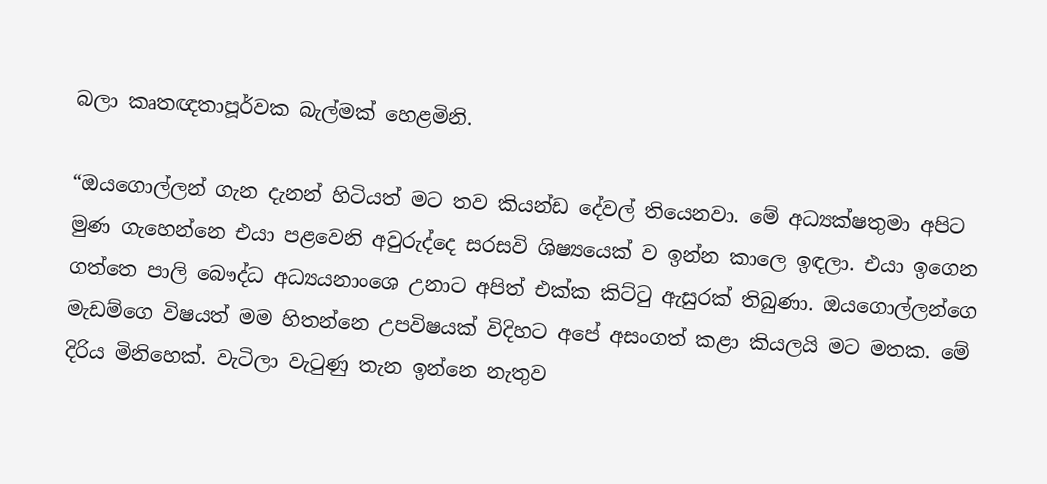බලා කෘතඥතාපූර්වක බැල්මක් හෙළමිනි.

“ඔයගොල්ලන් ගැන දැනන් හිටියත් මට තව කියන්ඩ දේවල් තියෙනවා. මේ අධ්‍යක්ෂතුමා අපිට මුණ ගැහෙන්නෙ එයා පළවෙනි අවුරුද්දෙ සරසවි ශිෂ්‍යයෙක් ව ඉන්න කාලෙ ඉඳලා. එයා ඉගෙන ගත්තෙ පාලි බෞද්ධ අධ්‍යයනාංශෙ උනාට අපිත් එක්ක කිට්ටු ඇසුරක් තිබුණා. ඔයගොල්ලන්ගෙ මැඩම්ගෙ විෂයත් මම හිතන්නෙ උපවිෂයක් විදිහට අපේ අසංගත් කළා කියලයි මට මතක. මේ දිරිය මිනිහෙක්. වැටිලා වැටුණු තැන ඉන්නෙ නැතුව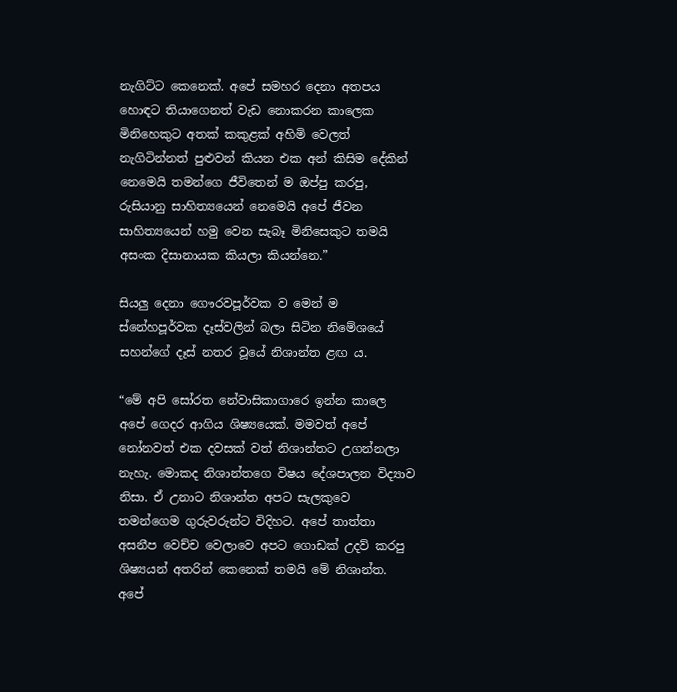නැගිට්ට කෙනෙක්. අපේ සමහර දෙනා අතපය හොඳට තියාගෙනත් වැඩ නොකරන කාලෙක මිනිහෙකුට අතක් කකුළක් අහිමි වෙලත් නැගිටින්නත් පුළුවන් කියන එක අන් කිසිම දේකින් නෙමෙයි තමන්ගෙ ජීවිතෙන් ම ඔප්පු කරපු, රුසියානු සාහිත්‍යයෙන් නෙමෙයි අපේ ජීවන සාහිත්‍යයෙන් හමු වෙන සැබෑ මිනිසෙකුට තමයි අසංක දිසානායක කියලා කියන්නෙ.”

සියලු දෙනා ගෞරවපූර්වක ව මෙන් ම ස්නේහපූර්වක දෑස්වලින් බලා සිටින නිමේශයේ සහන්ගේ දෑස් නතර වූයේ නිශාන්ත ළඟ ය.

“මේ අපි සෝරත නේවාසිකාගාරෙ ඉන්න කාලෙ අපේ ගෙදර ආගිය ශිෂ්‍යයෙක්. මමවත් අපේ නෝනවත් එක දවසක් වත් නිශාන්තට උගන්නලා නැහැ. මොකද නිශාන්තගෙ විෂය දේශපාලන විද්‍යාව නිසා. ඒ උනාට නිශාන්ත අපට සැලකුවෙ තමන්ගෙම ගුරුවරුන්ට විදිහට. අපේ තාත්තා අසනීප වෙච්ච වෙලාවෙ අපට ගොඩක් උදව් කරපු ශිෂ්‍යයන් අතරින් කෙනෙක් තමයි මේ නිශාන්ත. අපේ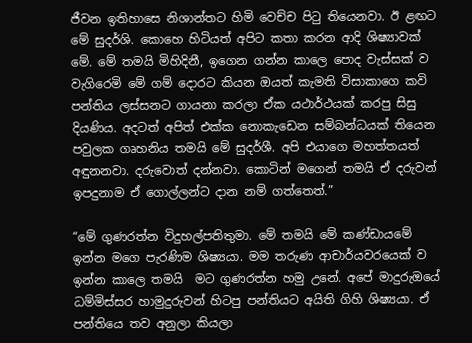ජීවන ඉතිහාසෙ නිශාන්තට හිමි වෙච්ච පිටු තියෙනවා. ඊ ළඟට මේ සුදර්ශි. කොහෙ හිටියත් අපිට කතා කරන ආදි ශිෂ්‍යාවක් මේ. මේ තමයි මිහිදිනී, ඉගෙන ගන්න කාලෙ පොද වැස්සක් ව වැගිරෙමි මේ ගම් දොරට කියන ඔයත් කැමති විසාකාගෙ කවි පන්තිය ලස්සනට ගායනා කරලා ඒක යථාර්ථයක් කරපු සිසු දියණිය. අදටත් අපිත් එක්ක නොකැඩෙන සම්බන්ධයක් තියෙන පවුලක ගෘහනිය තමයි මේ සුදර්ශී. අපි එයාගෙ මහත්තයත් අඳුනනවා. දරුවොත් දන්නවා. කොටින් මගෙන් තමයි ඒ දරුවන් ඉපදුනාම ඒ ගොල්ලන්ට දාන නම් ගත්තෙත්.”

“මේ ගුණරත්න විදුහල්පතිතුමා. මේ තමයි මේ කණ්ඩායමේ ඉන්න මගෙ පැරණිම ශිෂ්‍යයා. මම තරුණ ආචාර්යවරයෙක් ව ඉන්න කාලෙ තමයි  මට ගුණරත්න හමු උනේ. අපේ මාදුරුඔයේ ධම්මිස්සර හාමුදුරුවන් හිටපු පන්තියට අයිති ගිහි ශිෂ්‍යයා. ඒ පන්තියෙ තව අනුලා කියලා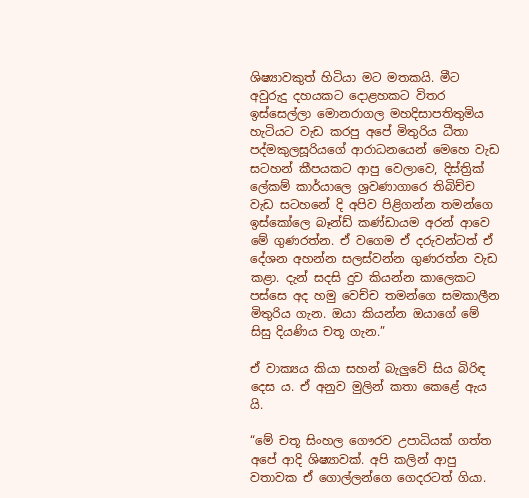ශිෂ්‍යාවකුත් හිටියා මට මතකයි. මීට අවුරුදු දහයකට දොළහකට විතර ඉස්සෙල්ලා මොනරාගල මහදිසාපතිතුමිය හැටියට වැඩ කරපු අපේ මිතුරිය ධීතා පද්මකුලසූරියගේ ආරාධනයෙන් මෙහෙ වැඩ සටහන් කීපයකට ආපු වෙලාවෙ, දිස්ත්‍රික් ලේකම් කාර්යාලෙ ශ්‍රවණාගාරෙ තිබිච්ච වැඩ සටහනේ දි අපිව පිළිගන්න තමන්ගෙ ඉස්කෝලෙ බෑන්ඩ් කණ්ඩායම අරන් ආවෙ මේ ගුණරත්න. ඒ වගෙම ඒ දරුවන්ටත් ඒ දේශන අහන්න සලස්වන්න ගුණරත්න වැඩ කළා. දැන් සදසි දුව කියන්න කාලෙකට පස්සෙ අද හමු වෙච්ච තමන්ගෙ සමකාලීන මිතුරිය ගැන. ඔයා කියන්න ඔයාගේ මේ සිසු දියණිය චතූ ගැන.”

ඒ වාක්‍යය කියා සහන් බැලුවේ සිය බිරිඳ දෙස ය. ඒ අනුව මුලින් කතා කෙළේ ඇය යි.

“මේ චතූ සිංහල ගෞරව උපාධියක් ගත්ත අපේ ආදි ශිෂ්‍යාවක්. අපි කලින් ආපු වතාවක ඒ ගොල්ලන්ගෙ ගෙදරටත් ගියා.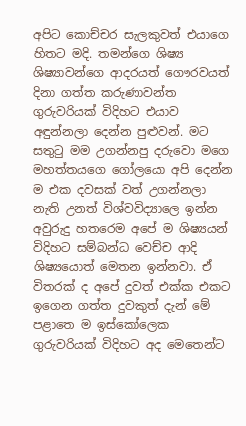අපිට කොච්චර සැලකුවත් එයාගෙ හිතට මදි. තමන්ගෙ ශිෂ්‍ය ශිෂ්‍යාවන්ගෙ ආදරයත් ගෞරවයත් දිනා ගත්ත කරුණාවන්ත ගුරුවරියක් විදිහට එයාව අඳුන්නලා දෙන්න පුළුවන්. මට සතුටු මම උගන්නපු දරුවො මගෙ මහත්තයගෙ ගෝලයො අපි දෙන්න ම එක දවසක් වත් උගන්නලා නැති උනත් විශ්වවිද්‍යාලෙ ඉන්න අවුරුදු හතරෙම අපේ ම ශිෂ්‍යයන් විදිහට සම්බන්ධ වෙච්ච ආදි ශිෂ්‍යයොත් මෙතන ඉන්නවා. ඒ විතරක් ද අපේ දුවත් එක්ක එකට ඉගෙන ගත්ත දුවකුත් දැන් මේ පළාතෙ ම ඉස්කෝලෙක ගුරුවරියක් විදිහට අද මෙතෙන්ට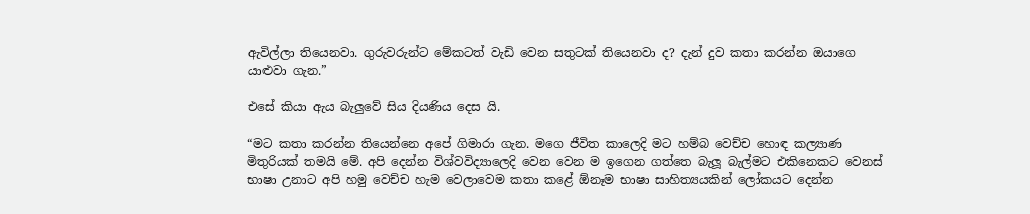ඇවිල්ලා තියෙනවා. ගුරුවරුන්ට මේකටත් වැඩි වෙන සතුටක් තියෙනවා ද? දැන් දුව කතා කරන්න ඔයාගෙ යාළුවා ගැන.”

එසේ කියා ඇය බැලුවේ සිය දියණිය දෙස යි.

“මට කතා කරන්න තියෙන්නෙ අපේ ගිමාරා ගැන. මගෙ ජීවිත කාලෙදි මට හම්බ වෙච්ච හොඳ කල්‍යාණ මිතුරියක් තමයි මේ. අපි දෙන්න විශ්වවිද්‍යාලෙදි වෙන වෙන ම ඉගෙන ගත්තෙ බැලූ බැල්මට එකිනෙකට වෙනස් භාෂා උනාට අපි හමු වෙච්ච හැම වෙලාවෙම කතා කළේ ඕනෑම භාෂා සාහිත්‍යයකින් ලෝකයට දෙන්න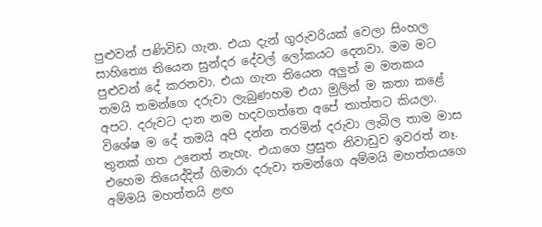පුළුවන් පණිවිඩ ගැන. එයා දැන් ගුරුවරියක් වෙලා සිංහල සාහිත්‍යෙ තියෙන සුන්දර දේවල් ලෝකයට දෙනවා. මම මට පුළුවන් දේ කරනවා. එයා ගැන තියෙන අලුත් ම මතකය තමයි තමන්ගෙ දරුවා ලැබුණහම එයා මුලින් ම කතා කළේ අපට. දරුවට දාන නම හදවගත්තෙ අපේ තාත්තට කියලා. විශේෂ ම දේ තමයි අපි දන්න තරමින් දරුවා ලැබිල තාම මාස තුනක් ගත උනෙත් නැහැ. එයාගෙ ප්‍රසුත නිවාඩුව ඉවරත් නෑ. එහෙම තියෙද්දිත් ගිමාරා දරුවා තමන්ගෙ අම්මයි මහත්තයගෙ අම්මයි මහත්තයි ළඟ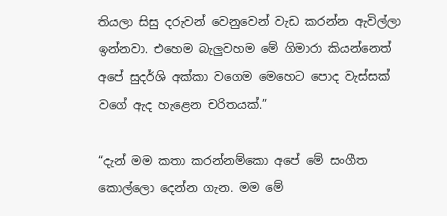තියලා සිසු දරුවන් වෙනුවෙන් වැඩ කරන්න ඇවිල්ලා ඉන්නවා. එහෙම බැලුවහම මේ ගිමාරා කියන්නෙත් අපේ සුදර්ශි අක්කා වගෙම මෙහෙට පොද වැස්සක් වගේ ඇද හැළෙන චරිතයක්.”

“දැන් මම කතා කරන්නම්කො අපේ මේ සංගීත කොල්ලො දෙන්න ගැන. මම මේ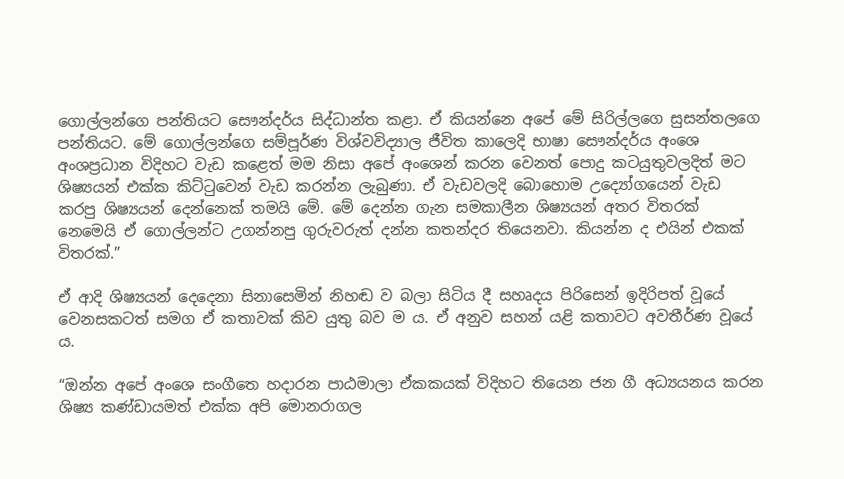ගොල්ලන්ගෙ පන්තියට සෞන්දර්ය සිද්ධාන්ත කළා. ඒ කියන්නෙ අපේ මේ සිරිල්ලගෙ සුසන්තලගෙ පන්තියට. මේ ගොල්ලන්ගෙ සම්පූර්ණ විශ්වවිද්‍යාල ජීවිත කාලෙදි භාෂා සෞන්දර්ය අංශෙ අංශප්‍රධාන විදිහට වැඩ කළෙත් මම නිසා අපේ අංශෙන් කරන වෙනත් පොදු කටයුතුවලදිත් මට ශිෂ්‍යයන් එක්ක කිට්ටුවෙන් වැඩ කරන්න ලැබුණා. ඒ වැඩවලදි බොහොම උද්‍යෝගයෙන් වැඩ කරපු ශිෂ්‍යයන් දෙන්නෙක් තමයි මේ. මේ දෙන්න ගැන සමකාලීන ශිෂ්‍යයන් අතර විතරක් නෙමෙයි ඒ ගොල්ලන්ට උගන්නපු ගුරුවරුත් දන්න කතන්දර තියෙනවා. කියන්න ද එයින් එකක් විතරක්.”

ඒ ආදි ශිෂ්‍යයන් දෙදෙනා සිනාසෙමින් නිහඬ ව බලා සිටිය දී සහෘදය පිරිසෙන් ඉදිරිපත් වූයේ වෙනසකටත් සමග ඒ කතාවක් කිව යුතු බව ම ය. ඒ අනුව සහන් යළි කතාවට අවතීර්ණ වූයේ ය.

“ඔන්න අපේ අංශෙ සංගීතෙ හදාරන පාඨමාලා ඒකකයක් විදිහට තියෙන ජන ගී අධ්‍යයනය කරන ශිෂ්‍ය කණ්ඩායමත් එක්ක අපි මොනරාගල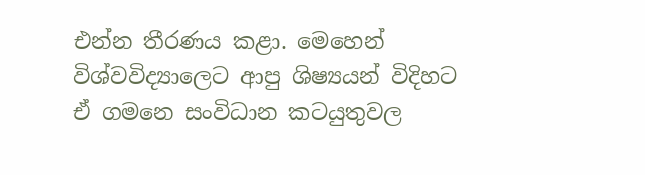එන්න තීරණය කළා. මෙහෙන් විශ්වවිද්‍යාලෙට ආපු ශිෂ්‍යයන් විදිහට ඒ ගමනෙ සංවිධාන කටයුතුවල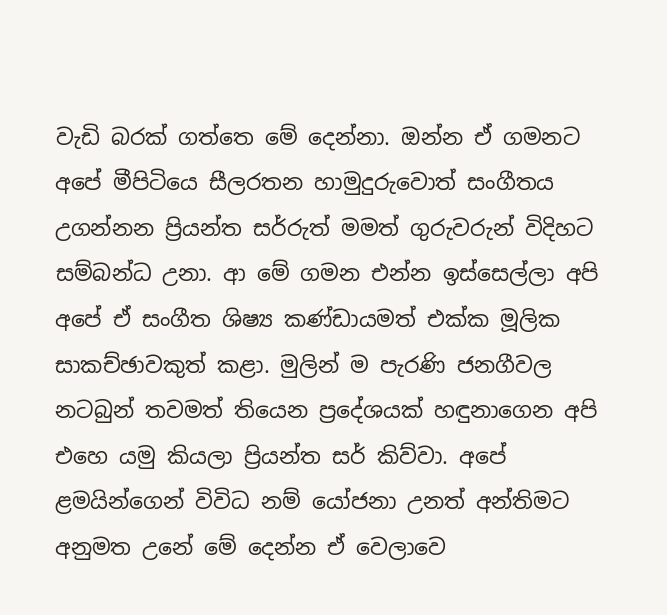වැඩි බරක් ගත්තෙ මේ දෙන්නා. ඔන්න ඒ ගමනට අපේ මීපිටියෙ සීලරතන හාමුදුරුවොත් සංගීතය උගන්නන ප්‍රියන්ත සර්රුත් මමත් ගුරුවරුන් විදිහට සම්බන්ධ උනා. ආ මේ ගමන එන්න ඉස්සෙල්ලා අපි අපේ ඒ සංගීත ශිෂ්‍ය කණ්ඩායමත් එක්ක මූලික සාකච්ඡාවකුත් කළා. මුලින් ම පැරණි ජනගීවල නටබුන් තවමත් තියෙන ප්‍රදේශයක් හඳුනාගෙන අපි එහෙ යමු කියලා ප්‍රියන්ත සර් කිව්වා. අපේ ළමයින්ගෙන් විවිධ නම් යෝජනා උනත් අන්තිමට අනුමත උනේ මේ දෙන්න ඒ වෙලාවෙ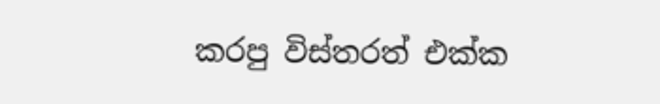කරපු විස්තරත් එක්ක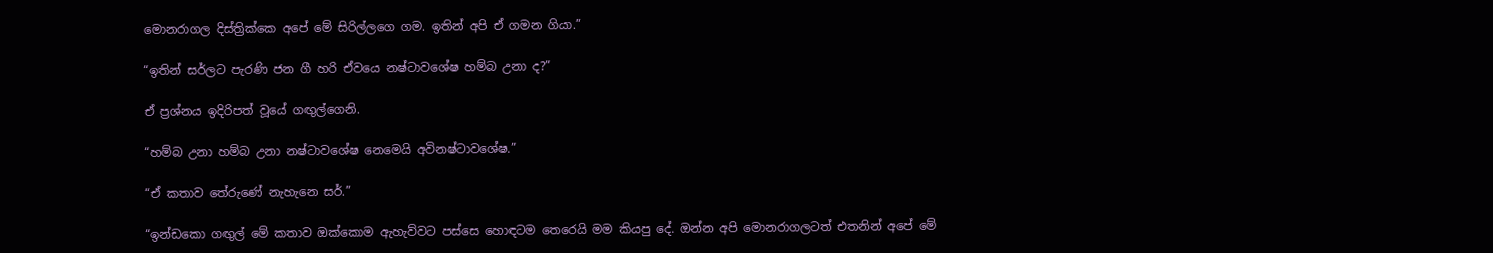මොනරාගල දිස්ත්‍රික්කෙ අපේ මේ සිරිල්ලගෙ ගම. ඉතින් අපි ඒ ගමන ගියා.”

“ඉතින් සර්ලට පැරණි ජන ගී හරි ඒවයෙ නෂ්ටාවශේෂ හම්බ උනා ද?”

ඒ ප්‍රශ්නය ඉදිරිපත් වූයේ ගඟුල්ගෙනි.

“හම්බ උනා හම්බ උනා නෂ්ටාවශේෂ නෙමෙයි අවිනෂ්ටාවශේෂ.”

“ඒ කතාව තේරුණේ නැහැනෙ සර්.”

“ඉන්ඩකො ගඟුල් මේ කතාව ඔක්කොම ඇහැව්වට පස්සෙ හොඳටම තෙරෙයි මම කියපු දේ. ඔන්න අපි මොනරාගලටත් එතනින් අපේ මේ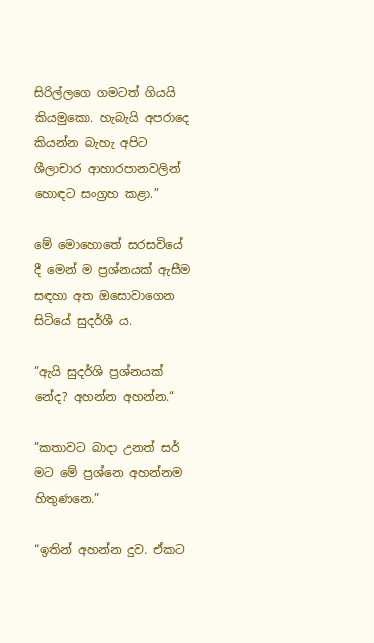සිරිල්ලගෙ ගමටත් ගියයි කියමුකො. හැබැයි අපරාදෙ කියන්න බැහැ අපිට ශීලාචාර ආහාරපානවලින් හොඳට සංග්‍රහ කළා.”

මේ මොහොතේ සරසවියේ දී මෙන් ම ප්‍රශ්නයක් ඇසීම සඳහා අත ඔසොවාගෙන සිටියේ සුදර්ශී ය.

”ඇයි සුදර්ශි ප්‍රශ්නයක් නේද? අහන්න අහන්න.“

”කතාවට බාදා උනත් සර් මට මේ ප්‍රශ්නෙ අහන්නම හිතුණනෙ.”

“ඉතින් අහන්න දුව. ඒකට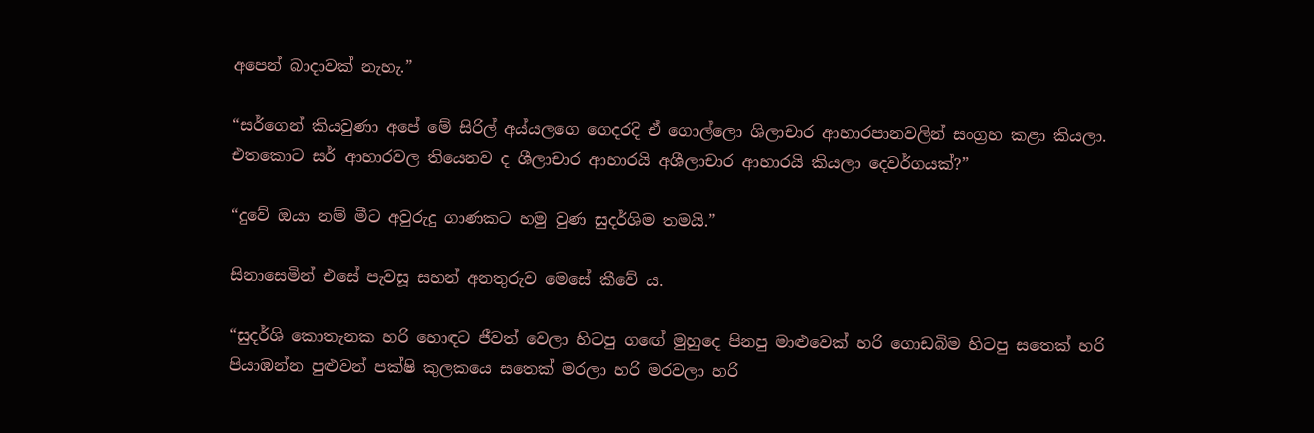අපෙන් බාදාවක් නැහැ.”

“සර්ගෙන් කියවුණා අපේ මේ සිරිල් අය්යලගෙ ගෙදරදි ඒ ගොල්ලො ශිලාචාර ආහාරපානවලින් සංග්‍රහ කළා කියලා. එතකොට සර් ආහාරවල තියෙනව ද ශීලාචාර ආහාරයි අශීලාචාර ආහාරයි කියලා දෙවර්ගයක්?”

“දුවේ ඔයා නම් මීට අවුරුදු ගාණකට හමු වුණ සුදර්ශිම තමයි.”

සිනාසෙමින් එසේ පැවසූ සහන් අනතුරුව මෙසේ කීවේ ය.

“සුදර්ශි කොතැනක හරි හොඳට ජීවත් වෙලා හිටපු ගඟේ මුහුදෙ පිනපු මාළුවෙක් හරි ගොඩබිම හිටපු සතෙක් හරි පියාඹන්න පුළුවන් පක්ෂි කුලකයෙ සතෙක් මරලා හරි මරවලා හරි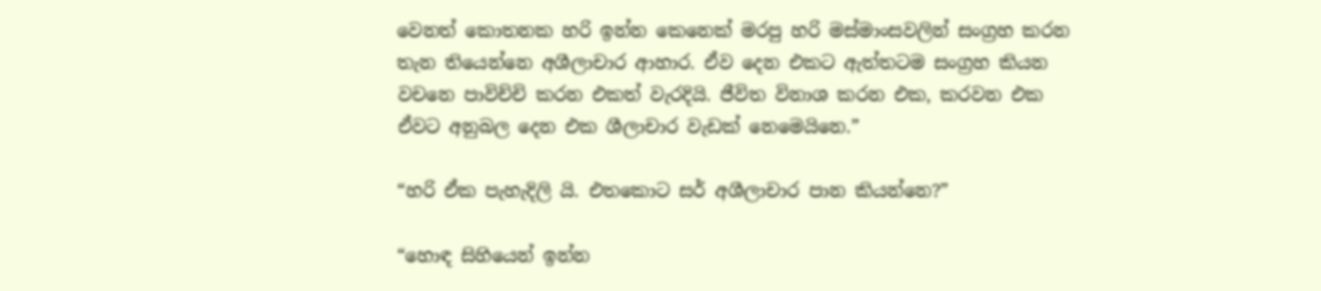වෙනත් කොතනක හරි ඉන්න කෙනෙක් මරපු හරි මස්මාංසවලින් සංග්‍රහ කරන තැන තියෙන්නෙ අශීලාචාර ආහාර. ඒව දෙන එකට ඇත්තටම සංග්‍රහ කියන වචනෙ පාවිච්චි කරන එකත් වැරදියි. ජීවිත විනාශ කරන එක, කරවන එක ඒවට අනුබල දෙන එක ශීලාචාර වැඩක් නෙමෙයිනෙ.”

“හරි ඒක පැහැදිලි යි. එතකොට සර් අශීලාචාර පාන කියන්නෙ?”

“හොඳ සිහියෙන් ඉන්න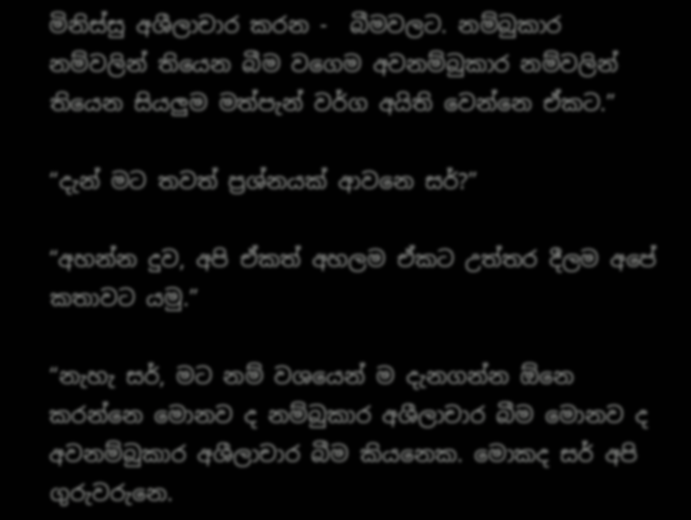මිනිස්සු අශීලාචාර කරන -  බීමවලට. නම්බුකාර නම්වලින් තියෙන බීම වගෙම අවනම්බුකාර නම්වලින් තියෙන සියලුම මත්පැන් වර්ග අයිති වෙන්නෙ ඒකට.”

“දැන් මට තවත් ප්‍රශ්නයක් ආවනෙ සර්?”

“අහන්න දුව, අපි ඒකත් අහලම ඒකට උත්තර දීලම අපේ කතාවට යමු.”

“නැහැ සර්, මට නම් වශයෙන් ම දැනගන්න ඕනෙ කරන්නෙ මොනව ද නම්බුකාර අශීලාචාර බීම මොනව ද අවනම්බුකාර අශීලාචාර බීම කියනෙක. මොකද සර් අපි ගුරුවරුනෙ.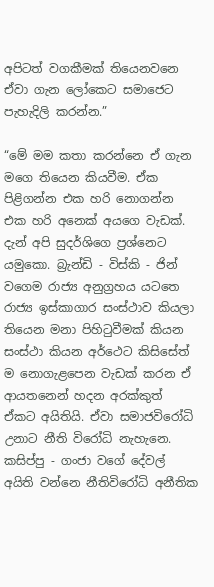අපිටත් වගකීමක් තියෙනවනෙ ඒවා ගැන ලෝකෙට සමාජෙට පැහැදිලි කරන්න.”

“මේ මම කතා කරන්නෙ ඒ ගැන මගෙ තියෙන කියවීම. ඒක පිළිගන්න එක හරි නොගන්න එක හරි අනෙක් අයගෙ වැඩක්. දැන් අපි සුදර්ශිගෙ ප්‍රශ්නෙට යමුකො. බ්‍රැන්ඩි - විස්කි - ජින් වගෙම රාජ්‍ය අනුග්‍රහය යටතෙ රාජ්‍ය ඉස්කාගාර සංස්ථාව කියලා තියෙන මනා පිහිටුවීමක් කියන සංස්ථා කියන අර්ථෙට කිසිසේත් ම නොගැළපෙන වැඩක් කරන ඒ ආයතනෙන් හදන අරක්කුත් ඒකට අයිතියි. ඒවා සමාජවිරෝධි උනාට නීති විරෝධි නැහැනෙ. කසිප්පු - ගංජා වගේ දේවල් අයිති වන්නෙ නීතිවිරෝධි අනීතික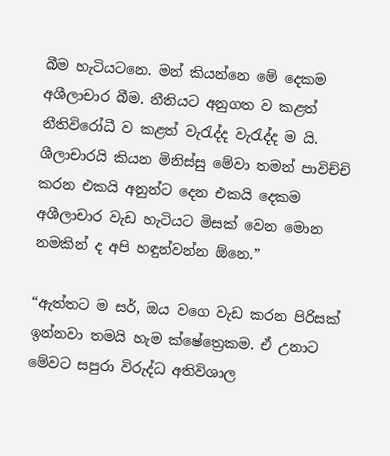බීම හැටියටනෙ. මන් කියන්නෙ මේ දෙකම අශීලාචාර බීම. නීතියට අනුගත ව කළත් නීතිවිරෝධී ව කළත් වැරැද්ද වැරැද්ද ම යි. ශීලාචාරයි කියන මිනිස්සු මේවා තමන් පාවිච්චි කරන එකයි අනුන්ට දෙන එකයි දෙකම අශීලාචාර වැඩ හැටියට මිසක් වෙන මොන නමකින් ද අපි හඳුන්වන්න ඕනෙ.”

“ඇත්තට ම සර්, ඔය වගෙ වැඩ කරන පිරිසක් ඉන්නවා තමයි හැම ක්ෂේත්‍රෙකම. ඒ උනාට මේවට සපුරා විරුද්ධ අතිවිශාල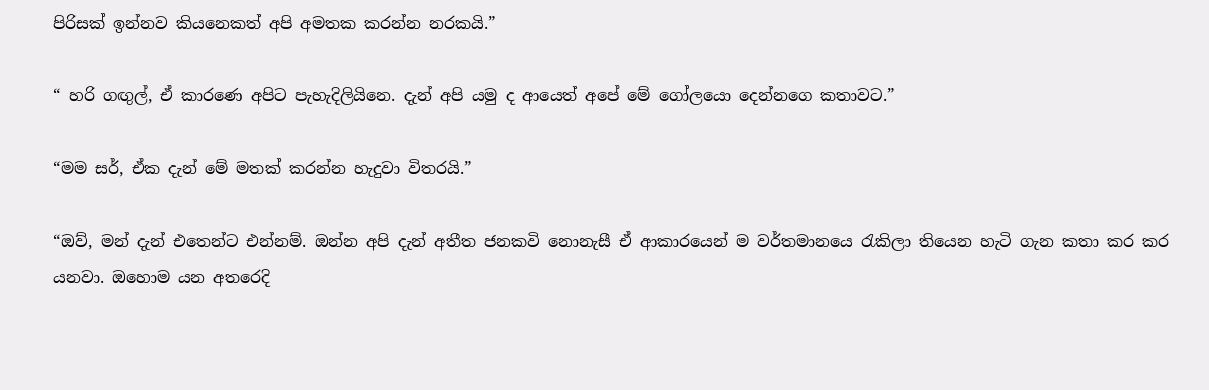පිරිසක් ඉන්නව කියනෙකත් අපි අමතක කරන්න නරකයි.”

“ හරි ගඟුල්, ඒ කාරණෙ අපිට පැහැදිලියිනෙ. දැන් අපි යමු ද ආයෙත් අපේ මේ ගෝලයො දෙන්නගෙ කතාවට.”

“මම සර්, ඒක දැන් මේ මතක් කරන්න හැදුවා විතරයි.”

“ඔව්, මන් දැන් එතෙන්ට එන්නම්. ඔන්න අපි දැන් අතීත ජනකවි නොනැසී ඒ ආකාරයෙන් ම වර්තමානයෙ රැකිලා තියෙන හැටි ගැන කතා කර කර යනවා. ඔහොම යන අතරෙදි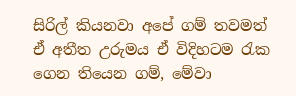සිරිල් කියනවා අපේ ගම් තවමත් ඒ අතීත උරුමය ඒ විදිහටම රැක ගෙන තියෙන ගම්, මේවා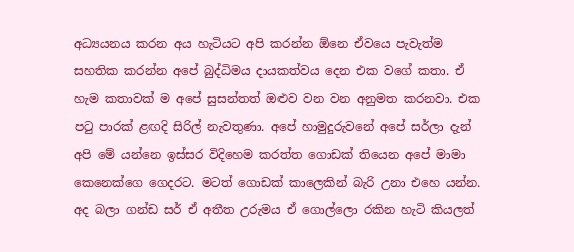අධ්‍යයනය කරන අය හැටියට අපි කරන්න ඕනෙ ඒවයෙ පැවැත්ම සහතික කරන්න අපේ බුද්ධිමය දායකත්වය දෙන එක වගේ කතා. ඒ හැම කතාවක් ම අපේ සුසන්තත් ඔළුව වන වන අනුමත කරනවා. එක පටු පාරක් ළඟදි සිරිල් නැවතුණා. අපේ හාමුදුරුවනේ අපේ සර්ලා දැන් අපි මේ යන්නෙ ඉස්සර විදිහෙම කරත්ත ගොඩක් තියෙන අපේ මාමා කෙනෙක්ගෙ ගෙදරට. මටත් ගොඩක් කාලෙකින් බැරි උනා එහෙ යන්න. අද බලා ගන්ඩ සර් ඒ අතීත උරුමය ඒ ගොල්ලො රකින හැටි කියලත්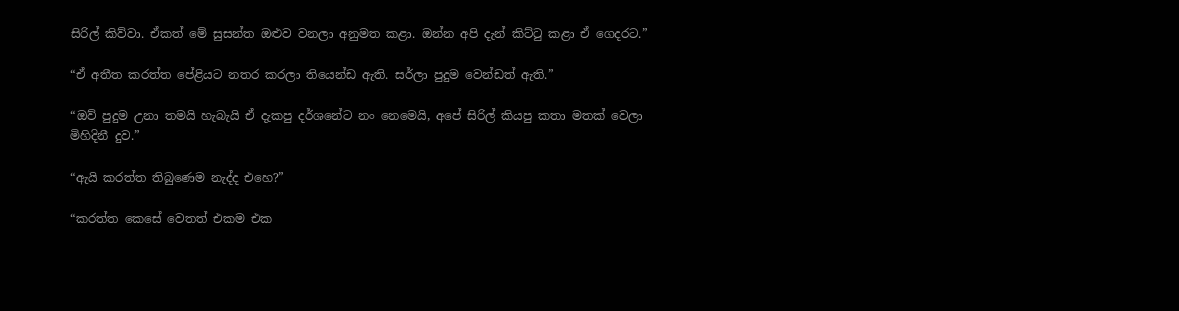සිරිල් කිව්වා. ඒකත් මේ සුසන්ත ඔළුව වනලා අනුමත කළා. ඔන්න අපි දැන් කිට්ටු කළා ඒ ගෙදරට.”

“ඒ අතීත කරත්ත පේළියට නතර කරලා තියෙන්ඩ ඇති. සර්ලා පුදුම වෙන්ඩත් ඇති.”

“ඔව් පුදුම උනා තමයි හැබැයි ඒ දැකපු දර්ශනේට නං නෙමෙයි, අපේ සිරිල් කියපු කතා මතක් වෙලා මිහිදිනී දුව.”

“ඇයි කරත්ත තිබුණෙම නැද්ද එහෙ?”

“කරත්ත කෙසේ වෙතත් එකම එක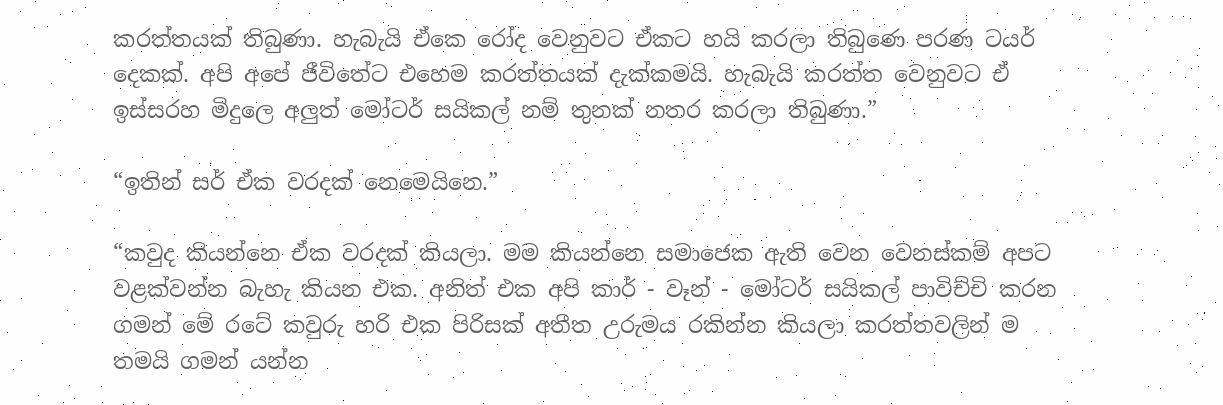කරත්තයක් තිබුණා. හැබැයි ඒකෙ රෝද වෙනුවට ඒකට හයි කරලා තිබුණෙ පරණ ටයර් දෙකක්. අපි අපේ ජීවිතේට එහෙම කරත්තයක් දැක්කමයි. හැබැයි කරත්ත වෙනුවට ඒ ඉස්සරහ මිදුලෙ අලුත් මෝටර් සයිකල් නම් තුනක් නතර කරලා තිබුණා.”

“ඉතින් සර් ඒක වරදක් නෙමෙයිනෙ.”

“කවුද කියන්නෙ ඒක වරදක් කියලා. මම කියන්නෙ සමාජෙක ඇති වෙන වෙනස්කම් අපට වළක්වන්න බැහැ කියන එක. අනිත් එක අපි කාර් - වෑන් - මෝටර් සයිකල් පාවිච්චි කරන ගමන් මේ රටේ කවුරු හරි එක පිරිසක් අතීත උරුමය රකින්න කියලා කරත්තවලින් ම තමයි ගමන් යන්න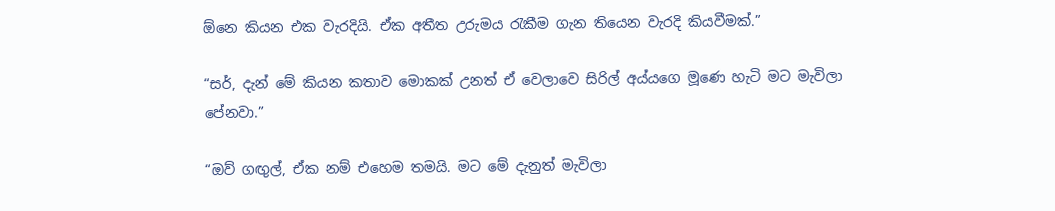ඕනෙ කියන එක වැරදියි. ඒක අතීත උරුමය රැකීම ගැන තියෙන වැරදි කියවීමක්.”

“සර්, දැන් මේ කියන කතාව මොකක් උනත් ඒ වෙලාවෙ සිරිල් අය්යගෙ මූණෙ හැටි මට මැවිලා පේනවා.”

“ඔව් ගඟුල්, ඒක නම් එහෙම තමයි. මට මේ දැනුත් මැවිලා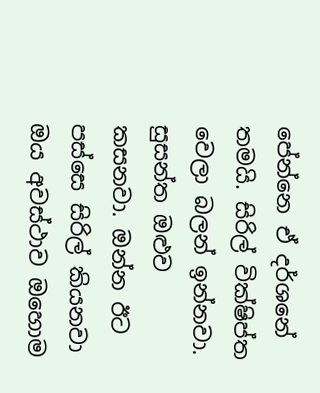පේන්නෙ ඒ දර්ශනේ තමයි. සිරිල් වික්ෂිප්ත වෙලා බලන් ඉන්නවා. සුසන්ත ඔළුව කසනවා. ඔන්න ඊට පස්සෙ සිරිල් කියනවා ඔය අවස්ථාව ඔහොම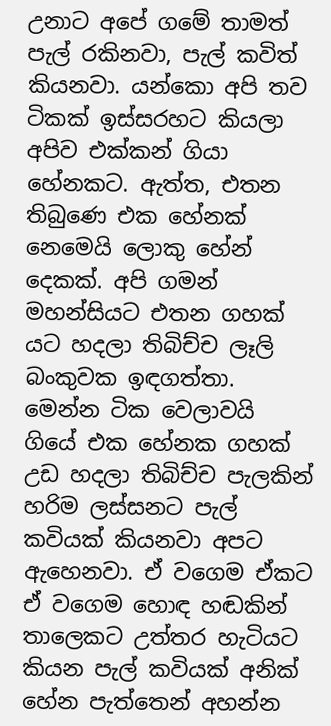උනාට අපේ ගමේ තාමත් පැල් රකිනවා, පැල් කවිත් කියනවා. යන්කො අපි තව ටිකක් ඉස්සරහට කියලා අපිව එක්කන් ගියා හේනකට. ඇත්ත, එතන තිබුණෙ එක හේනක් නෙමෙයි ලොකු හේන් දෙකක්. අපි ගමන් මහන්සියට එතන ගහක් යට හදලා තිබිච්ච ලෑලි බංකුවක ඉඳගත්තා. මෙන්න ටික වෙලාවයි ගියේ එක හේනක ගහක් උඩ හදලා තිබිච්ච පැලකින් හරිම ලස්සනට පැල් කවියක් කියනවා අපට ඇහෙනවා. ඒ වගෙම ඒකට ඒ වගෙම හොඳ හඬකින් තාලෙකට උත්තර හැටියට කියන පැල් කවියක් අනික් හේන පැත්තෙන් අහන්න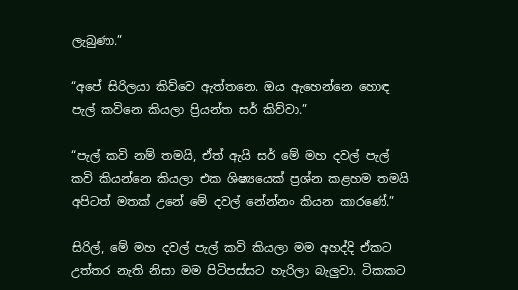ලැබුණා.”

“අපේ සිරිලයා කිව්වෙ ඇත්තනෙ. ඔය ඇහෙන්නෙ හොඳ පැල් කවිනෙ කියලා ප්‍රියන්ත සර් කිව්වා.”

“පැල් කවි නම් තමයි, ඒත් ඇයි සර් මේ මහ දවල් පැල් කවි කියන්නෙ කියලා එක ශිෂ්‍යයෙක් ප්‍රශ්න කළහම තමයි අපිටත් මතක් උනේ මේ දවල් නේන්නං කියන කාරණේ.”

සිරිල්, මේ මහ දවල් පැල් කවි කියලා මම අහද්දි ඒකට උත්තර නැති නිසා මම පිටිපස්සට හැරිලා බැලුවා. ටිකකට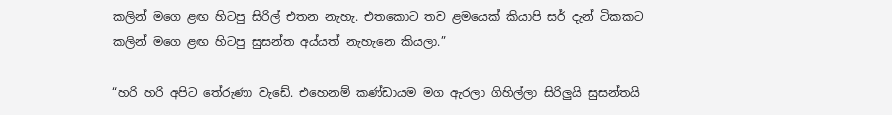කලින් මගෙ ළඟ හිටපු සිරිල් එතන නැහැ. එතකොට තව ළමයෙක් කියාපි සර් දැන් ටිකකට කලින් මගෙ ළඟ හිටපු සුසන්ත අය්යත් නැහැනෙ කියලා.”

“හරි හරි අපිට තේරුණා වැඩේ. එහෙනම් කණ්ඩායම මග ඇරලා ගිහිල්ලා සිරිලුයි සුසන්තයි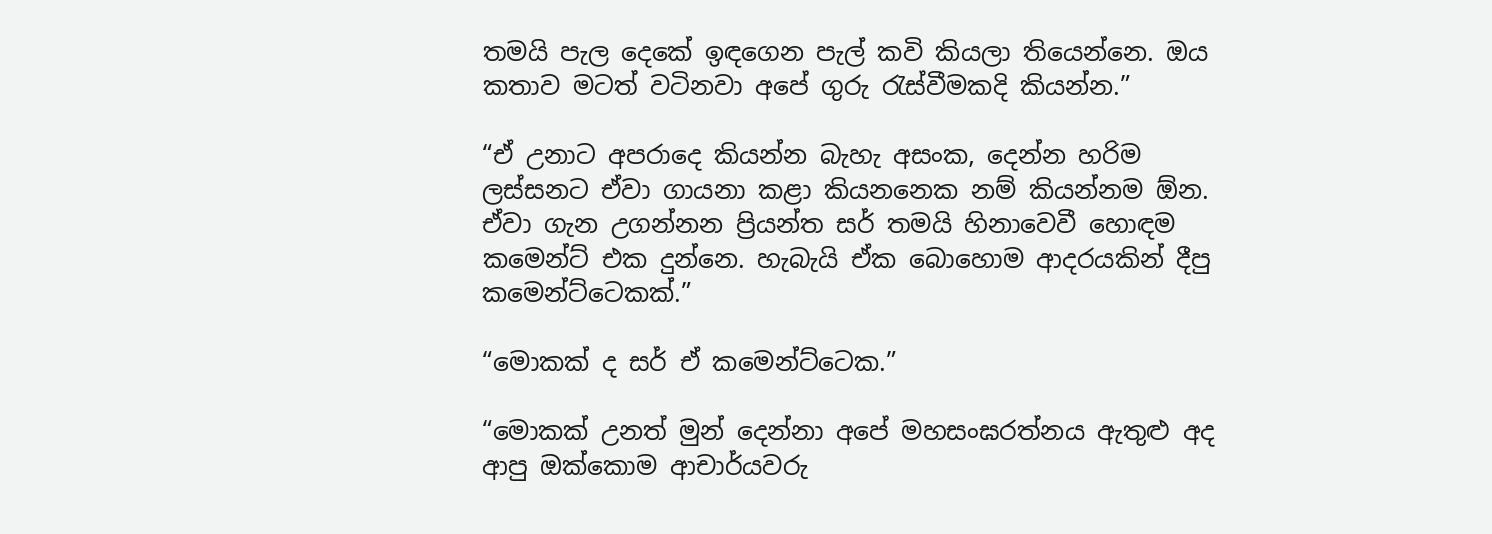තමයි පැල දෙකේ ඉඳගෙන පැල් කවි කියලා තියෙන්නෙ. ඔය කතාව මටත් වටිනවා අපේ ගුරු රැස්වීමකදි කියන්න.”

“ඒ උනාට අපරාදෙ කියන්න බැහැ අසංක, දෙන්න හරිම ලස්සනට ඒවා ගායනා කළා කියනනෙක නම් කියන්නම ඕන. ඒවා ගැන උගන්නන ප්‍රියන්ත සර් තමයි හිනාවෙවී හොඳම කමෙන්ට් එක දුන්නෙ. හැබැයි ඒක බොහොම ආදරයකින් දීපු කමෙන්ට්ටෙකක්.”

“මොකක් ද සර් ඒ කමෙන්ට්ටෙක.”

“මොකක් උනත් මුන් දෙන්නා අපේ මහසංඝරත්නය ඇතුළු අද ආපු ඔක්කොම ආචාර්යවරු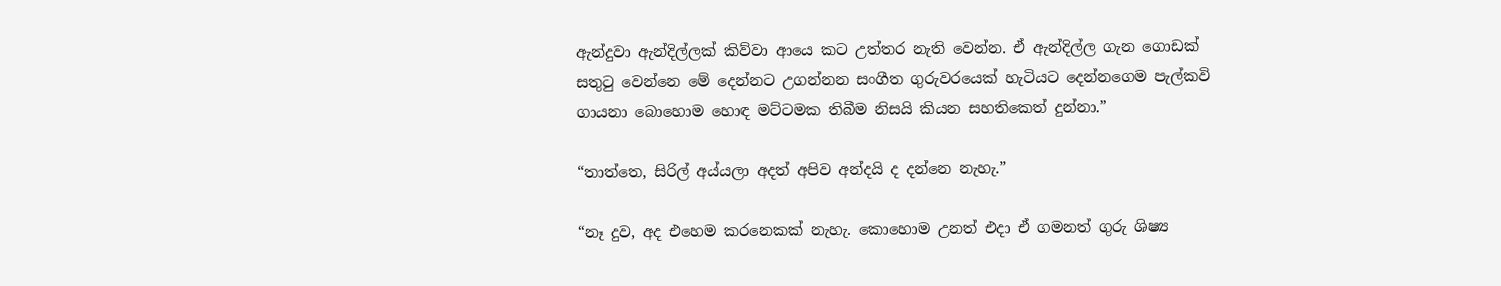ඇන්දුවා ඇන්දිල්ලක් කිව්වා ආයෙ කට උත්තර නැති වෙන්න. ඒ ඇන්දිල්ල ගැන ගොඩක් සතුටු වෙන්නෙ මේ දෙන්නට උගන්නන සංගීත ගුරුවරයෙක් හැටියට දෙන්නගෙම පැල්කවි ගායනා බොහොම හොඳ මට්ටමක තිබීම නිසයි කියන සහතිකෙත් දුන්නා.”

“තාත්තෙ, සිරිල් අය්යලා අදත් අපිව අන්දයි ද දන්නෙ නැහැ.”

“නෑ දුව, අද එහෙම කරනෙකක් නැහැ. කොහොම උනත් එදා ඒ ගමනත් ගුරු ශිෂ්‍ය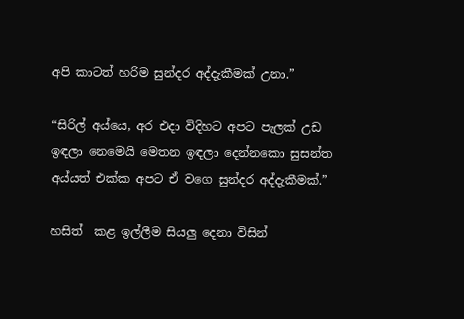අපි කාටත් හරිම සුන්දර අද්දැකීමක් උනා.”

“සිරිල් අය්යෙ, අර එදා විදිහට අපට පැලක් උඩ ඉඳලා නෙමෙයි මෙතන ඉඳලා දෙන්නකො සුසන්ත අය්යත් එක්ක අපට ඒ වගෙ සුන්දර අද්දැකීමක්.”

හසිත්  කළ ඉල්ලීම සියලු දෙනා විසින්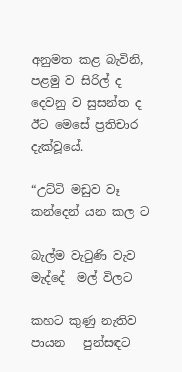අනුමත කළ බැවිනි, පළමු ව සිරිල් ද දෙවනු ව සුසන්ත ද ඊට මෙසේ ප්‍රතිචාර දැක්වූයේ.

“උට්ටි මඩුව වෑ කන්දෙන් යන කල ට

බැල්ම වැටුණි වැව මැද්දේ  මල් විලට

කහට කුණු නැතිව පායන   පුන්සඳට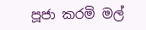පූජා කරමි මල්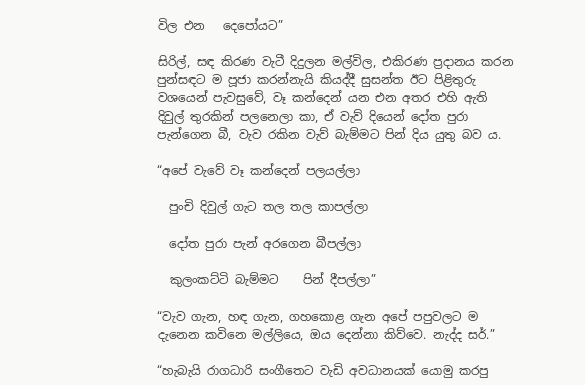විල එන   දෙපෝයට”

සිරිල්, සඳ කිරණ වැටී දිදුලන මල්විල, එකිරණ ප්‍රදානය කරන පුන්සඳට ම පූජා කරන්නැයි කියද්දී සුසන්ත ඊට පිළිතුරු වශයෙන් පැවසුවේ, වෑ කන්දෙන් යන එන අතර එහි ඇති දිවුල් තුරකින් පලනෙලා කා, ඒ වැව් දියෙන් දෝත පුරා පැන්ගෙන බී, වැව රකින වැව් බැම්මට පින් දිය යුතු බව ය.

“අපේ වැවේ වෑ කන්දෙන් පලයල්ලා

  පුංචි දිවුල් ගැට තල තල කාපල්ලා

  දෝත පුරා පැන් අරගෙන බීපල්ලා

  කුලංකට්ටි බැම්මට    පින් දීපල්ලා”

“වැව ගැන, හඳ ගැන, ගහකොළ ගැන අපේ පපුවලට ම දැනෙන කවිනෙ මල්ලියෙ, ඔය දෙන්නා කිව්වෙ. නැද්ද සර්.”

“හැබැයි රාගධාරි සංගීතෙට වැඩි අවධානයක් යොමු කරපු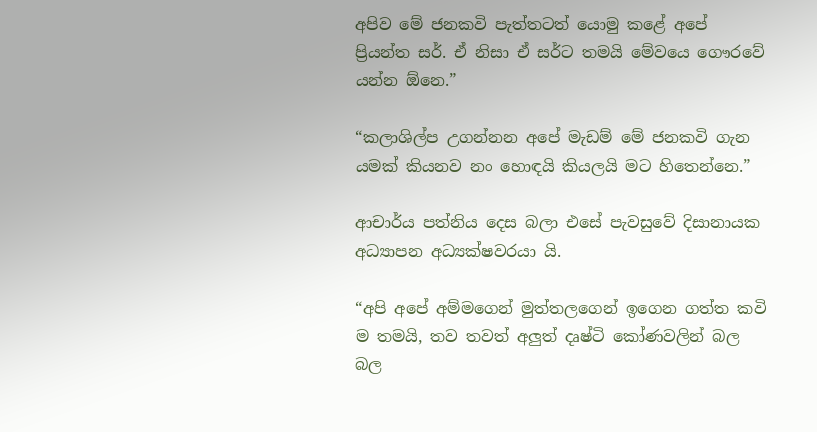අපිව මේ ජනකවි පැත්තටත් යොමු කළේ අපේ  ප්‍රියන්ත සර්. ඒ නිසා ඒ සර්ට තමයි මේවයෙ ගෞරවේ යන්න ඕනෙ.”

“කලාශිල්ප උගන්නන අපේ මැඩම් මේ ජනකවි ගැන යමක් කියනව නං හොඳයි කියලයි මට හිතෙන්නෙ.”

ආචාර්ය පත්නිය දෙස බලා එසේ පැවසුවේ දිසානායක අධ්‍යාපන අධ්‍යක්ෂවරයා යි.

“අපි අපේ අම්මගෙන් මුත්තලගෙන් ඉගෙන ගත්ත කවි ම තමයි, තව තවත් අලුත් දෘෂ්ටි කෝණවලින් බල බල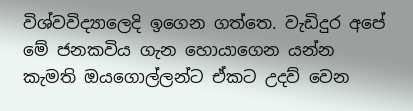විශ්වවිද්‍යාලෙදි ඉගෙන ගත්තෙ. වැඩිදුර අපේ මේ ජනකවිය ගැන හොයාගෙන යන්න කැමති ඔයගොල්ලන්ට ඒකට උදව් වෙන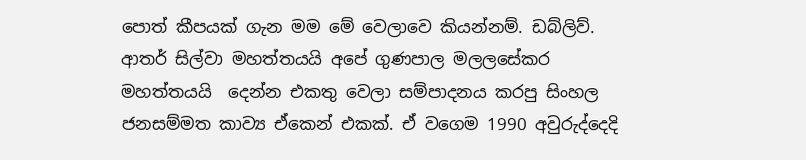පොත් කීපයක් ගැන මම මේ වෙලාවෙ කියන්නම්. ඩබ්ලිව්. ආතර් සිල්වා මහත්තයයි අපේ ගුණපාල මලලසේකර මහත්තයයි  දෙන්න එකතු වෙලා සම්පාදනය කරපු සිංහල ජනසම්මත කාව්‍ය ඒකෙන් එකක්. ඒ වගෙම 1990 අවුරුද්දෙදි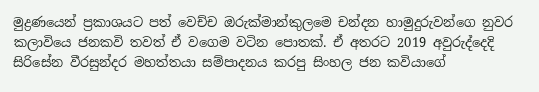මුද්‍රණයෙන් ප්‍රකාශයට පත් වෙච්ච ඔරුක්මාන්කුලමෙ චන්දන හාමුදුරුවන්ගෙ නුවර කලාවියෙ ජනකවි තවත් ඒ වගෙම වටින පොතක්. ඒ අතරට 2019 අවුරුද්දෙදි සිරිසේන වීරසුන්දර මහත්තයා සම්පාදනය කරපු සිංහල ජන කවියාගේ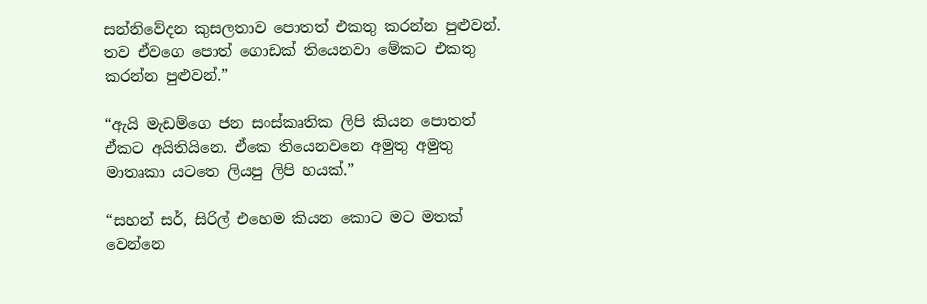සන්නිවේදන කුසලතාව පොතත් එකතු කරන්න පුළුවන්. තව ඒවගෙ පොත් ගොඩක් තියෙනවා මේකට එකතු කරන්න පුළුවන්.”

“ඇයි මැඩම්ගෙ ජන සංස්කෘතික ලිපි කියන පොතත් ඒකට අයිතියිනෙ. ඒකෙ තියෙනවනෙ අමුතු අමුතු මාතෘකා යටතෙ ලියපු ලිපි හයක්.”

“සහන් සර්, සිරිල් එහෙම කියන කොට මට මතක් වෙන්නෙ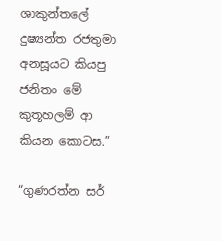ශාකුන්තලේ දුෂ්‍යන්ත රජතුමා අනසූයට කියපු  ජනිතං මේ කුතූහලම් ආ කියන කොටස.”

“ගුණරත්න සර්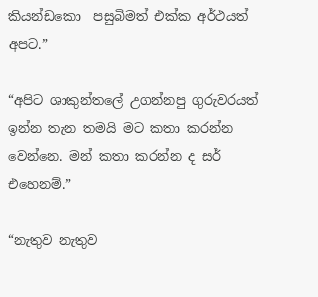කියන්ඩකො  පසුබිමත් එක්ක අර්ථයත් අපට.”

“අපිට ශාකුන්තලේ උගන්නපු ගුරුවරයත් ඉන්න තැන තමයි මට කතා කරන්න වෙන්නෙ. මන් කතා කරන්න ද සර් එහෙනම්.”

“නැතුව නැතුව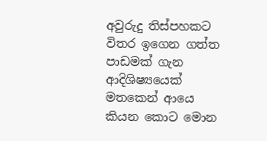අවුරුදු තිස්පහකට විතර ඉගෙන ගත්ත පාඩමක් ගැන ආදිශිෂ්‍යයෙක් මතකෙන් ආයෙ කියන කොට මොන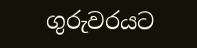ගුරුවරයට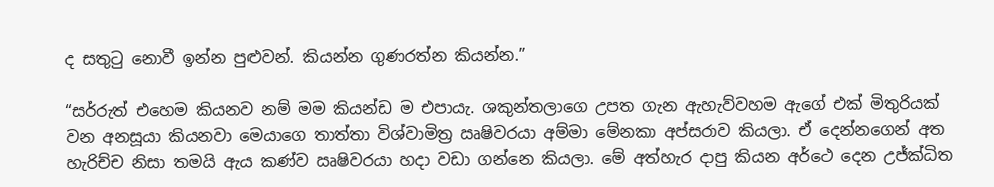ද සතුටු නොවී ඉන්න පුළුවන්. කියන්න ගුණරත්න කියන්න.”

“සර්රුත් එහෙම කියනව නම් මම කියන්ඩ ම එපායැ. ශකුන්තලාගෙ උපත ගැන ඇහැව්වහම ඇගේ එක් මිතුරියක් වන අනසූයා කියනවා මෙයාගෙ තාත්තා විශ්වාමිත්‍ර ඍෂිවරයා අම්මා මේනකා අප්සරාව කියලා. ඒ දෙන්නගෙන් අත හැරිච්ච නිසා තමයි ඇය කණ්ව ඍෂිවරයා හදා වඩා ගන්නෙ කියලා. මේ අත්හැර දාපු කියන අර්ථෙ දෙන උජ්ක්‍ධිත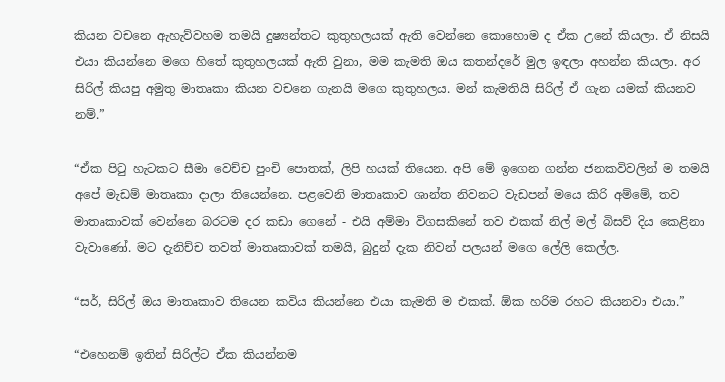කියන වචනෙ ඇහැව්වහම තමයි දුෂ්‍යන්තට කුතුහලයක් ඇති වෙන්නෙ කොහොම ද ඒක උනේ කියලා. ඒ නිසයි එයා කියන්නෙ මගෙ හිතේ කුතුහලයක් ඇති වුනා, මම කැමති ඔය කතන්දරේ මුල ඉඳලා අහන්න කියලා. අර සිරිල් කියපු අමුතු මාතෘකා කියන වචනෙ ගැනයි මගෙ කුතුහලය. මන් කැමතියි සිරිල් ඒ ගැන යමක් කියනව නම්.”

“ඒක පිටු හැටකට සීමා වෙච්ච පුංචි පොතක්, ලිපි හයක් තියෙන. අපි මේ ඉගෙන ගන්න ජනකවිවලින් ම තමයි අපේ මැඩම් මාතෘකා දාලා තියෙන්නෙ. පළවෙනි මාතෘකාව ශාන්ත නිවනට වැඩපන් මයෙ කිරි අම්මේ, තව මාතෘකාවක් වෙන්නෙ බරටම දර කඩා ගෙනේ - එයි අම්මා විගසකිනේ තව එකක් නිල් මල් බිසව් දිය කෙළිනා වැවාණෝ. මට දැනිච්ච තවත් මාතෘකාවක් තමයි, බුදුන් දැක නිවන් පලයන් මගෙ ලේලි කෙල්ල.

“සර්, සිරිල් ඔය මාතෘකාව තියෙන කවිය කියන්නෙ එයා කැමති ම එකක්. ඕක හරිම රහට කියනවා එයා.”

“එහෙනම් ඉතින් සිරිල්ට ඒක කියන්නම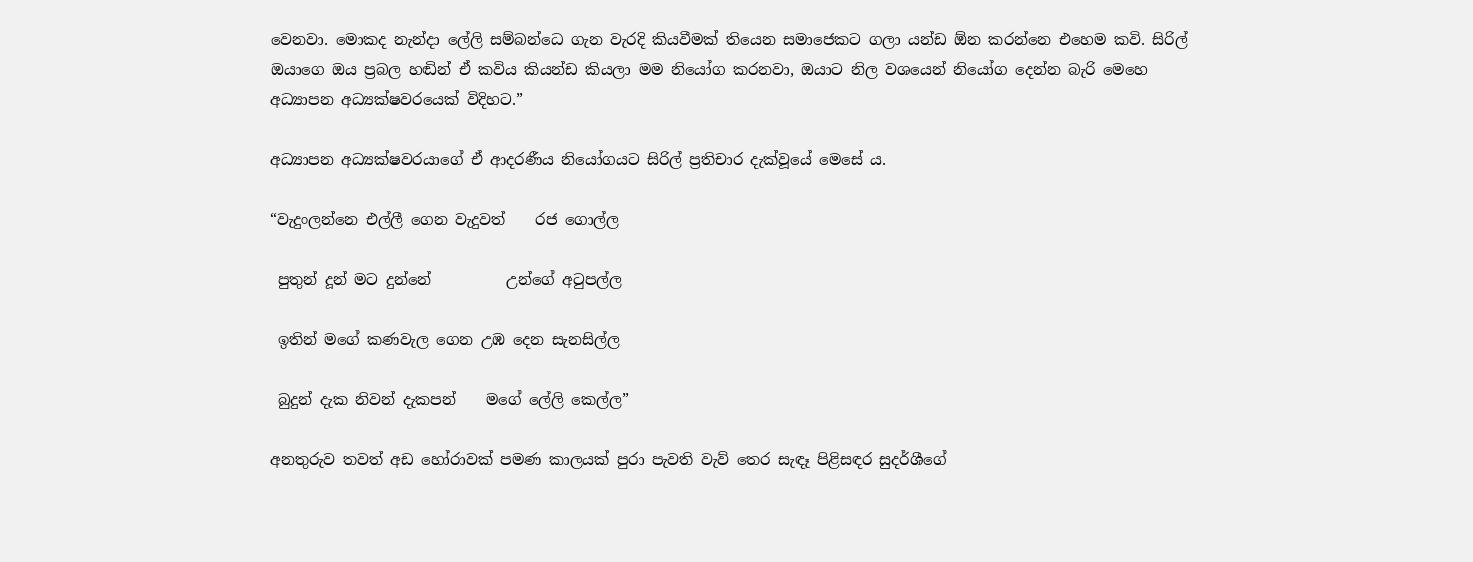වෙනවා. මොකද නැන්දා ලේලි සම්බන්ධෙ ගැන වැරදි කියවීමක් තියෙන සමාජෙකට ගලා යන්ඩ ඕන කරන්නෙ එහෙම කවි. සිරිල් ඔයාගෙ ඔය ප්‍රබල හඬින් ඒ කවිය කියන්ඩ කියලා මම නියෝග කරනවා, ඔයාට නිල වශයෙන් නියෝග දෙන්න බැරි මෙහෙ අධ්‍යාපන අධ්‍යක්ෂවරයෙක් විදිහට.”

අධ්‍යාපන අධ්‍යක්ෂවරයාගේ ඒ ආදරණීය නියෝගයට සිරිල් ප්‍රතිචාර දැක්වූයේ මෙසේ ය.

“වැදුංලන්නෙ එල්ලී ගෙන වැදුවත්    රජ ගොල්ල

 පුතුන් දූන් මට දුන්නේ          උන්ගේ අටුපල්ල

 ඉතින් මගේ කණවැල ගෙන උඹ දෙන සැනසිල්ල

 බුදුන් දැක නිවන් දැකපන්    මගේ ලේලි කෙල්ල”

අනතුරුව තවත් අඩ හෝරාවක් පමණ කාලයක් පුරා පැවති වැව් තෙර සැඳෑ පිළිසඳර සුදර්ශීගේ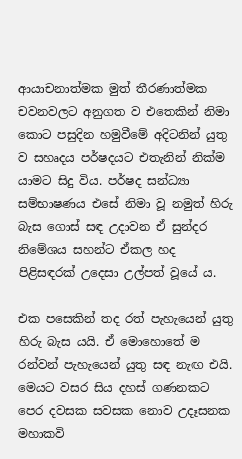ආයාචනාත්මක මුත් තීරණාත්මක චවනවලට අනුගත ව එතෙකින් නිමා කොට පසුදින හමුවීමේ අදිටනින් යුතු ව සහෘදය පර්ෂදයට එතැනින් නික්ම යාමට සිදු විය. පර්ෂද සන්ධ්‍යා සම්භාෂණය එසේ නිමා වූ නමුත් හිරු බැස ගොස් සඳ උදාවන ඒ සුන්දර නිමේශය සහන්ට ඒකල හද පිළිසඳරක් උදෙසා උල්පත් වූයේ ය.

එක පසෙකින් තද රත් පැහැයෙන් යුතු හිරු බැස යයි. ඒ මොහොතේ ම රන්වන් පැහැයෙන් යුතු සඳ නැඟ එයි. මෙයට වසර සිය දහස් ගණනකට පෙර දවසක සවසක නොව උදෑසනක මහාකවි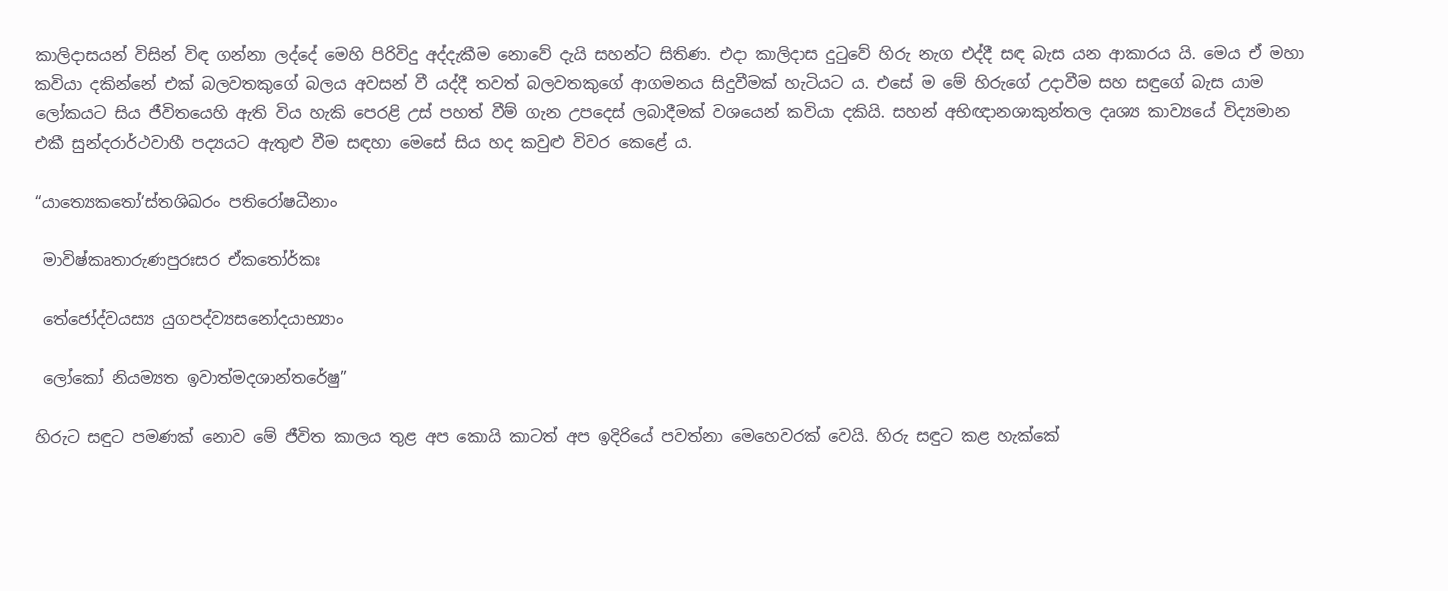කාලිදාසයන් විසින් විඳ ගන්නා ලද්දේ මෙහි පිරිවිදු අද්දැකීම නොවේ දැයි සහන්ට සිතිණ. එදා කාලිදාස දුටුවේ හිරු නැග එද්දී සඳ බැස යන ආකාරය යි. මෙය ඒ මහා කවියා දකින්නේ එක් බලවතකුගේ බලය අවසන් වී යද්දී තවත් බලවතකුගේ ආගමනය සිදුවීමක් හැටියට ය. එසේ ම මේ හිරුගේ උදාවීම සහ සඳුගේ බැස යාම ලෝකයට සිය ජීවිතයෙහි ඇති විය හැකි පෙරළි උස් පහත් වීම් ගැන උපදෙස් ලබාදීමක් වශයෙන් කවියා දකියි. සහන් අභිඥානශාකුන්තල දෘශ්‍ය කාව්‍යයේ විද්‍යමාන එකී සුන්දරාර්ථවාහී පද්‍යයට ඇතුළු වීම සඳහා මෙසේ සිය හද කවුළු විවර කෙළේ ය.

“යාත්‍යෙකතෝ‘ස්තශිඛරං පතිරෝෂධීනාං

 මාවිෂ්කෘතාරුණපුරඃසර ඒකතෝර්කඃ

 තේජෝද්වයස්‍ය යුගපද්ව්‍යසනෝදයාභ්‍යාං

 ලෝකෝ නියම්‍යත ඉවාත්මදශාන්තරේෂු”

හිරුට සඳුට පමණක් නොව මේ ජීවිත කාලය තුළ අප කොයි කාටත් අප ඉදිරියේ පවත්නා මෙහෙවරක් වෙයි. හිරු සඳුට කළ හැක්කේ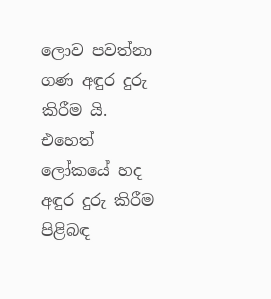ලොව පවත්නා ගණ අඳුර දුරු කිරීම යි. එහෙත් ලෝකයේ හද අඳුර දුරු කිරීම පිළිබඳ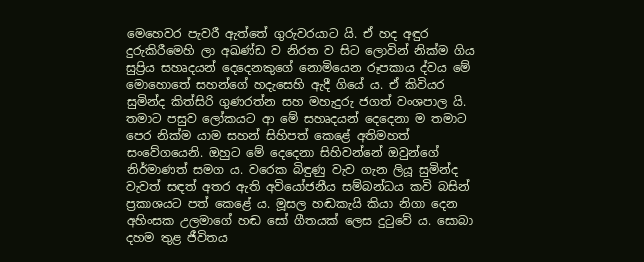මෙහෙවර පැවරී ඇත්තේ ගුරුවරයාට යි. ඒ හද අඳුර දුරුකිරීමෙහි ලා අඛණ්ඩ ව නිරත ව සිට ලොවින් නික්ම ගිය සුප්‍රිය සහෘදයන් දෙදෙනකුගේ නොමියෙන රූපකාය ද්වය මේ මොහොතේ සහන්ගේ හදැසෙහි ඇදී ගියේ ය. ඒ කිවියර සුමින්ද කිත්සිරි ගුණරත්න සහ මහැදුරු ජගත් වංශපාල යි. තමාට පසුව ලෝකයට ආ මේ සහෘදයන් දෙදෙනා ම තමාට පෙර නික්ම යාම සහන් සිහිපත් කෙළේ අතිමහත් සංවේගයෙනි. ඔහුට මේ දෙදෙනා සිහිවන්නේ ඔවුන්ගේ නිර්මාණත් සමග ය. වරෙක බිඳුණු වැව ගැන ලියූ සුමින්ද වැවත් සඳත් අතර ඇති අවියෝජනීය සම්බන්ධය කවි බසින් ප්‍රකාශයට පත් කෙළේ ය. මූසල හඬකැයි කියා නිගා දෙන අහිංසක උලමාගේ හඬ සෝ ගීතයක් ලෙස දුටුවේ ය. සොබා දහම තුළ ජීවිතය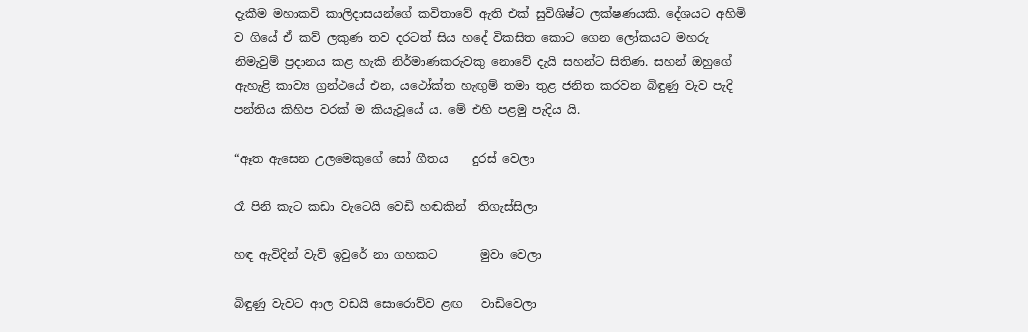දැකීම මහාකවි කාලිදාසයන්ගේ කවිතාවේ ඇති එක් සුවිශිෂ්ට ලක්ෂණයකි. දේශයට අහිමි ව ගියේ ඒ කව් ලකුණ තව දරටත් සිය හදේ විකසිත කොට ගෙන ලෝකයට මහරු නිමැවුම් ප්‍රදානය කළ හැකි නිර්මාණකරුවකු නොවේ දැයි සහන්ට සිතිණ. සහන් ඔහුගේ ඇහැළි කාව්‍ය ග්‍රන්ථයේ එන, යථෝක්ත හැඟුම් තමා තුළ ජනිත කරවන බිඳුණු වැව පැදි පන්තිය කිහිප වරක් ම කියැවූයේ ය. මේ එහි පළමු පැදිය යි.

“ඈත ඇසෙන උලමෙකුගේ සෝ ගීතය    දුරස් වෙලා

රෑ පිනි කැට කඩා වැටෙයි වෙඩි හඬකින්  තිගැස්සිලා

හඳ ඇවිදින් වැව් ඉවුරේ නා ගහකට       මුවා වෙලා

බිඳුණු වැවට ආල වඩයි සොරොව්ව ළඟ   වාඩිවෙලා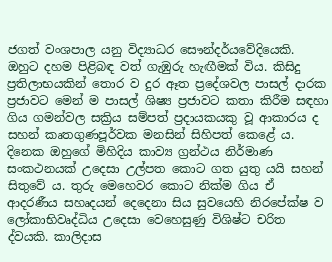ජගත් වංශපාල යනු විද්‍යාධර සෞන්දර්යවේදියෙකි. ඔහුට දහම පිළිබඳ වත් ගැඹුරු හැඟීමක් විය. කිසිදු ප්‍රතිලාභයකින් තොර ව දුර ඈත ප්‍රදේශවල පාසල් දාරක ප්‍රජාවට මෙන් ම පාසල් ශිෂ්‍ය ප්‍රජාවට කතා කිරීම සඳහා ගිය ගමන්වල සක්‍රිය සම්පත් ප්‍රදායකයකු වූ ආකාරය ද සහන් කෘතගුණපූර්වක මනසින් සිහිපත් කෙළේ ය. දිනෙක ඔහුගේ මිහිදිය කාව්‍ය ග්‍රන්ථය නිර්මාණ සංකථනයක් උදෙසා උල්පත කොට ගත යුතු යයි සහන් සිතුවේ ය. තුරු මෙහෙවර කොට නික්ම ගිය ඒ ආදරණීය සහෘදයන් දෙදෙනා සිය සුවයෙහි නිරපේක්ෂ ව ලෝකාභිවෘද්ධිය උදෙසා වෙහෙසුණු විශිෂ්ට චරිත ද්වයකි. කාලිදාස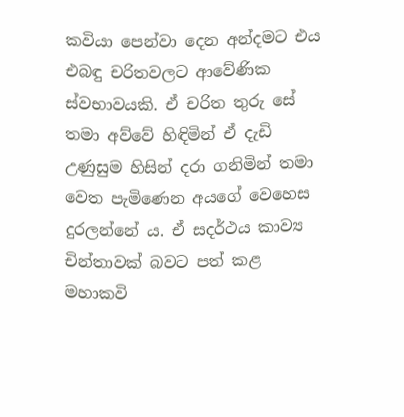කවියා පෙන්වා දෙන අන්දමට එය එබඳු චරිතවලට ආවේණික ස්වභාවයකි. ඒ චරිත තුරු සේ තමා අව්වේ හිඳිමින් ඒ දැඩි උණුසුම හිසින් දරා ගනිමින් තමා වෙත පැමිණෙන අයගේ වෙහෙස දුරලන්නේ ය. ඒ සදර්ථය කාව්‍ය චින්තාවක් බවට පත් කළ මහාකවි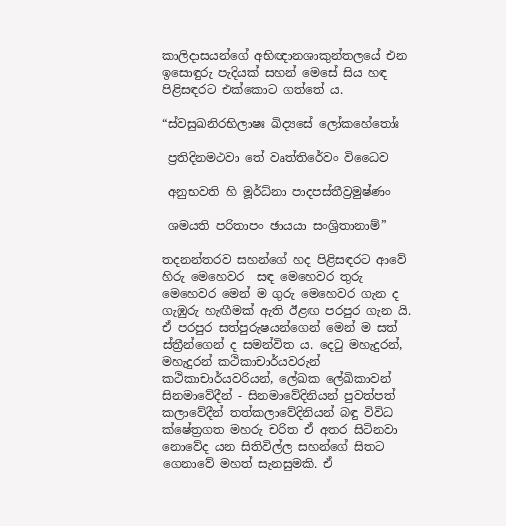කාලිදාසයන්ගේ අභිඥානශාකුන්තලයේ එන ඉසොඳුරු පැදියක් සහන් මෙසේ සිය හඳ පිළිසඳරට එක්කොට ගත්තේ ය.

“ස්වසුඛනිරභිලාෂඃ ඛිද්‍යසේ ලෝකහේතෝඃ

 ප්‍රතිදිනමථවා තේ වෘත්තිරේවං විධෛව

 අනුභවති හි මූර්ධ්නා පාදපස්තීව්‍රමුෂ්ණං

 ශමයති පරිතාපං ඡායයා සංශ්‍රිතානාම්”

තදනන්තරව සහන්ගේ හද පිළිසඳරට ආවේ හිරු මෙහෙවර  සඳ මෙහෙවර තුරු මෙහෙවර මෙන් ම ගුරු මෙහෙවර ගැන ද ගැඹුරු හැඟීමක් ඇති ඊළඟ පරපුර ගැන යි. ඒ පරපුර සත්පුරුෂයන්ගෙන් මෙන් ම සත් ස්ත්‍රීන්ගෙන් ද සමන්විත ය. දෙටු මහැදුරන්, මහැදුරන් කථිකාචාර්යවරුන් කථිකාචාර්යවරියන්, ලේඛක ලේඛිකාවන් සිනමාවේදීන් - සිනමාවේදිනියන් පුවත්පත් කලාවේදීන් තත්කලාවේදිනියන් බඳු විවිධ ක්ෂේත්‍රගත මහරු චරිත ඒ අතර සිටිනවා නොවේද යන සිතිවිල්ල සහන්ගේ සිතට ගෙනාවේ මහත් සැනසුමකි. ඒ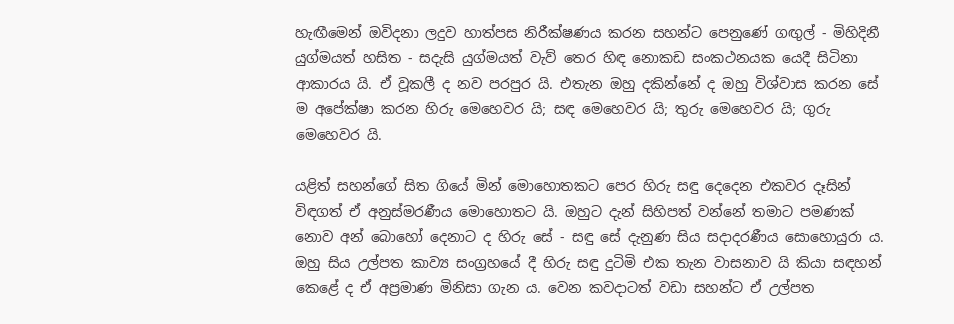හැඟීමෙන් ඔවිදනා ලදුව හාත්පස නිරීක්ෂණය කරන සහන්ට පෙනුණේ ගඟුල් - මිහිදිනී යුග්මයත් හසිත - සදැසි යුග්මයත් වැව් තෙර හිඳ නොකඩ සංකථනයක යෙදී සිටිනා ආකාරය යි. ඒ වූකලී ද නව පරපුර යි. එතැන ඔහු දකින්නේ ද ඔහු විශ්වාස කරන සේ ම අපේක්ෂා කරන හිරු මෙහෙවර යි; සඳ මෙහෙවර යි; තුරු මෙහෙවර යි; ගුරු මෙහෙවර යි.

යළිත් සහන්ගේ සිත ගියේ මින් මොහොතකට පෙර හිරු සඳු දෙදෙන එකවර දෑසින් විඳගත් ඒ අනුස්මරණීය මොහොතට යි. ඔහුට දැන් සිහිපත් වන්නේ තමාට පමණක් නොව අන් බොහෝ දෙනාට ද හිරු සේ - සඳු සේ දැනුණ සිය සදාදරණීය සොහොයුරා ය. ඔහු සිය උල්පත කාව්‍ය සංග්‍රහයේ දී හිරු සඳු දුටිමි එක තැන වාසනාව යි කියා සඳහන් කෙළේ ද ඒ අප්‍රමාණ මිනිසා ගැන ය. වෙන කවදාටත් වඩා සහන්ට ඒ උල්පත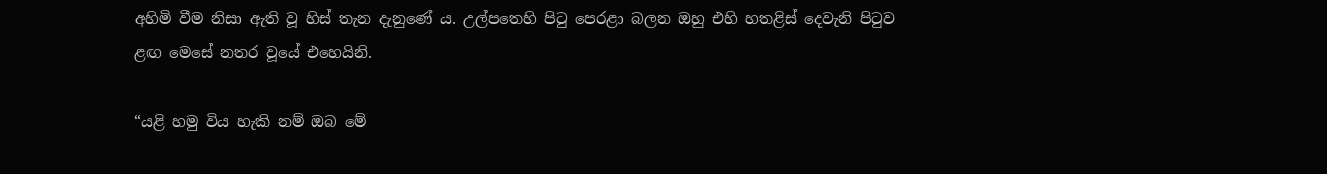අහිමි වීම නිසා ඇති වූ හිස් තැන දැනුණේ ය. උල්පතෙහි පිටු පෙරළා බලන ඔහු එහි හතළිස් දෙවැනි පිටුව ළඟ මෙසේ නතර වූයේ එහෙයිනි.

“යළි හමු විය හැකි නම් ඔබ මේ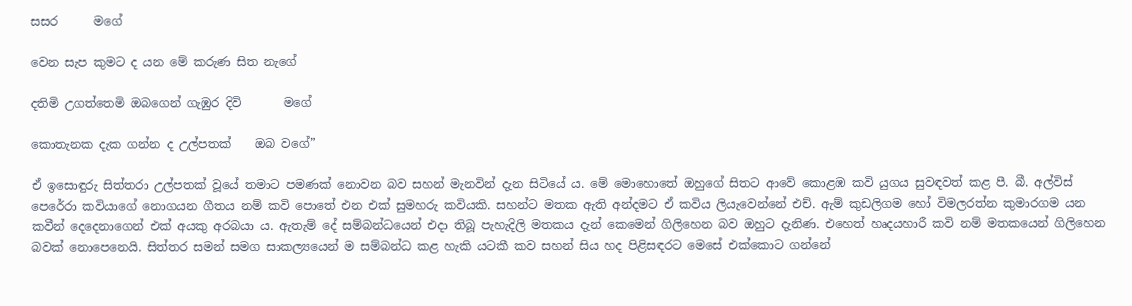සසර      මගේ

වෙන සැප කුමට ද යන මේ කරුණ සිත නැගේ

දතිමි උගත්තෙමි ඔබගෙන් ගැඹුර දිවි       මගේ

කොතැනක දැක ගන්න ද උල්පතක්    ඔබ වගේ”

ඒ ඉසොඳුරු සිත්තරා උල්පතක් වූයේ තමාට පමණක් නොවන බව සහන් මැනවින් දැන සිටියේ ය. මේ මොහොතේ ඔහුගේ සිතට ආවේ කොළඹ කවි යුගය සුවඳවත් කළ පී. බී. අල්විස් පෙරේරා කවියාගේ නොගයන ගීතය නම් කවි පොතේ එන එක් සුමහරු කවියකි. සහන්ට මතක ඇති අන්දමට ඒ කවිය ලියැවෙන්නේ එච්. ඇම් කුඩලිගම හෝ විමලරත්න කුමාරගම යන කවීන් දෙදෙනාගෙන් එක් අයකු අරබයා ය. ඇතැම් දේ සම්බන්ධයෙන් එදා තිබූ පැහැදිලි මතකය දැන් කෙමෙන් ගිලිහෙන බව ඔහුට දැනිණ. එහෙත් හෘදයහාරී කවි නම් මතකයෙන් ගිලිහෙන බවක් නොපෙනෙයි. සිත්තර සමන් සමග සාකල්‍යයෙන් ම සම්බන්ධ කළ හැකි යටකී කව සහන් සිය හද පිළිසඳරට මෙසේ එක්කොට ගන්නේ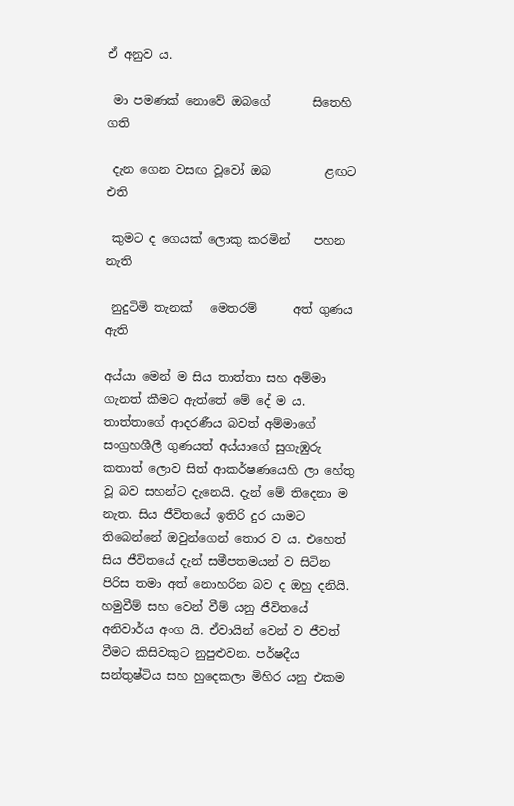ඒ අනුව ය.

 මා පමණක් නොවේ ඔබගේ       සිතෙහි ගති

 දැන ගෙන වසඟ වූවෝ ඔබ         ළඟට එති

 කුමට ද ගෙයක් ලොකු කරමින්    පහන  නැති

 නුදුටිමි තැනක්   මෙතරම්      අත් ගුණය ඇති

අය්යා මෙන් ම සිය තාත්තා සහ අම්මා ගැනත් කීමට ඇත්තේ මේ දේ ම ය. තාත්තාගේ ආදරණීය බවත් අම්මාගේ සංග්‍රහශීලී ගුණයත් අය්යාගේ සුගැඹුරු කතාත් ලොව සිත් ආකර්ෂණයෙහි ලා හේතු වූ බව සහන්ට දැනෙයි. දැන් මේ තිදෙනා ම නැත. සිය ජීවිතයේ ඉතිරි දුර යාමට තිබෙන්නේ ඔවුන්ගෙන් තොර ව ය. එහෙත් සිය ජීවිතයේ දැන් සමීපතමයන් ව සිටින පිරිස තමා අත් නොහරින බව ද ඔහු දනියි. හමුවීම් සහ වෙන් වීම් යනු ජීවිතයේ අනිවාර්ය අංග යි. ඒවායින් වෙන් ව ජීවත් වීමට කිසිවකුට නුපුළුවන. පර්ෂදීය සන්තුෂ්ටිය සහ හුදෙකලා මිහිර යනු එකම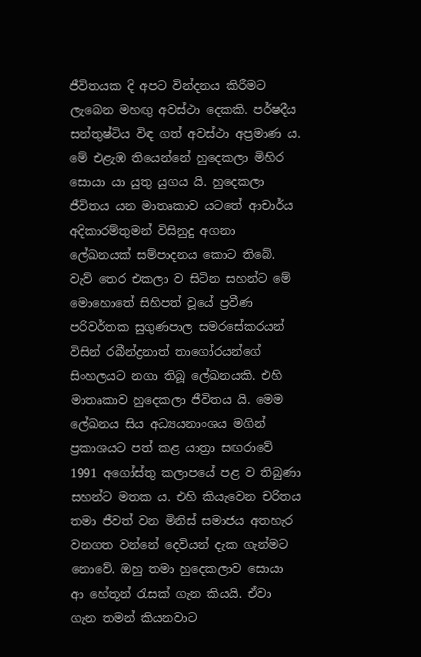ජීවිතයක දි අපට වින්දනය කිරීමට ලැබෙන මහඟු අවස්ථා දෙකකි. පර්ෂදීය සන්තුෂ්ටිය විඳ ගත් අවස්ථා අප්‍රමාණ ය. මේ එළැඹ තියෙන්නේ හුදෙකලා මිහිර සොයා යා යුතු යුගය යි. හුදෙකලා ජීවිතය යන මාතෘකාව යටතේ ආචාර්ය අදිකාරම්තුමන් විසිනුදු අගනා ලේඛනයක් සම්පාදනය කොට තිබේ. වැව් තෙර එකලා ව සිටින සහන්ට මේ මොහොතේ සිහිපත් වූයේ ප්‍රවීණ පරිවර්තක සුගුණපාල සමරසේකරයන් විසින් රබීන්ද්‍රනාත් තාගෝරයන්ගේ සිංහලයට නගා තිබූ ලේඛනයකි. එහි මාතෘකාව හුදෙකලා ජීවිතය යි. මෙම ලේඛනය සිය අධ්‍යයනාංශය මගින් ප්‍රකාශයට පත් කළ යාත්‍රා සඟරාවේ 1991 අගෝස්තු කලාපයේ පළ ව තිබුණා සහන්ට මතක ය. එහි කියැවෙන චරිතය තමා ජීවත් වන මිනිස් සමාජය අතහැර වනගත වන්නේ දෙවියන් දැක ගැන්මට නොවේ. ඔහු තමා හුදෙකලාව සොයා ආ හේතූන් රැසක් ගැන කියයි. ඒවා ගැන තමන් කියනවාට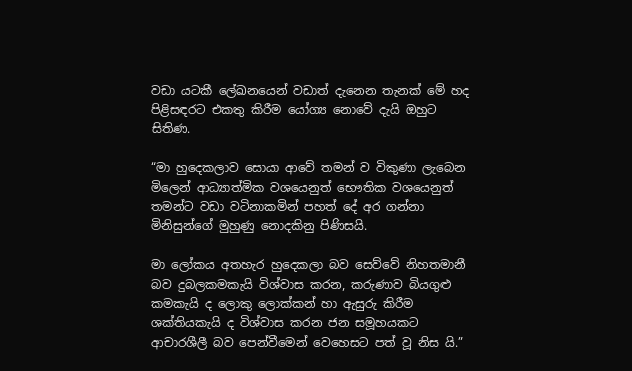වඩා යටකී ලේඛනයෙන් වඩාත් දැනෙන තැනක් මේ හද පිළිසඳරට එකතු කිරීම යෝග්‍ය නොවේ දැයි ඔහුට සිතිණ.

“මා හුදෙකලාව සොයා ආවේ තමන් ව විකුණා ලැබෙන මිලෙන් ආධ්‍යාත්මික වශයෙනුත් භෞතික වශයෙනුත් තමන්ට වඩා වටිනාකමින් පහත් දේ අර ගන්නා මිනිසුන්ගේ මුහුණු නොදකිනු පිණිසයි.

මා ලෝකය අතහැර හුදෙකලා බව සෙව්වේ නිහතමානී බව දුබලකමකැයි විශ්වාස කරන, කරුණාව බියගුළු කමකැයි ද ලොකු ලොක්කන් හා ඇසුරු කිරීම ශක්තියකැයි ද විශ්වාස කරන ජන සමූහයකට ආචාරශීලී බව පෙන්වීමෙන් වෙහෙසට පත් වූ නිස යි.”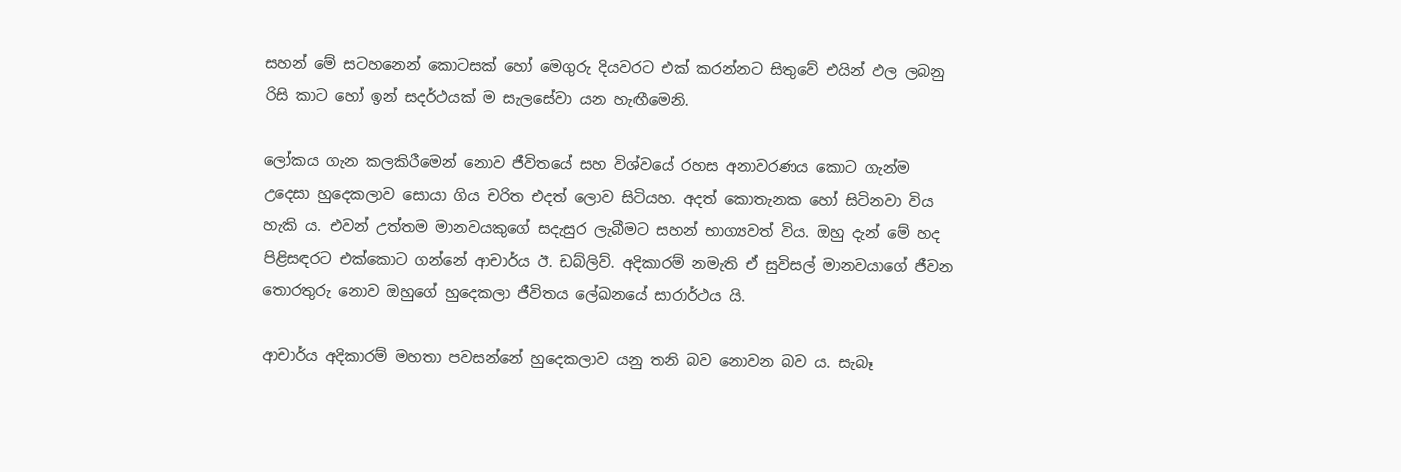සහන් මේ සටහනෙන් කොටසක් හෝ මෙගුරු දියවරට එක් කරන්නට සිතුවේ එයින් ඵල ලබනු රිසි කාට හෝ ඉන් සදර්ථයක් ම සැලසේවා යන හැඟීමෙනි.

ලෝකය ගැන කලකිරීමෙන් නොව ජීවිතයේ සහ විශ්වයේ රහස අනාවරණය කොට ගැන්ම උදෙසා හුදෙකලාව සොයා ගිය චරිත එදත් ලොව සිටියහ. අදත් කොතැනක හෝ සිටිනවා විය හැකි ය. එවන් උත්තම මානවයකුගේ සදැසුර ලැබීමට සහන් භාග්‍යවත් විය. ඔහු දැන් මේ හද පිළිසඳරට එක්කොට ගන්නේ ආචාර්ය ඊ. ඩබ්ලිව්. අදිකාරම් නමැති ඒ සුවිසල් මානවයාගේ ජීවන තොරතුරු නොව ඔහුගේ හුදෙකලා ජීවිතය ලේඛනයේ සාරාර්ථය යි.

ආචාර්ය අදිකාරම් මහතා පවසන්නේ හුදෙකලාව යනු තනි බව නොවන බව ය. සැබෑ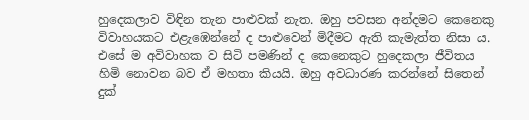හුදෙකලාව විඳින තැන පාළුවක් නැත. ඔහු පවසන අන්දමට කෙනෙකු විවාහයකට එළැඹෙන්නේ ද පාළුවෙන් මිදීමට ඇති කැමැත්ත නිසා ය. එසේ ම අවිවාහක ව සිටි පමණින් ද කෙනෙකුට හුදෙකලා ජීවිතය හිමි නොවන බව ඒ මහතා කියයි. ඔහු අවධාරණ කරන්නේ සිතෙන් දුක්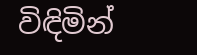විඳිමින්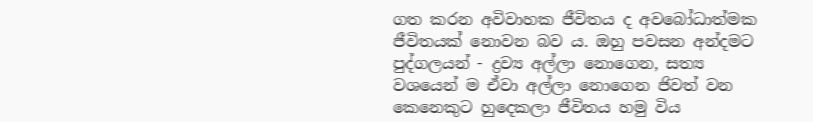ගත කරන අවිවාහක ජීවිතය ද අවබෝධාත්මක ජීවිතයක් නොවන බව ය. ඔහු පවසන අන්දමට පුද්ගලයන් - ද්‍රව්‍ය අල්ලා නොගෙන, සත්‍ය වශයෙන් ම ඒවා අල්ලා නොගෙන ජිවත් වන කෙනෙකුට හුදෙකලා ජීවිතය හමු විය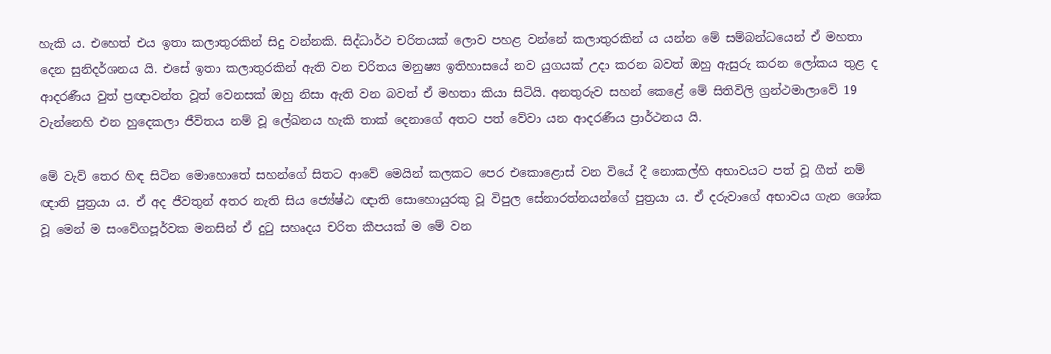හැකි ය. එහෙත් එය ඉතා කලාතුරකින් සිදු වන්නකි. සිද්ධාර්ථ චරිතයක් ලොව පහළ වන්නේ කලාතුරකින් ය යන්න මේ සම්බන්ධයෙන් ඒ මහතා දෙන සුනිදර්ශනය යි. එසේ ඉතා කලාතුරකින් ඇති වන චරිතය මනුෂ්‍ය ඉතිහාසයේ නව යුගයක් උදා කරන බවත් ඔහු ඇසුරු කරන ලෝකය තුළ ද ආදරණීය වුත් ප්‍රඥාවන්ත වූත් වෙනසක් ඔහු නිසා ඇති වන බවත් ඒ මහතා කියා සිටියි. අනතුරුව සහන් කෙළේ මේ සිතිවිලි ග්‍රන්ථමාලාවේ 19 වැන්නෙහි එන හුදෙකලා ජීවිතය නම් වූ ලේඛනය හැකි තාක් දෙනාගේ අතට පත් වේවා යන ආදරණීය ප්‍රාර්ථනය යි.

මේ වැව් තෙර හිඳ සිටින මොහොතේ සහන්ගේ සිතට ආවේ මෙයින් කලකට පෙර එකොළොස් වන වියේ දී නොකල්හි අභාවයට පත් වූ ගීත් නම් ඥාති පුත්‍රයා ය. ඒ අද ජීවතුන් අතර නැති සිය ජ්‍යේෂ්ඨ ඥාති සොහොයුරකු වූ විපුල සේනාරත්නයන්ගේ පුත්‍රයා ය. ඒ දරුවාගේ අභාවය ගැන ශෝක වූ මෙන් ම සංවේගපූර්වක මනසින් ඒ දුටු සහෘදය චරිත කීපයක් ම මේ වන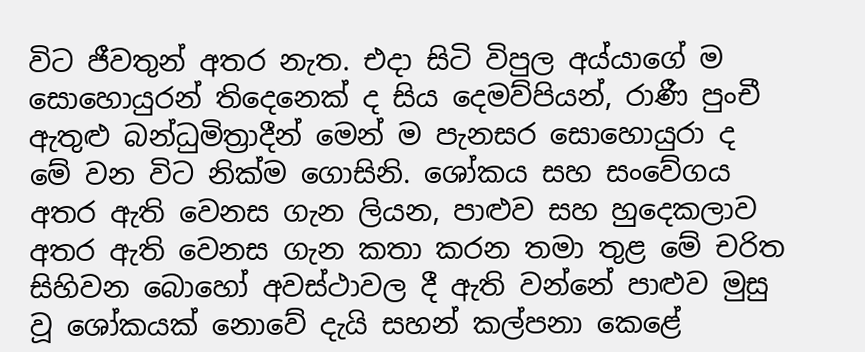විට ජීවතුන් අතර නැත. එදා සිටි විපුල අය්යාගේ ම සොහොයුරන් තිදෙනෙක් ද සිය දෙමව්පියන්, රාණී පුංචී ඇතුළු බන්ධුමිත්‍රාදීන් මෙන් ම පැනසර සොහොයුරා ද මේ වන විට නික්ම ගොසිනි. ශෝකය සහ සංවේගය අතර ඇති වෙනස ගැන ලියන, පාළුව සහ හුදෙකලාව අතර ඇති වෙනස ගැන කතා කරන තමා තුළ මේ චරිත සිහිවන බොහෝ අවස්ථාවල දී ඇති වන්නේ පාළුව මුසු වූ ශෝකයක් නොවේ දැයි සහන් කල්පනා කෙළේ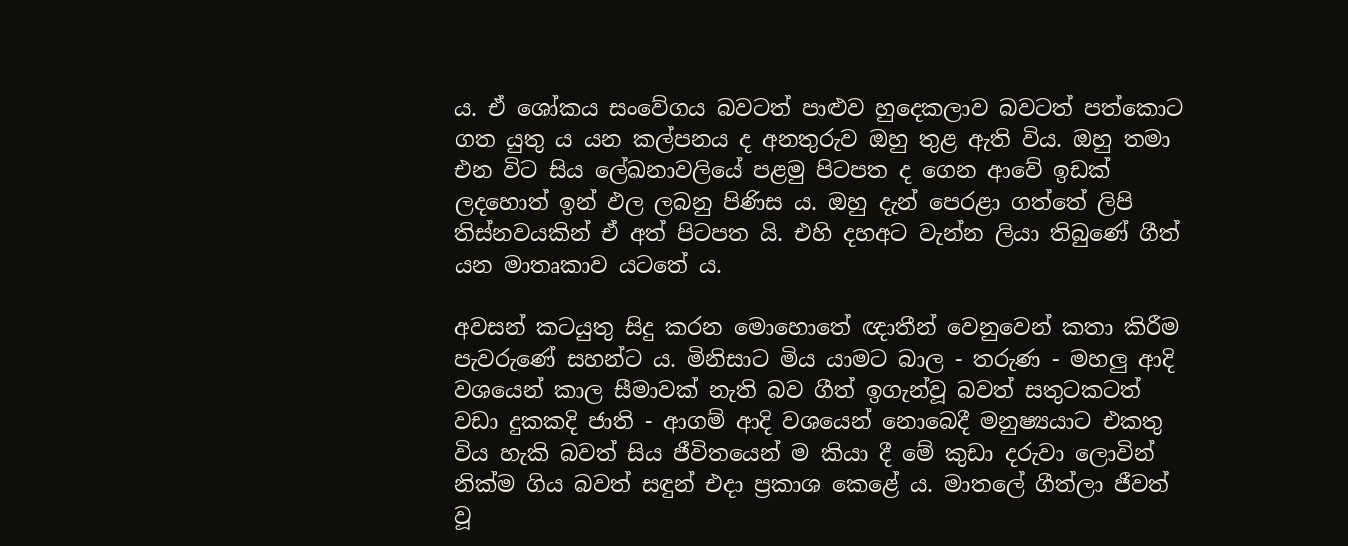ය. ඒ ශෝකය සංවේගය බවටත් පාළුව හුදෙකලාව බවටත් පත්කොට ගත යුතු ය යන කල්පනය ද අනතුරුව ඔහු තුළ ඇති විය. ඔහු තමා එන විට සිය ලේඛනාවලියේ පළමු පිටපත ද ගෙන ආවේ ඉඩක් ලදහොත් ඉන් ඵල ලබනු පිණිස ය. ඔහු දැන් පෙරළා ගත්තේ ලිපි තිස්නවයකින් ඒ අත් පිටපත යි. එහි දහඅට වැන්න ලියා තිබුණේ ගීත් යන මාතෘකාව යටතේ ය.

අවසන් කටයුතු සිදු කරන මොහොතේ ඥාතීන් වෙනුවෙන් කතා කිරීම පැවරුණේ සහන්ට ය. මිනිසාට මිය යාමට බාල - තරුණ - මහලු ආදි වශයෙන් කාල සීමාවක් නැති බව ගීත් ඉගැන්වූ බවත් සතුටකටත් වඩා දුකකදි ජාති - ආගම් ආදි වශයෙන් නොබෙදී මනුෂ්‍යයාට එකතු විය හැකි බවත් සිය ජීවිතයෙන් ම කියා දී මේ කුඩා දරුවා ලොවින් නික්ම ගිය බවත් සඳුන් එදා ප්‍රකාශ කෙළේ ය. මාතලේ ගීත්ලා ජීවත් වූ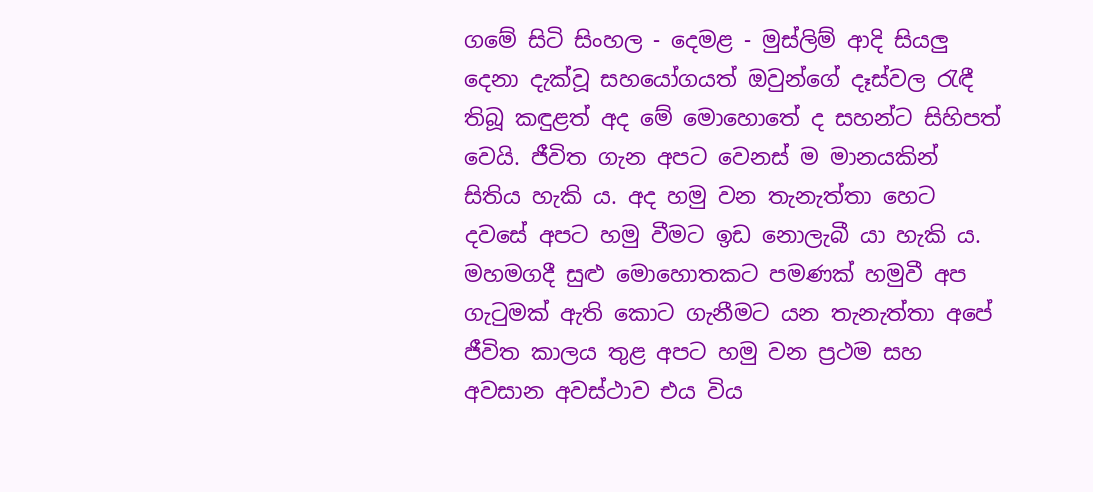ගමේ සිටි සිංහල - දෙමළ - මුස්ලිම් ආදි සියලු දෙනා දැක්වූ සහයෝගයත් ඔවුන්ගේ දෑස්වල රැඳී තිබූ කඳුළත් අද මේ මොහොතේ ද සහන්ට සිහිපත් වෙයි. ජීවිත ගැන අපට වෙනස් ම මානයකින් සිතිය හැකි ය. අද හමු වන තැනැත්තා හෙට දවසේ අපට හමු වීමට ඉඩ නොලැබී යා හැකි ය. මහමගදී සුළු මොහොතකට පමණක් හමුවී අප ගැටුමක් ඇති කොට ගැනීමට යන තැනැත්තා අපේ ජීවිත කාලය තුළ අපට හමු වන ප්‍රථම සහ අවසාන අවස්ථාව එය විය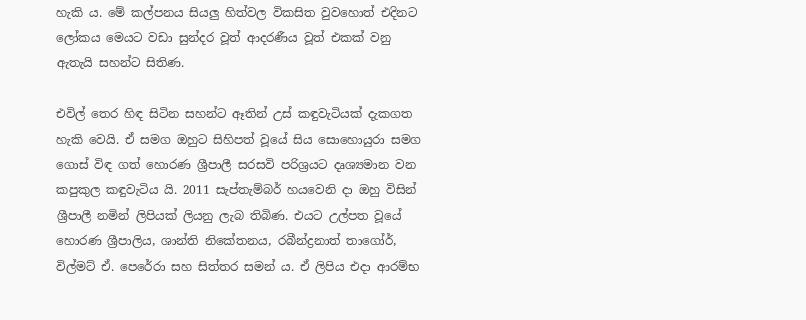හැකි ය. මේ කල්පනය සියලු හිත්වල විකසිත වුවහොත් එදිනට ලෝකය මෙයට වඩා සුන්දර වූත් ආදරණීය වූත් එකක් වනු ඇතැයි සහන්ට සිතිණ.

එවිල් තෙර හිඳ සිටින සහන්ට ඈතින් උස් කඳුවැටියක් දැකගත හැකි වෙයි. ඒ සමග ඔහුට සිහිපත් වූයේ සිය සොහොයුරා සමග ගොස් විඳ ගත් හොරණ ශ්‍රීපාලී සරසවි පරිශ්‍රයට දෘශ්‍යමාන වන කපුකුල කඳුවැටිය යි. 2011 සැප්තැම්බර් හයවෙනි දා ඔහු විසින් ශ්‍රීපාලී නමින් ලිපියක් ලියනු ලැබ තිබිණ. එයට උල්පත වූයේ හොරණ ශ්‍රීපාලිය, ශාන්ති නිකේතනය, රබීන්ද්‍රනාත් තාගෝර්, විල්මට් ඒ. පෙරේරා සහ සිත්තර සමන් ය. ඒ ලිපිය එදා ආරම්භ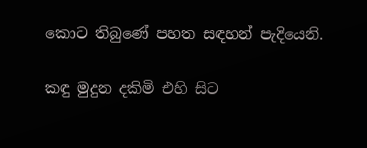කොට තිබුණේ පහත සඳහන් පැදියෙනි.

කඳු මුදුන දකිමි එහි සිට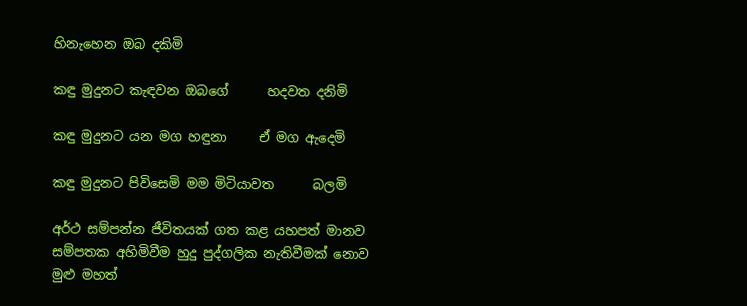හිනැහෙන ඔබ දකිමි

කඳු මුදුනට කැඳවන ඔබගේ      හදවත දනිමි

කඳු මුදුනට යන මග හඳුනා     ඒ මග ඇදෙමි

කඳු මුදුනට පිවිසෙමි මම මිටියාවත      බලමි

අර්ථ සම්පන්න ජීවිතයක් ගත කළ යහපත් මානව සම්පතක අහිමිවීම හුදු පුද්ගලික නැතිවීමක් නොව මුළු මහත්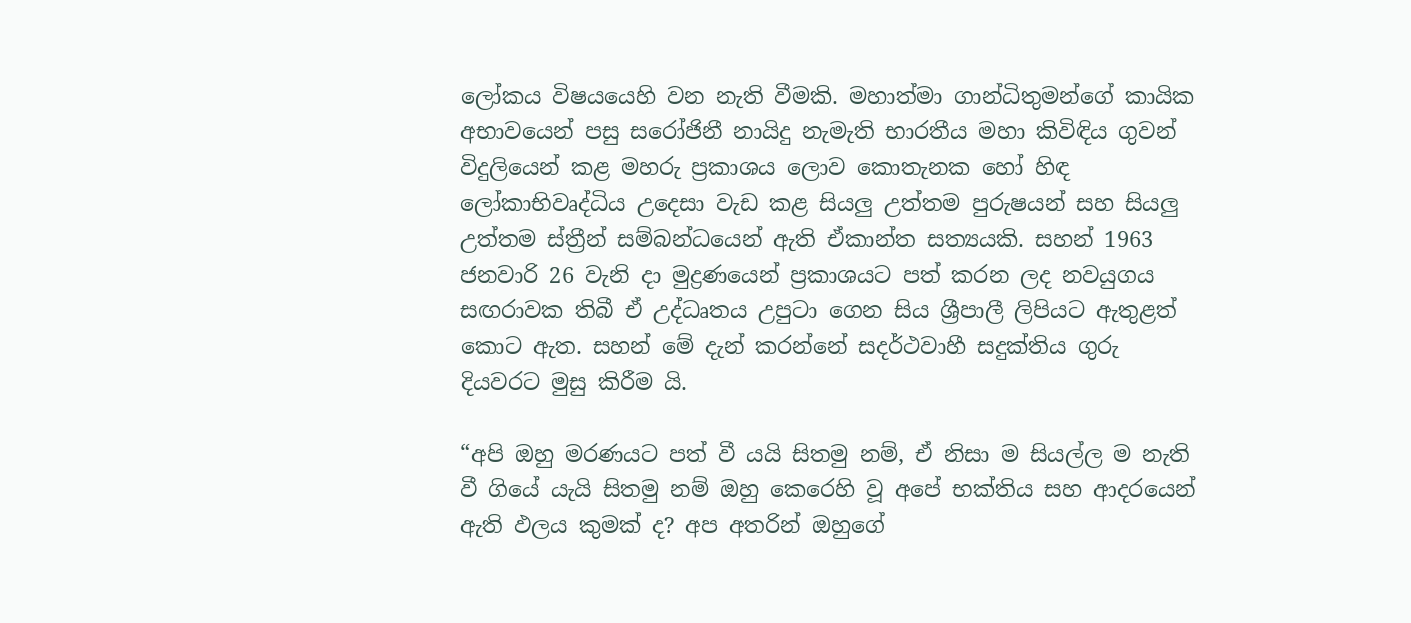ලෝකය විෂයයෙහි වන නැති වීමකි. මහාත්මා ගාන්ධිතුමන්ගේ කායික අභාවයෙන් පසු සරෝජිනී නායිදු නැමැති භාරතීය මහා කිවිඳිය ගුවන් විදුලියෙන් කළ මහරු ප්‍රකාශය ලොව කොතැනක හෝ හිඳ ලෝකාභිවෘද්ධිය උදෙසා වැඩ කළ සියලු උත්තම පුරුෂයන් සහ සියලු උත්තම ස්ත්‍රීන් සම්බන්ධයෙන් ඇති ඒකාන්ත සත්‍යයකි. සහන් 1963 ජනවාරි 26 වැනි දා මුද්‍රණයෙන් ප්‍රකාශයට පත් කරන ලද නවයුගය සඟරාවක තිබී ඒ උද්ධෘතය උපුටා ගෙන සිය ශ්‍රීපාලී ලිපියට ඇතුළත් කොට ඇත. සහන් මේ දැන් කරන්නේ සදර්ථවාහී සදුක්තිය ගුරු දියවරට මුසු කිරීම යි.

“අපි ඔහු මරණයට පත් වී යයි සිතමු නම්, ඒ නිසා ම සියල්ල ම නැති වී ගියේ යැයි සිතමු නම් ඔහු කෙරෙහි වූ අපේ භක්තිය සහ ආදරයෙන් ඇති ඵලය කුමක් ද? අප අතරින් ඔහුගේ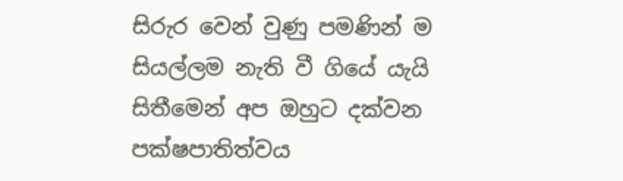සිරුර වෙන් වුණු පමණින් ම සියල්ලම නැති වී ගියේ යැයි සිතීමෙන් අප ඔහුට දක්වන පක්ෂපාතිත්වය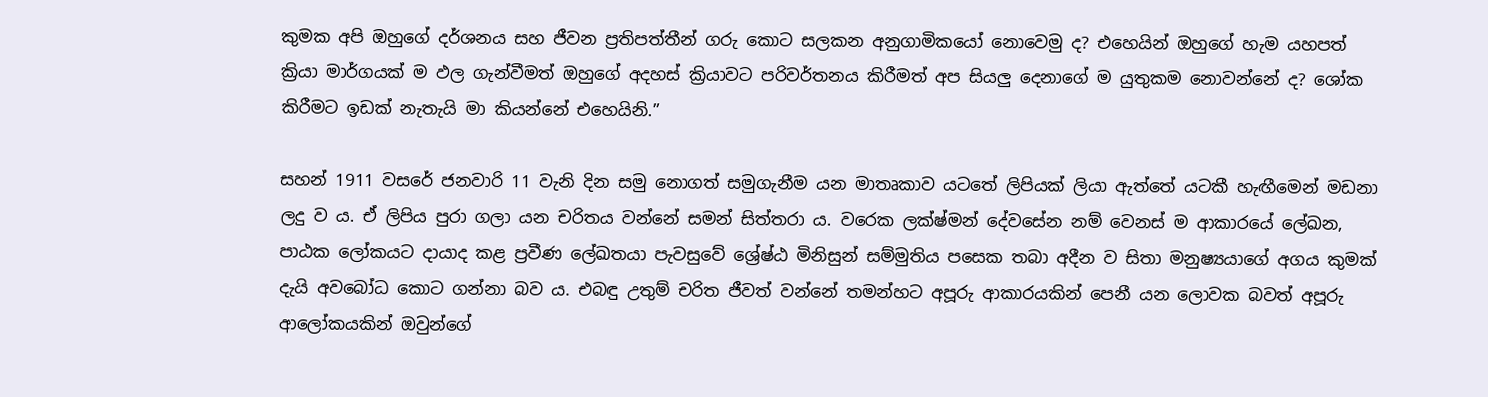කුමක අපි ඔහුගේ දර්ශනය සහ ජීවන ප්‍රතිපත්තීන් ගරු කොට සලකන අනුගාමිකයෝ නොවෙමු ද? එහෙයින් ඔහුගේ හැම යහපත් ක්‍රියා මාර්ගයක් ම ඵල ගැන්වීමත් ඔහුගේ අදහස් ක්‍රියාවට පරිවර්තනය කිරීමත් අප සියලු දෙනාගේ ම යුතුකම නොවන්නේ ද? ශෝක කිරීමට ඉඩක් නැතැයි මා කියන්නේ එහෙයිනි.”

සහන් 1911 වසරේ ජනවාරි 11 වැනි දින සමු නොගත් සමුගැනීම යන මාතෘකාව යටතේ ලිපියක් ලියා ඇත්තේ යටකී හැඟීමෙන් මඩනා ලදු ව ය. ඒ ලිපිය පුරා ගලා යන චරිතය වන්නේ සමන් සිත්තරා ය. වරෙක ලක්ෂ්මන් දේවසේන නම් වෙනස් ම ආකාරයේ ලේඛන, පාඨක ලෝකයට දායාද කළ ප්‍රවීණ ලේඛතයා පැවසුවේ ශ්‍රේෂ්ඨ මිනිසුන් සම්මුතිය පසෙක තබා අදීන ව සිතා මනුෂ්‍යයාගේ අගය කුමක් දැයි අවබෝධ කොට ගන්නා බව ය. එබඳු උතුම් චරිත ජීවත් වන්නේ තමන්හට අපූරු ආකාරයකින් පෙනී යන ලොවක බවත් අපූරු ආලෝකයකින් ඔවුන්ගේ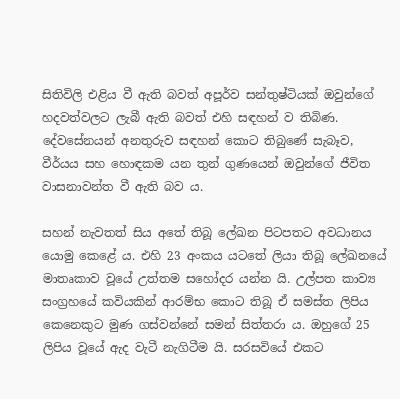සිතිවිලි එළිය වී ඇති බවත් අපූර්ව සන්තුෂ්ටියක් ඔවුන්ගේ හදවත්වලට ලැබී ඇති බවත් එහි සඳහන් ව තිබිණ. දේවසේනයන් අනතුරුව සඳහන් කොට තිබුණේ සැබෑව, වීර්යය සහ හොඳකම යන තුන් ගුණයෙන් ඔවුන්ගේ ජීවිත වාසනාවන්ත වී ඇති බව ය.

සහන් නැවතත් සිය අතේ තිබූ ලේඛන පිටපතට අවධානය යොමු කෙළේ ය. එහි 23 අංකය යටතේ ලියා තිබූ ලේඛනයේ මාතෘකාව වූයේ උත්තම සහෝදර යන්න යි. උල්පත කාව්‍ය සංග්‍රහයේ කවියකින් ආරම්භ කොට තිබූ ඒ සමස්ත ලිපිය කෙනෙකුට මුණ ගස්වන්නේ සමන් සිත්තරා ය. ඔහුගේ 25 ලිපිය වූයේ ඇද වැටී නැගිටීම යි. සරසවියේ එකට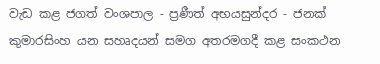වැඩ කළ ජගත් වංශපාල - ප්‍රණීත් අභයසුන්දර - ජනක් කුමාරසිංහ යන සහෘදයන් සමග අතරමගදී කළ සංකථන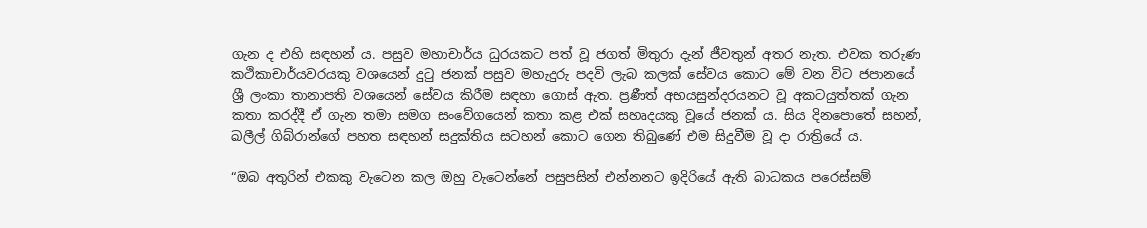ගැන ද එහි සඳහන් ය. පසුව මහාචාර්ය ධුරයකට පත් වූ ජගත් මිතුරා දැන් ජීවතුන් අතර නැත. එවක තරුණ කථිකාචාර්යවරයකු වශයෙන් දුටු ජනක් පසුව මහැදුරු පදවි ලැබ කලක් සේවය කොට මේ වන විට ජපානයේ ශ්‍රී ලංකා තානාපති වශයෙන් සේවය කිරීම සඳහා ගොස් ඇත. ප්‍රණීත් අභයසුන්දරයනට වූ අකටයුත්තක් ගැන කතා කරද්දී ඒ ගැන තමා සමග සංවේගයෙන් කතා කළ එක් සහෘදයකු වූයේ ජනක් ය. සිය දිනපොතේ සහන්, ඛලීල් ගිබ්රාන්ගේ පහත සඳහන් සදුක්තිය සටහන් කොට ගෙන තිබුණේ එම සිදුවීම වූ දා රාත්‍රියේ ය.

“ඔබ අතුරින් එකකු වැටෙන කල ඔහු වැටෙන්නේ පසුපසින් එන්නනට ඉදිරියේ ඇති බාධකය පරෙස්සම්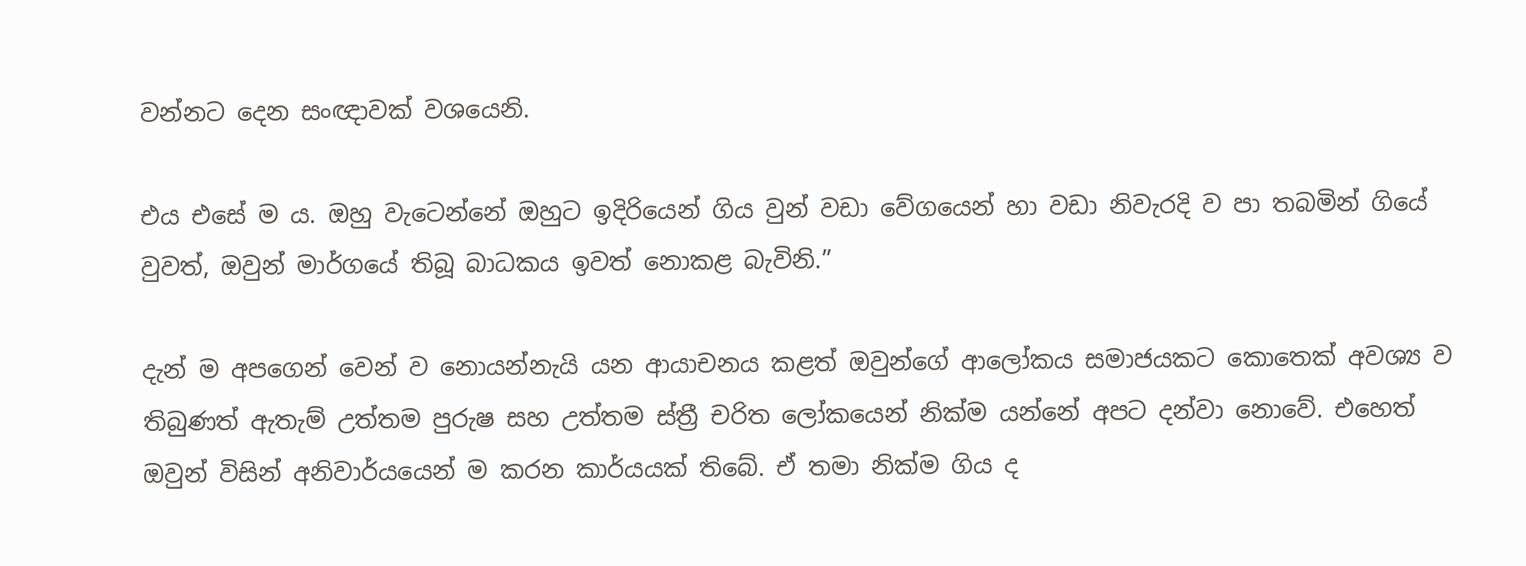වන්නට දෙන සංඥාවක් වශයෙනි.

එය එසේ ම ය. ඔහු වැටෙන්නේ ඔහුට ඉදිරියෙන් ගිය වුන් වඩා වේගයෙන් හා වඩා නිවැරදි ව පා තබමින් ගියේ වුවත්, ඔවුන් මාර්ගයේ තිබූ බාධකය ඉවත් නොකළ බැවිනි.”

දැන් ම අපගෙන් වෙන් ව නොයන්නැයි යන ආයාචනය කළත් ඔවුන්ගේ ආලෝකය සමාජයකට කොතෙක් අවශ්‍ය ව තිබුණත් ඇතැම් උත්තම පුරුෂ සහ උත්තම ස්ත්‍රී චරිත ලෝකයෙන් නික්ම යන්නේ අපට දන්වා නොවේ. එහෙත් ඔවුන් විසින් අනිවාර්යයෙන් ම කරන කාර්යයක් තිබේ. ඒ තමා නික්ම ගිය ද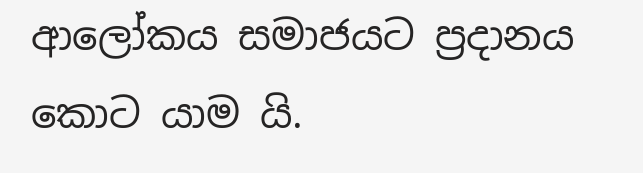ආලෝකය සමාජයට ප්‍රදානය කොට යාම යි.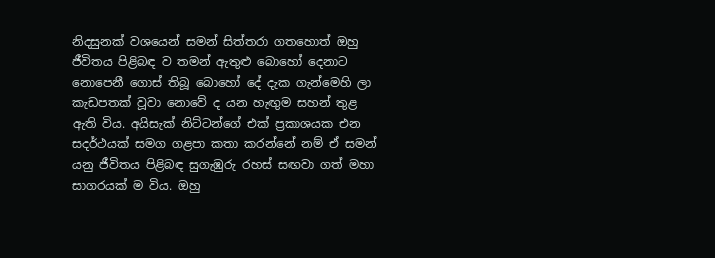නිදසුනක් වශයෙන් සමන් සිත්තරා ගතහොත් ඔහු ජීවිතය පිළිබඳ ව තමන් ඇතුළු බොහෝ දෙනාට නොපෙනී ගොස් තිබූ බොහෝ දේ දැක ගැන්මෙහි ලා කැඩපතක් වූවා නොවේ ද යන හැඟුම සහන් තුළ ඇති විය. අයිසැක් නිට්ටන්ගේ එක් ප්‍රකාශයක එන සදර්ථයක් සමග ගළපා කතා කරන්නේ නම් ඒ සමන් යනු ජීවිතය පිළිබඳ සුගැඹුරු රහස් සඟවා ගත් මහා සාගරයක් ම විය. ඔහු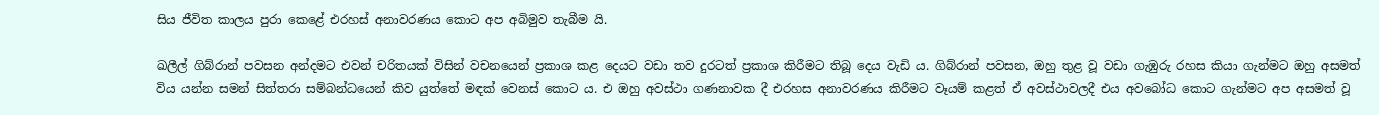සිය ජීවිත කාලය පුරා කෙළේ එරහස් අනාවරණය කොට අප අබිමුව තැබීම යි.

ඛලීල් ගිබ්රාන් පවසන අන්දමට එවන් චරිතයක් විසින් වචනයෙන් ප්‍රකාශ කළ දෙයට වඩා තව දුරටත් ප්‍රකාශ කිරීමට තිබූ දෙය වැඩි ය. ගිබ්රාන් පවසන, ඔහු තුළ වූ වඩා ගැඹුරු රහස කියා ගැන්මට ඔහු අසමත් විය යන්න සමන් සිත්තරා සම්බන්ධයෙන් කිව යුත්තේ මඳක් වෙනස් කොට ය. එ ඔහු අවස්ථා ගණනාවක දී එරහස අනාවරණය කිරීමට වෑයම් කළත් ඒ අවස්ථාවලදී එය අවබෝධ කොට ගැන්මට අප අසමත් වූ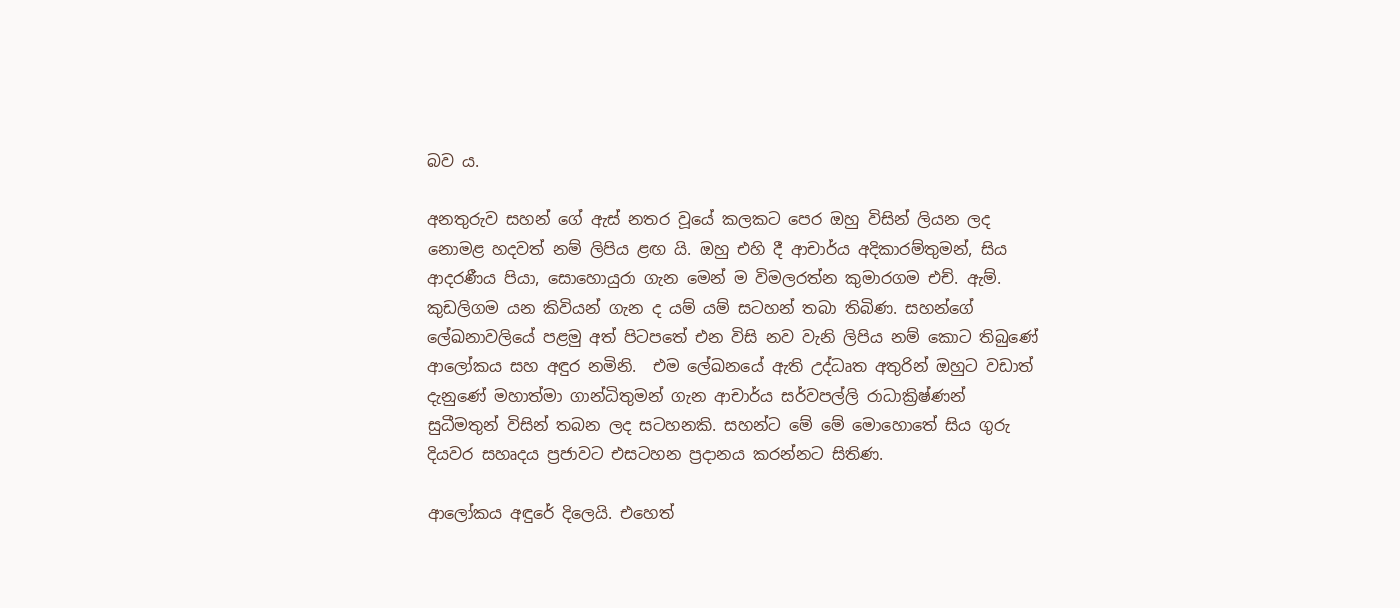බව ය.

අනතුරුව සහන් ගේ ඇස් නතර වූයේ කලකට පෙර ඔහු විසින් ලියන ලද නොමළ හදවත් නම් ලිපිය ළඟ යි. ඔහු එහි දී ආචාර්ය අදිකාරම්තුමන්, සිය ආදරණීය පියා, සොහොයුරා ගැන මෙන් ම විමලරත්න කුමාරගම එච්. ඇම්. කුඩලිගම යන කිවියන් ගැන ද යම් යම් සටහන් තබා තිබිණ. සහන්ගේ ලේඛනාවලියේ පළමු අත් පිටපතේ එන විසි නව වැනි ලිපිය නම් කොට තිබුණේ ආලෝකය සහ අඳුර නමිනි.  එම ලේඛනයේ ඇති උද්ධෘත අතුරින් ඔහුට වඩාත් දැනුණේ මහාත්මා ගාන්ධිතුමන් ගැන ආචාර්ය සර්වපල්ලි රාධාක්‍රිෂ්ණන් සුධීමතුන් විසින් තබන ලද සටහනකි. සහන්ට මේ මේ මොහොතේ සිය ගුරු දියවර සහෘදය ප්‍රජාවට එසටහන ප්‍රදානය කරන්නට සිතිණ.

ආලෝකය අඳුරේ දිලෙයි. එහෙත්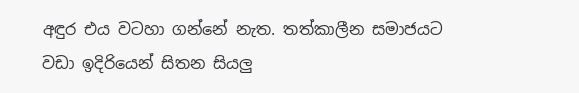අඳුර එය වටහා ගන්නේ නැත. තත්කාලීන සමාජයට වඩා ඉදිරියෙන් සිතන සියලු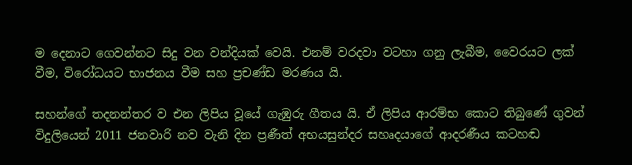ම දෙනාට ගෙවන්නට සිදු වන වන්දියක් වෙයි. එනම් වරදවා වටහා ගනු ලැබීම, වෛරයට ලක් වීම, විරෝධයට භාජනය වීම සහ ප්‍රචණ්ඩ මරණය යි.

සහන්ගේ තදනන්තර ව එන ලිපිය වූයේ ගැඹුරු ගීතය යි. ඒ ලිපිය ආරම්භ කොට තිබුණේ ගුවන් විදුලියෙන් 2011 ජනවාරි නව වැනි දින ප්‍රණීත් අභයසුන්දර සහෘදයාගේ ආදරණීය කටහඬ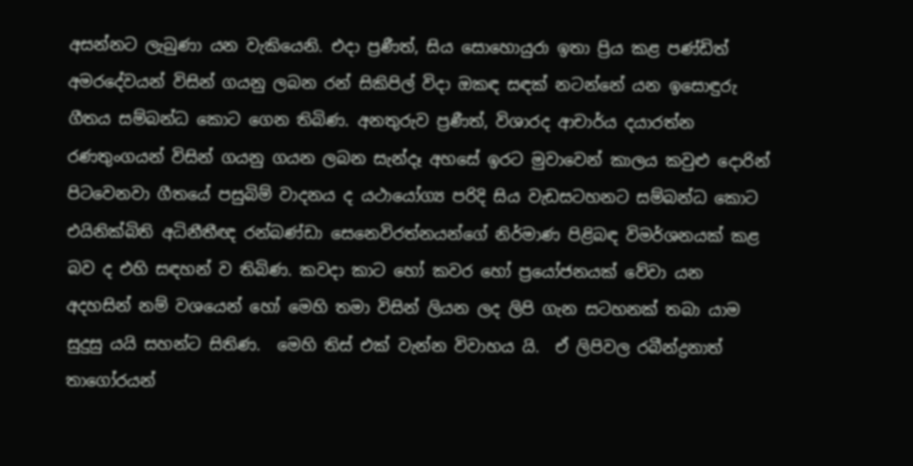අසන්නට ලැබුණා යන වැකියෙනි. එදා ප්‍රණීත්, සිය සොහොයුරා ඉතා ප්‍රිය කළ පණ්ඩිත් අමරදේවයන් විසින් ගයනු ලබන රන් සිකිපිල් විදා ඔකඳ සඳක් නටන්නේ යන ඉසොඳුරු ගීතය සම්බන්ධ කොට ගෙන තිබිණ. අනතුරුව ප්‍රණීත්, විශාරද ආචාර්ය දයාරත්න රණතුංගයන් විසින් ගයනු ගයන ලබන සැන්දෑ අහසේ ඉරට මුවාවෙන් කාලය කවුළු දොරින් පිටවෙනවා ගීතයේ පසුබිම් වාදනය ද යථායෝග්‍ය පරිදි සිය වැඩසටහනට සම්බන්ධ කොට එයිනික්බිති අධිනීතීඥ රන්බණ්ඩා සෙනෙවිරත්නයන්ගේ නිර්මාණ පිළිබඳ විමර්ශනයක් කළ බව ද එහි සඳහන් ව තිබිණ. කවදා කාට හෝ කවර හෝ ප්‍රයෝජනයක් වේවා යන අදහසින් නම් වශයෙන් හෝ මෙහි තමා විසින් ලියන ලද ලිපි ගැන සටහනක් තබා යාම සුදුසු යයි සහන්ට සිතිණ.  මෙහි තිස් එක් වැන්න විවාහය යි.  ඒ ලිපිවල රබීන්ද්‍රනාත් තාගෝරයන්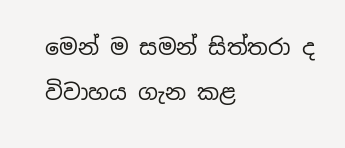මෙන් ම සමන් සිත්තරා ද විවාහය ගැන කළ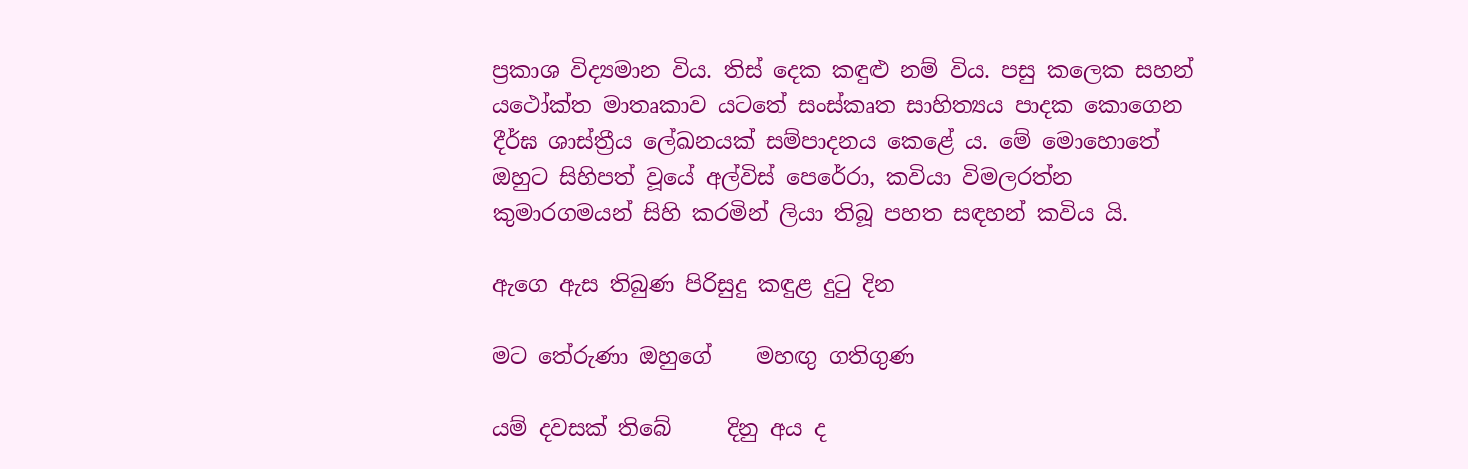ප්‍රකාශ විද්‍යමාන විය. තිස් දෙක කඳුළු නම් විය. පසු කලෙක සහන් යථෝක්ත මාතෘකාව යටතේ සංස්කෘත සාහිත්‍යය පාදක කොගෙන දීර්ඝ ශාස්ත්‍රීය ලේඛනයක් සම්පාදනය කෙළේ ය. මේ මොහොතේ ඔහුට සිහිපත් වූයේ අල්විස් පෙරේරා, කවියා විමලරත්න කුමාරගමයන් සිහි කරමින් ලියා තිබූ පහත සඳහන් කවිය යි.

ඇගෙ ඇස තිබුණ පිරිසුදු කඳුළ දුටු දින

මට තේරුණා ඔහුගේ    මහඟු ගතිගුණ

යම් දවසක් තිබේ     දිනු අය ද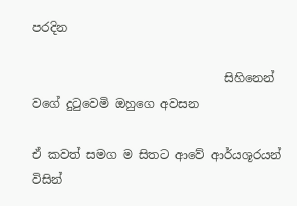පරදින

                                සිහිනෙන් වගේ දුටුවෙමි ඔහුගෙ අවසන

ඒ කවත් සමග ම සිතට ආවේ ආර්යශූරයන් විසින්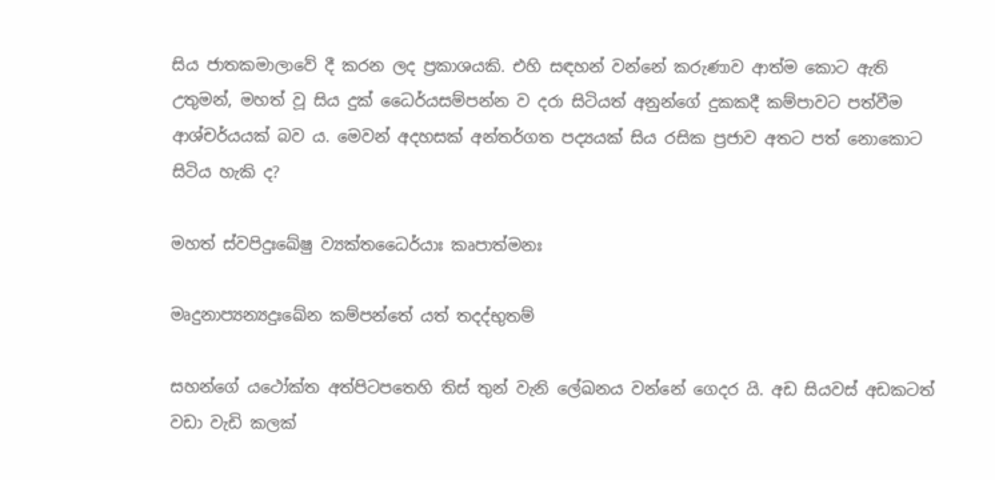සිය ජාතකමාලාවේ දී කරන ලද ප්‍රකාශයකි. එහි සඳහන් වන්නේ කරුණාව ආත්ම කොට ඇති උතුමන්, මහත් වූ සිය දුක් ධෛර්යසම්පන්න ව දරා සිටියත් අනුන්ගේ දුකකදී කම්පාවට පත්වීම ආශ්චර්යයක් බව ය. මෙවන් අදහසක් අන්තර්ගත පද්‍යයක් සිය රසික ප්‍රජාව අතට පත් නොකොට සිටිය හැකි ද?

මහත් ස්වපිදුඃඛේෂු ව්‍යක්තධෛර්යාඃ කෘපාත්මනඃ

මෘදුනාප්‍යන්‍යදුඃඛේන කම්පන්තේ යත් තදද්භුතම්

සහන්ගේ යථෝක්ත අත්පිටපතෙහි තිස් තුන් වැනි ලේඛනය වන්නේ ගෙදර යි. අඩ සියවස් අඩකටත් වඩා වැඩි කලක්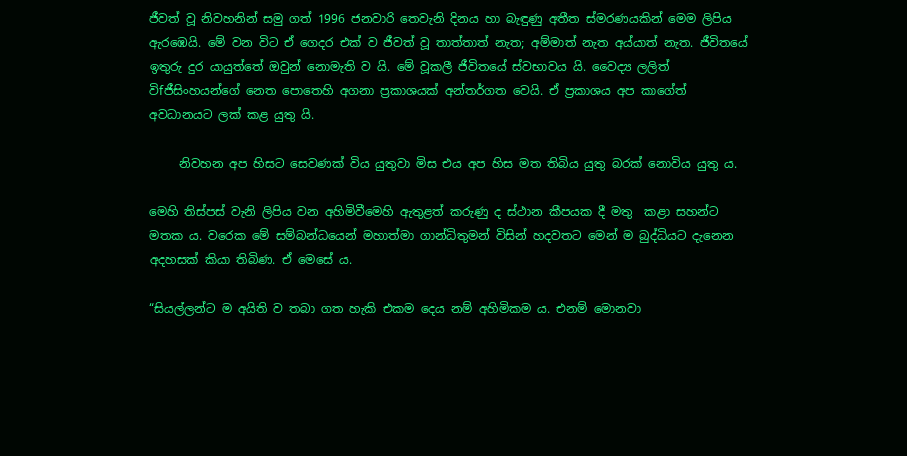ජීවත් වූ නිවහනින් සමු ගත් 1996 ජනවාරි තෙවැනි දිනය හා බැඳුණු අතීත ස්මරණයකින් මෙම ලිපිය ඇරඹෙයි. මේ වන විට ඒ ගෙදර එක් ව ජීවත් වූ තාත්තාත් නැත; අම්මාත් නැත අය්යාත් නැත. ජීවිතයේ ඉතුරු දුර යායුත්තේ ඔවුන් නොමැති ව යි. මේ වූකලී ජීවිතයේ ස්වභාවය යි. වෛද්‍ය ලලිත් විfජීසිංහයන්ගේ නෙත පොතෙහි අගනා ප්‍රකාශයක් අන්තර්ගත වෙයි. ඒ ප්‍රකාශය අප කාගේත් අවධානයට ලක් කළ යුතු යි.

     නිවහන අප හිසට සෙවණක් විය යුතුවා මිස එය අප හිස මත තිබිය යුතු බරක් නොවිය යුතු ය.

මෙහි තිස්පස් වැනි ලිපිය වන අහිමිවීමෙහි ඇතුළත් කරුණු ද ස්ථාන කීපයක දී මතු  කළා සහන්ට මතක ය. වරෙක මේ සම්බන්ධයෙන් මහාත්මා ගාන්ධිතුමන් විසින් හදවතට මෙන් ම බුද්ධියට දැනෙන අදහසක් කියා තිබිණ. ඒ මෙසේ ය.

“සියල්ලන්ට ම අයිති ව තබා ගත හැකි එකම දෙය නම් අහිමිකම ය. එනම් මොනවා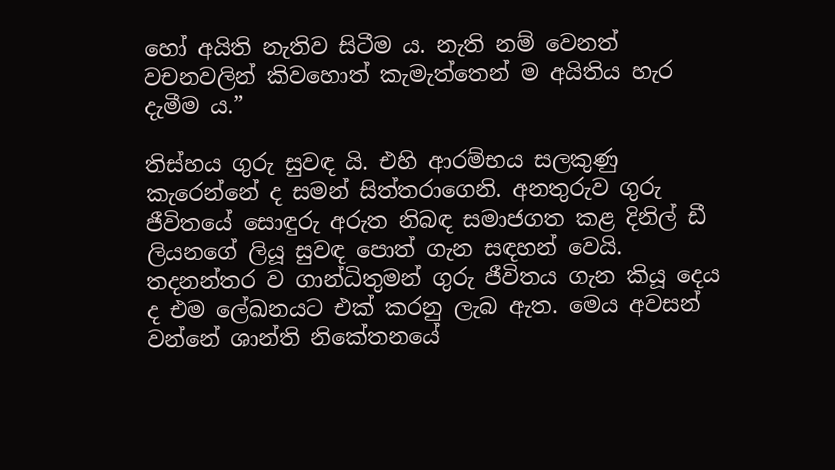හෝ අයිති නැතිව සිටීම ය. නැති නම් වෙනත් වචනවලින් කිවහොත් කැමැත්තෙන් ම අයිතිය හැර දැමීම ය.”

තිස්හය ගුරු සුවඳ යි. එහි ආරම්භය සලකුණු කැරෙන්නේ ද සමන් සිත්තරාගෙනි. අනතුරුව ගුරු ජීවිතයේ සොඳුරු අරුත නිබඳ සමාජගත කළ දිනිල් ඩී ලියනගේ ලියූ සුවඳ පොත් ගැන සඳහන් වෙයි. තදනන්තර ව ගාන්ධිතුමන් ගුරු ජීවිතය ගැන කියූ දෙය ද එම ලේඛනයට එක් කරනු ලැබ ඇත. මෙය අවසන් වන්නේ ශාන්ති නිකේතනයේ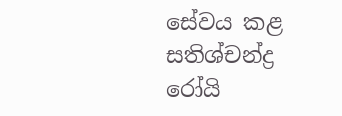සේවය කළ සතිශ්චන්ද්‍ර රෝයි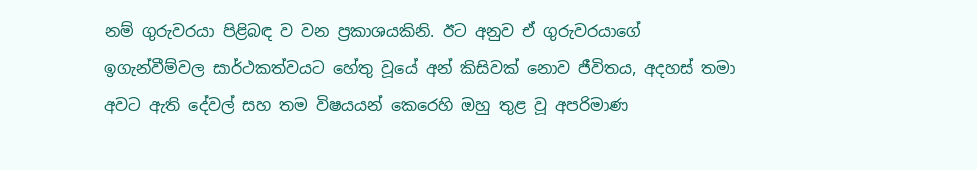නම් ගුරුවරයා පිළිබඳ ව වන ප්‍රකාශයකිනි. ඊට අනුව ඒ ගුරුවරයාගේ ඉගැන්වීම්වල සාර්ථකත්වයට හේතු වූයේ අන් කිසිවක් නොව ජීවිතය, අදහස් තමා අවට ඇති දේවල් සහ තම විෂයයන් කෙරෙහි ඔහු තුළ වූ අපරිමාණ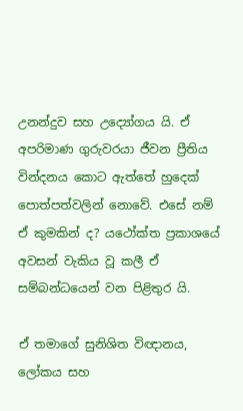උනන්දුව සහ උද්‍යෝගය යි. ඒ අපරිමාණ ගුරුවරයා ජීවන ප්‍රීතිය වින්දනය කොට ඇත්තේ හුදෙක් පොත්පත්වලින් නොවේ. එසේ නම් ඒ කුමකින් ද? යථෝක්ත ප්‍රකාශයේ අවසන් වැකිය වූ කලී ඒ සම්බන්ධයෙන් වන පිළිතුර යි.

ඒ තමාගේ සුනිශිත විඥානය, ලෝකය සහ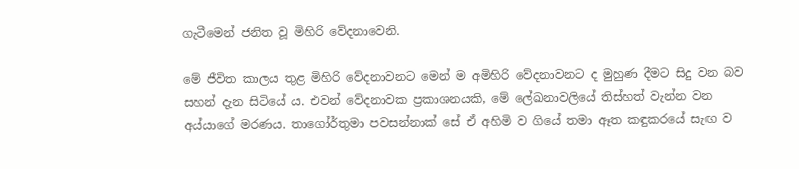ගැටීමෙන් ජනිත වූ මිහිරි වේදනාවෙනි.

මේ ජීවිත කාලය තුළ මිහිරි වේදනාවනට මෙන් ම අමිහිරි වේදනාවනට ද මුහුණ දීමට සිදු වන බව සහන් දැන සිටියේ ය. එවන් වේදනාවක ප්‍රකාශනයකි, මේ ලේඛනාවලියේ තිස්හත් වැන්න වන අය්යාගේ මරණය. තාගෝර්තුමා පවසන්නාක් සේ ඒ අහිමි ව ගියේ තමා ඈත කඳුකරයේ සැඟ ව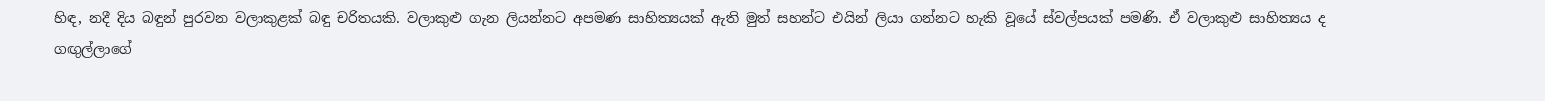හිඳ, නදී දිය බඳුන් පුරවන වලාකුළක් බඳු චරිතයකි. වලාකුළු ගැන ලියන්නට අපමණ සාහිත්‍යයක් ඇති මුත් සහන්ට එයින් ලියා ගන්නට හැකි වූයේ ස්වල්පයක් පමණි. ඒ වලාකුළු සාහිත්‍යය ද ගඟුල්ලාගේ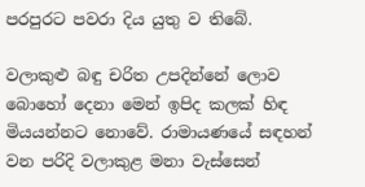පරපුරට පවරා දිය යුතු ව තිබේ.

වලාකුළු බඳු චරිත උපදින්නේ ලොව බොහෝ දෙනා මෙන් ඉපිද කලක් හිඳ මියයන්නට නොවේ. රාමායණයේ සඳහන් වන පරිදි වලාකුළ මනා වැස්සෙන්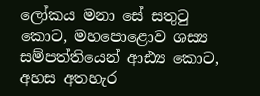ලෝකය මනා සේ සතුටු කොට, මහපොළොව ශස්‍ය සම්පත්තියෙන් ආඪ්‍ය කොට, අහස අතහැර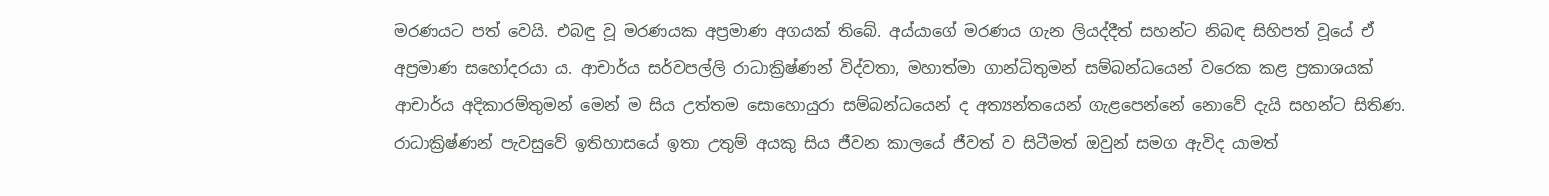මරණයට පත් වෙයි. එබඳු වූ මරණයක අප්‍රමාණ අගයක් තිබේ. අය්යාගේ මරණය ගැන ලියද්දීත් සහන්ට නිබඳ සිහිපත් වූයේ ඒ අප්‍රමාණ සහෝදරයා ය. ආචාර්ය සර්වපල්ලි රාධාක්‍රිෂ්ණන් විද්වතා, මහාත්මා ගාන්ධිතුමන් සම්බන්ධයෙන් වරෙක කළ ප්‍රකාශයක් ආචාර්ය අදිකාරම්තුමන් මෙන් ම සිය උත්තම සොහොයුරා සම්බන්ධයෙන් ද අත්‍යන්තයෙන් ගැළපෙන්නේ නොවේ දැයි සහන්ට සිතිණ. රාධාක්‍රිෂ්ණන් පැවසුවේ ඉතිහාසයේ ඉතා උතුම් අයකු සිය ජීවන කාලයේ ජීවත් ව සිටීමත් ඔවුන් සමග ඇවිද යාමත්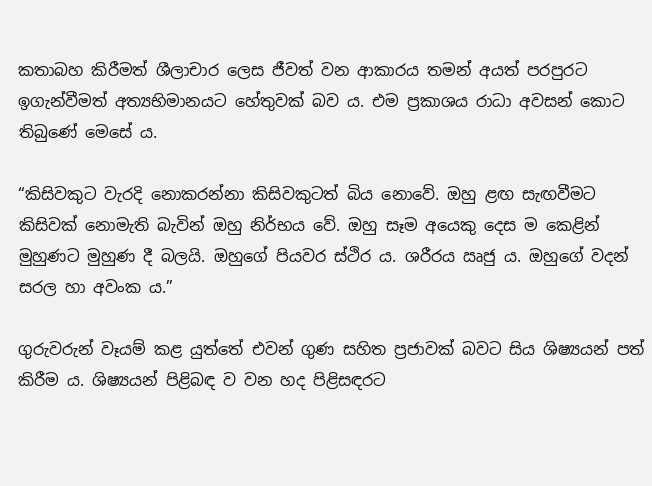කතාබහ කිරීමත් ශීලාචාර ලෙස ජීවත් වන ආකාරය තමන් අයත් පරපුරට ඉගැන්වීමත් අත්‍යභිමානයට හේතුවක් බව ය. එම ප්‍රකාශය රාධා අවසන් කොට තිබුණේ මෙසේ ය.

“කිසිවකුට වැරදි නොකරන්නා කිසිවකුටත් බිය නොවේ. ඔහු ළඟ සැඟවීමට කිසිවක් නොමැති බැවින් ඔහු නිර්භය වේ. ඔහු සෑම අයෙකු දෙස ම කෙළින් මුහුණට මුහුණ දී බලයි. ඔහුගේ පියවර ස්ථිර ය. ශරීරය ඍජු ය. ඔහුගේ වදන් සරල හා අවංක ය.”

ගුරුවරුන් වෑයම් කළ යුත්තේ එවන් ගුණ සහිත ප්‍රජාවක් බවට සිය ශිෂ්‍යයන් පත් කිරීම ය. ශිෂ්‍යයන් පිළිබඳ ව වන හද පිළිසඳරට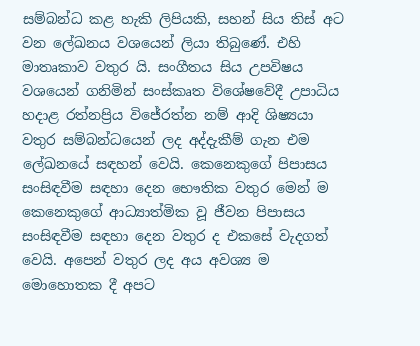සම්බන්ධ කළ හැකි ලිපියකි, සහන් සිය තිස් අට වන ලේඛනය වශයෙන් ලියා තිබුණේ. එහි මාතෘකාව වතුර යි. සංගීතය සිය උපවිෂය වශයෙන් ගනිමින් සංස්කෘත විශේෂවේදී උපාධිය හදාළ රත්නප්‍රිය විජේරත්න නම් ආදි ශිෂ්‍යයා වතුර සම්බන්ධයෙන් ලද අද්දැකීම් ගැන එම ලේඛනයේ සඳහන් වෙයි. කෙනෙකුගේ පිපාසය සංසිඳවීම සඳහා දෙන භෞතික වතුර මෙන් ම කෙනෙකුගේ ආධ්‍යාත්මික වූ ජීවන පිපාසය සංසිඳවීම සඳහා දෙන වතුර ද එකසේ වැදගත් වෙයි. අපෙන් වතුර ලද අය අවශ්‍ය ම මොහොතක දී අපට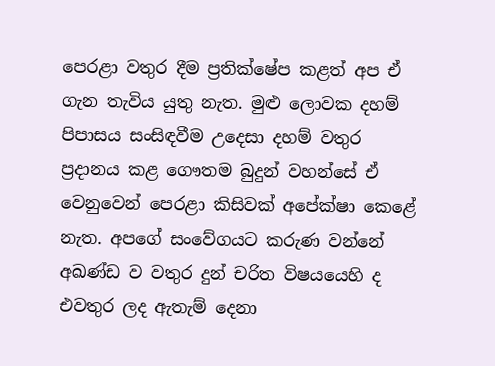පෙරළා වතුර දීම ප්‍රතික්ෂේප කළත් අප ඒ ගැන තැවිය යුතු නැත. මුළු ලොවක දහම් පිපාසය සංසිඳවීම උදෙසා දහම් වතුර ප්‍රදානය කළ ගෞතම බුදුන් වහන්සේ ඒ වෙනුවෙන් පෙරළා කිසිවක් අපේක්ෂා කෙළේ නැත. අපගේ සංවේගයට කරුණ වන්නේ අඛණ්ඩ ව වතුර දුන් චරිත විෂයයෙහි ද එවතුර ලද ඇතැම් දෙනා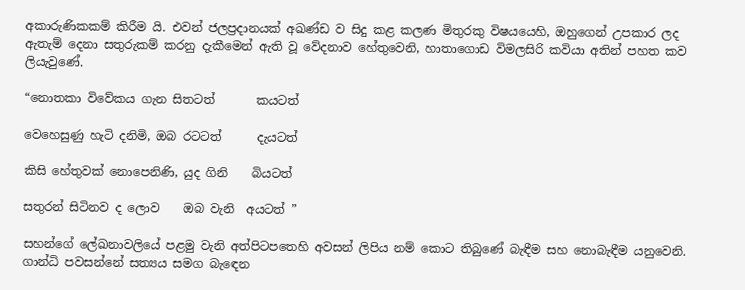අකාරුණිකකම් කිරීම යි. එවන් ජලප්‍රදානයක් අඛණ්ඩ ව සිදු කළ කලණ මිතුරකු විෂයයෙහි, ඔහුගෙන් උපකාර ලද ඇතැම් දෙනා සතුරුකම් කරනු දැකීමෙන් ඇති වූ වේදනාව හේතුවෙනි, හාතාගොඩ විමලසිරි කවියා අතින් පහත කව ලියැවුණේ.

“නොතකා විවේකය ගැන සිතටත්       කයටත්

වෙහෙසුණු හැටි දනිමි, ඔබ රටටත්      දැයටත්

කිසි හේතුවක් නොපෙනිණි, යුද ගිනි    බියටත්

සතුරන් සිටිනව ද ලොව    ඔබ වැනි  අයටත් ”

සහන්ගේ ලේඛනාවලියේ පළමු වැනි අත්පිටපතෙහි අවසන් ලිපිය නම් කොට තිබුණේ බැඳීම සහ නොබැඳීම යනුවෙනි. ගාන්ධි පවසන්නේ සත්‍යය සමග බැඳෙන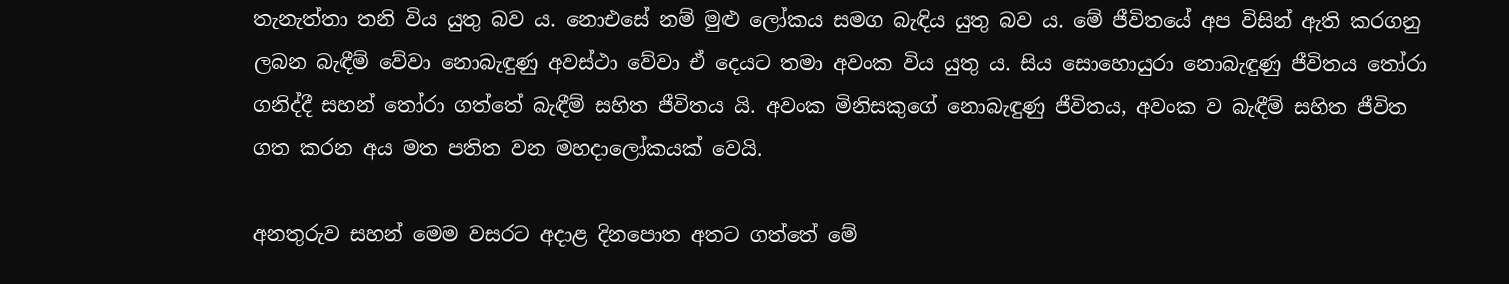තැනැත්තා තනි විය යුතු බව ය. නොඑසේ නම් මුළු ලෝකය සමග බැඳිය යුතු බව ය. මේ ජීවිතයේ අප විසින් ඇති කරගනු ලබන බැඳීම් වේවා නොබැඳුණු අවස්ථා වේවා ඒ දෙයට තමා අවංක විය යුතු ය. සිය සොහොයුරා නොබැඳුණු ජීවිතය තෝරා ගනිද්දී සහන් තෝරා ගත්තේ බැඳීම් සහිත ජීවිතය යි. අවංක මිනිසකුගේ නොබැඳුණු ජීවිතය, අවංක ව බැඳීම් සහිත ජීවිත ගත කරන අය මත පතිත වන මහදාලෝකයක් වෙයි.

අනතුරුව සහන් මෙම වසරට අදාළ දිනපොත අතට ගත්තේ මේ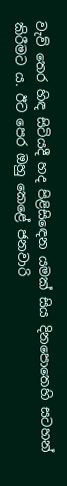වැව් තෙර හිඳ සිටියදී හද පිළිසිඳෙන යමක් සිය දිනපොතෙහි සටහන් කිරීමට ය. ඊට පෙර ඔහු කෙළේ ජනවාරි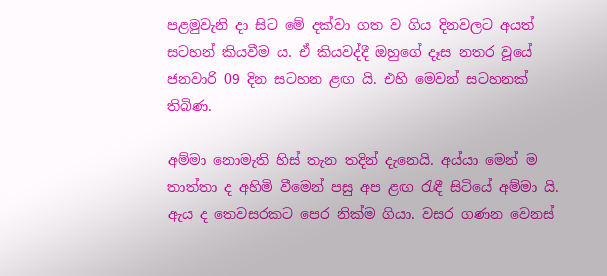පළමුවැනි දා සිට මේ දක්වා ගත ව ගිය දිනවලට අයත් සටහන් කියවීම ය. ඒ කියවද්දී ඔහුගේ දෑස නතර වූයේ ජනවාරි 09 දින සටහන ළඟ යි. එහි මෙවන් සටහනක් තිබිණ.

අම්මා නොමැති හිස් තැන තදින් දැනෙයි. අය්යා මෙන් ම තාත්තා ද අහිමි වීමෙන් පසු අප ළඟ රැඳී සිටියේ අම්මා යි. ඇය ද තෙවසරකට පෙර නික්ම ගියා. වසර ගණන වෙනස්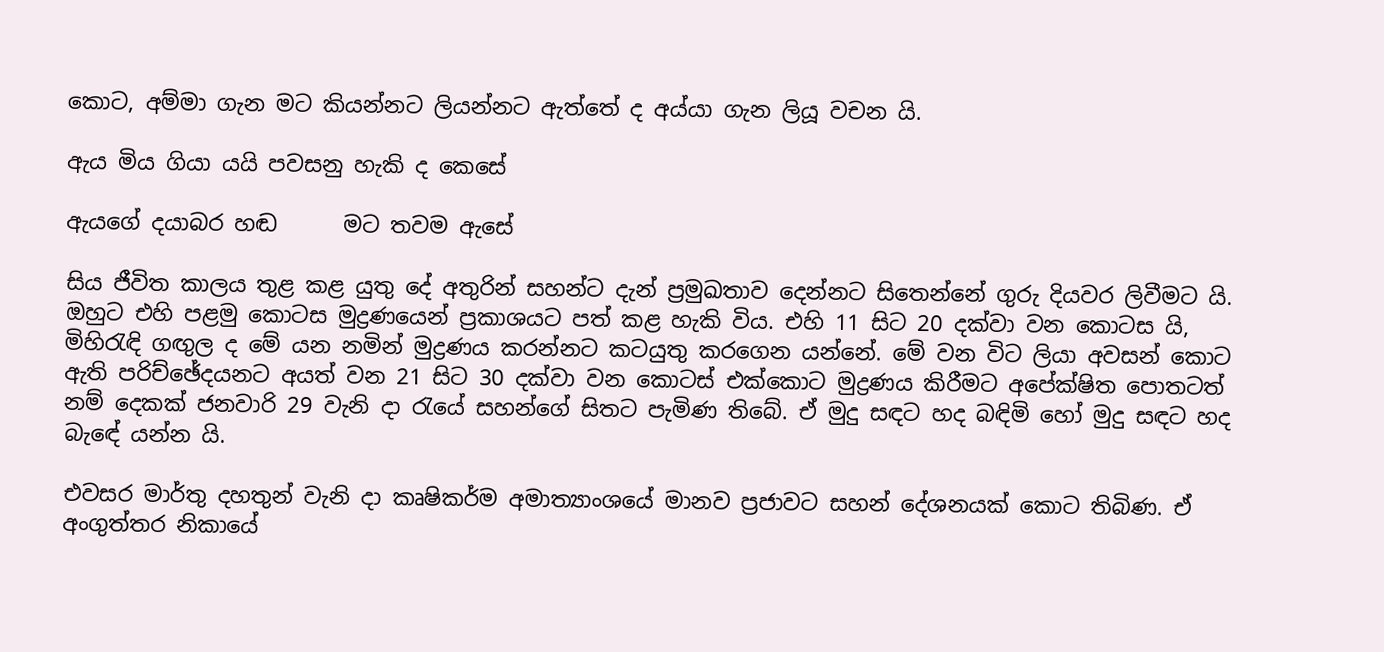කොට, අම්මා ගැන මට කියන්නට ලියන්නට ඇත්තේ ද අය්යා ගැන ලියූ වචන යි.

ඇය මිය ගියා යයි පවසනු හැකි ද කෙසේ

ඇයගේ දයාබර හඬ      මට තවම ඇසේ

සිය ජීවිත කාලය තුළ කළ යුතු දේ අතුරින් සහන්ට දැන් ප්‍රමුඛතාව දෙන්නට සිතෙන්නේ ගුරු දියවර ලිවීමට යි. ඔහුට එහි පළමු කොටස මුද්‍රණයෙන් ප්‍රකාශයට පත් කළ හැකි විය. එහි 11 සිට 20 දක්වා වන කොටස යි, මිහිරැඳි ගඟුල ද මේ යන නමින් මුද්‍රණය කරන්නට කටයුතු කරගෙන යන්නේ. මේ වන විට ලියා අවසන් කොට ඇති පරිච්ඡේදයනට අයත් වන 21 සිට 30 දක්වා වන කොටස් එක්කොට මුද්‍රණය කිරීමට අපේක්ෂිත පොතටත් නම් දෙකක් ජනවාරි 29 වැනි දා රැයේ සහන්ගේ සිතට පැමිණ තිබේ. ඒ මුදු සඳට හද බඳිමි හෝ මුදු සඳට හද බැඳේ යන්න යි.

එවසර මාර්තු දහතුන් වැනි දා කෘෂිකර්ම අමාත්‍යාංශයේ මානව ප්‍රජාවට සහන් දේශනයක් කොට තිබිණ. ඒ අංගුත්තර නිකායේ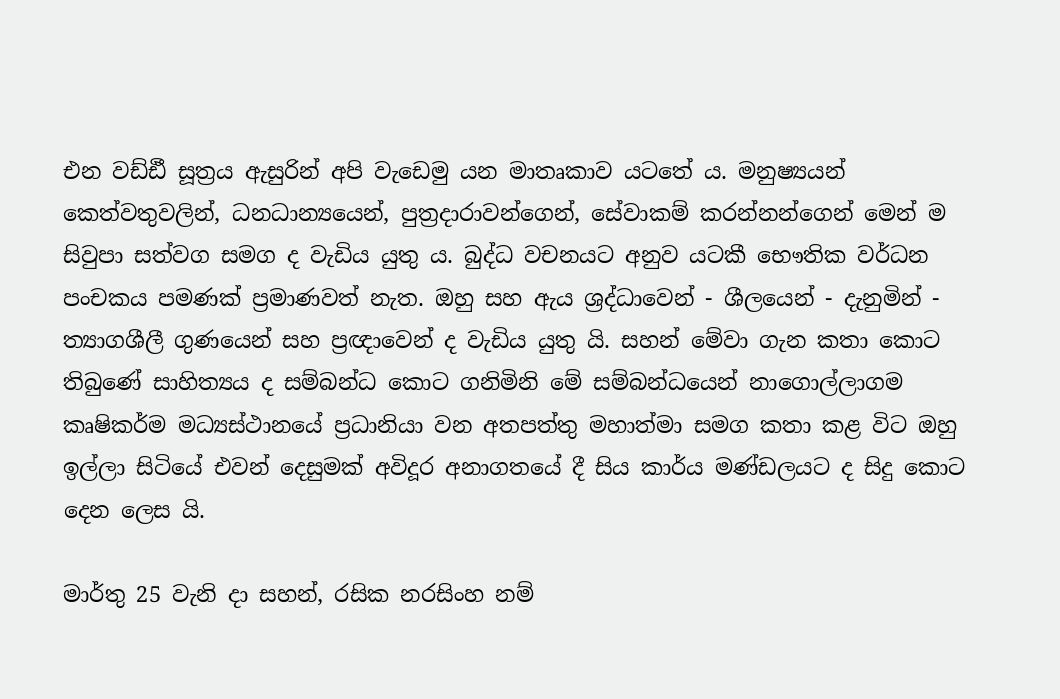එන වඩ්ඪී සූත්‍රය ඇසුරින් අපි වැඩෙමු යන මාතෘකාව යටතේ ය. මනුෂ්‍යයන් කෙත්වතුවලින්, ධනධාන්‍යයෙන්, පුත්‍රදාරාවන්ගෙන්, සේවාකම් කරන්නන්ගෙන් මෙන් ම සිවුපා සත්වග සමග ද වැඩිය යුතු ය. බුද්ධ වචනයට අනුව යටකී භෞතික වර්ධන පංචකය පමණක් ප්‍රමාණවත් නැත. ඔහු සහ ඇය ශ්‍රද්ධාවෙන් - ශීලයෙන් - දැනුමින් - ත්‍යාගශීලී ගුණයෙන් සහ ප්‍රඥාවෙන් ද වැඩිය යුතු යි. සහන් මේවා ගැන කතා කොට තිබුණේ සාහිත්‍යය ද සම්බන්ධ කොට ගනිමිනි මේ සම්බන්ධයෙන් නාගොල්ලාගම කෘෂිකර්ම මධ්‍යස්ථානයේ ප්‍රධානියා වන අතපත්තු මහාත්මා සමග කතා කළ විට ඔහු ඉල්ලා සිටියේ එවන් දෙසුමක් අවිදූර අනාගතයේ දී සිය කාර්ය මණ්ඩලයට ද සිදු කොට දෙන ලෙස යි.

මාර්තු 25 වැනි දා සහන්, රසික නරසිංහ නම්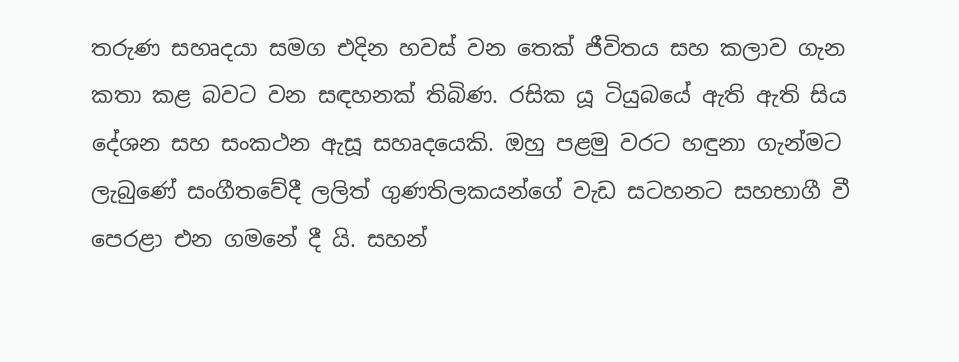තරුණ සහෘදයා සමග එදින හවස් වන තෙක් ජීවිතය සහ කලාව ගැන කතා කළ බවට වන සඳහනක් තිබිණ. රසික යූ ටියුබයේ ඇති ඇති සිය දේශන සහ සංකථන ඇසූ සහෘදයෙකි. ඔහු පළමු වරට හඳුනා ගැන්මට ලැබුණේ සංගීතවේදී ලලිත් ගුණතිලකයන්ගේ වැඩ සටහනට සහභාගී වී පෙරළා එන ගමනේ දී යි. සහන්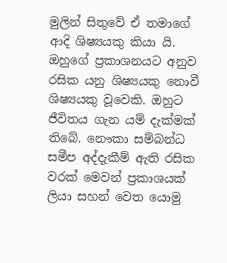මුලින් සිතුවේ ඒ තමාගේ ආදි ශිෂ්‍යයකු කියා යි. ඔහුගේ ප්‍රකාශනයට අනුව රසික යනු ශිෂ්‍යයකු නොවී ශිෂ්‍යයකු වූවෙකි. ඔහුට ජීවිතය ගැන යම් දැක්මක් තිබේ. නෞකා සම්බන්ධ සමීප අද්දැකීම් ඇති රසික වරක් මෙවන් ප්‍රකාශයක් ලියා සහන් වෙත යොමු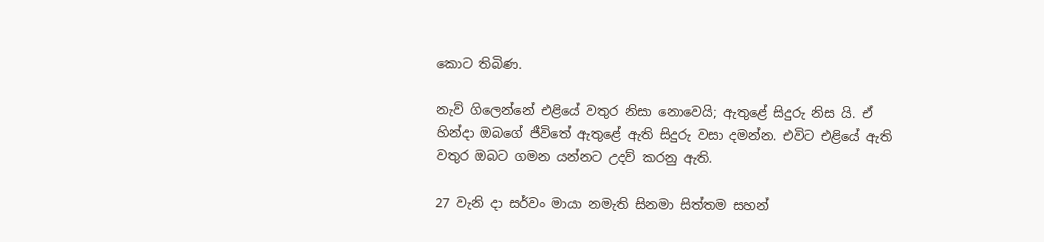කොට තිබිණ.

නැව් ගිලෙන්නේ එළියේ වතුර නිසා නොවෙයි; ඇතුළේ සිදුරු නිස යි. ඒ හින්දා ඔබගේ ජීවිතේ ඇතුළේ ඇති සිදුරු වසා දමන්න. එවිට එළියේ ඇති වතුර ඔබට ගමන යන්නට උදව් කරනු ඇති.

27 වැනි දා සර්වං මායා නමැති සිනමා සිත්තම සහන්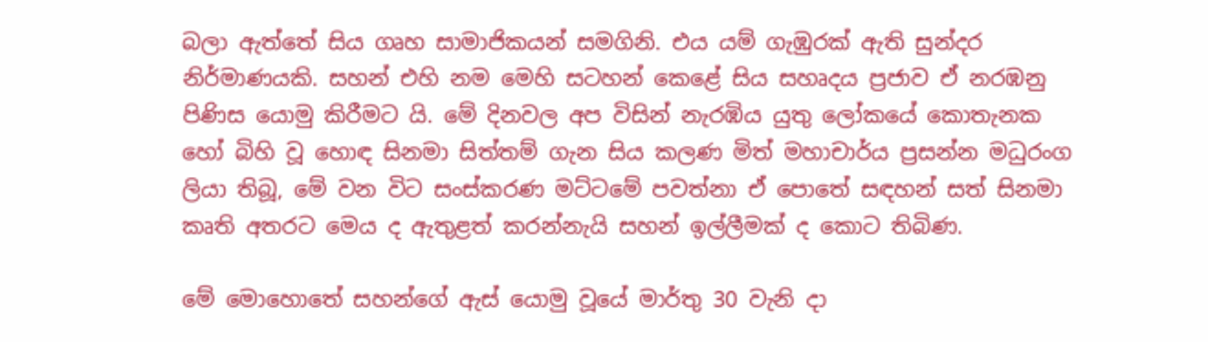බලා ඇත්තේ සිය ගෘහ සාමාජිකයන් සමගිනි. එය යම් ගැඹුරක් ඇති සුන්දර නිර්මාණයකි. සහන් එහි නම මෙහි සටහන් කෙළේ සිය සහෘදය ප්‍රජාව ඒ නරඹනු පිණිස යොමු කිරීමට යි. මේ දිනවල අප විසින් නැරඹිය යුතු ලෝකයේ කොතැනක හෝ බිහි වූ හොඳ සිනමා සිත්තම් ගැන සිය කලණ මිත් මහාචාර්ය ප්‍රසන්න මධුරංග ලියා තිබූ, මේ වන විට සංස්කරණ මට්ටමේ පවත්නා ඒ පොතේ සඳහන් සත් සිනමා කෘති අතරට මෙය ද ඇතුළත් කරන්නැයි සහන් ඉල්ලීමක් ද කොට තිබිණ.

මේ මොහොතේ සහන්ගේ ඇස් යොමු වූයේ මාර්තු 30 වැනි දා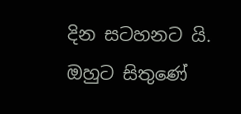දින සටහනට යි. ඔහුට සිතුණේ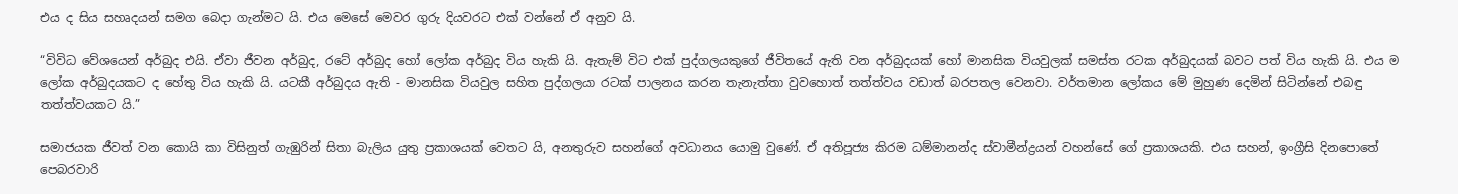එය ද සිය සහෘදයන් සමග බෙදා ගැන්මට යි. එය මෙසේ මෙවර ගුරු දියවරට එක් වන්නේ ඒ අනුව යි.

“විවිධ වේශයෙන් අර්බුද එයි. ඒවා ජීවන අර්බුද, රටේ අර්බුද හෝ ලෝක අර්බුද විය හැකි යි. ඇතැම් විට එක් පුද්ගලයකුගේ ජීවිතයේ ඇති වන අර්බුදයක් හෝ මානසික වියවුලක් සමස්ත රටක අර්බුදයක් බවට පත් විය හැකි යි. එය ම ලෝක අර්බුදයකට ද හේතු විය හැකි යි. යටකී අර්බුදය ඇති - මානසික වියවුල සහිත පුද්ගලයා රටක් පාලනය කරන තැනැත්තා වුවහොත් තත්ත්වය වඩාත් බරපතල වෙනවා. වර්තමාන ලෝකය මේ මුහුණ දෙමින් සිටින්නේ එබඳු තත්ත්වයකට යි.”

සමාජයක ජීවත් වන කොයි කා විසිනුත් ගැඹුරින් සිතා බැලිය යුතු ප්‍රකාශයක් වෙතට යි, අනතුරුව සහන්ගේ අවධානය යොමු වුණේ. ඒ අතිපූජ්‍ය කිරම ධම්මානන්ද ස්වාමීන්ද්‍රයන් වහන්සේ ගේ ප්‍රකාශයකි. එය සහන්, ඉංග්‍රීසි දිනපොතේ පෙබරවාරි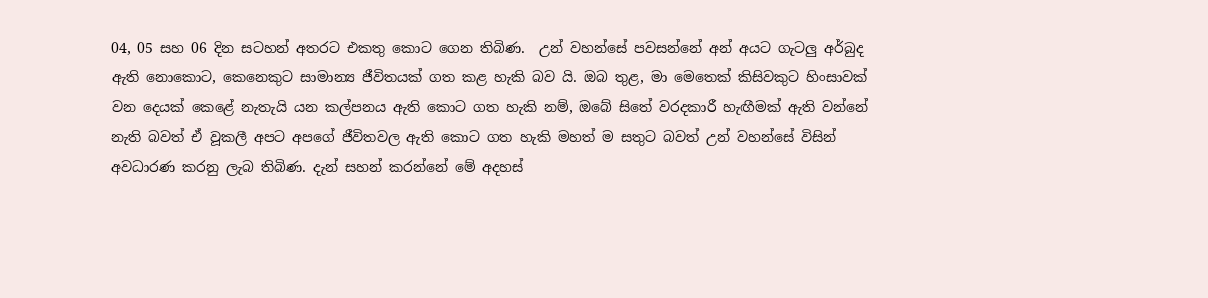04, 05 සහ 06 දින සටහන් අතරට එකතු කොට ගෙන තිබිණ.  උන් වහන්සේ පවසන්නේ අන් අයට ගැටලු අර්බුද ඇති නොකොට, කෙනෙකුට සාමාන්‍ය ජීවිතයක් ගත කළ හැකි බව යි. ඔබ තුළ, මා මෙතෙක් කිසිවකුට හිංසාවක් වන දෙයක් කෙළේ නැතැයි යන කල්පනය ඇති කොට ගත හැකි නම්, ඔබේ සිතේ වරදකාරී හැඟීමක් ඇති වන්නේ නැති බවත් ඒ වූකලී අපට අපගේ ජීවිතවල ඇති කොට ගත හැකි මහත් ම සතුට බවත් උන් වහන්සේ විසින් අවධාරණ කරනු ලැබ තිබිණ. දැන් සහන් කරන්නේ මේ අදහස්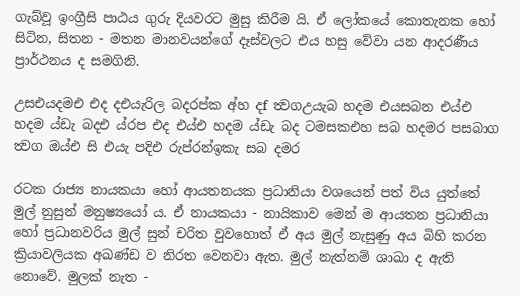ගැබ්වූ ඉංග්‍රීසි පාඨය ගුරු දියවරට මුසු කිරීම යි. ඒ ලෝකයේ කොතැනක හෝ සිටින, සිතන - මතන මානවයන්ගේ දෑස්වලට එය හසු වේවා යන ආදරණීය ප්‍රාර්ථනය ද සමගිනි.

උසඑයදමඑ එද දඑයැරිල බදරප්ක අ්හ දf ත්‍වගඋයැබ හදම එයසබන එය්එ හදම ය්ඩැ බදඑ ය්රප එද එය්එ හදම ය්ඩැ බද ටමසකඑහ සබ හදමර පසබාග ත්‍වග ඔය්එ සි එයැ පදිඑ රුප්රන්ඉකැ සබ දමර

රටක රාජ්‍ය නායකයා හෝ ආයතනයක ප්‍රධානියා වශයෙන් පත් විය යුත්තේ මුල් නුසුන් මනුෂ්‍යයෝ ය. ඒ නායකයා - නායිකාව මෙන් ම ආයතන ප්‍රධානියා හෝ ප්‍රධානවරිය මුල් සුන් චරිත වුවහොත් ඒ අය මුල් නැසුණු අය බිහි කරන ක්‍රියාවලියක අඛණ්ඩ ව නිරත වෙනවා ඇත. මුල් නැත්නම් ශාඛා ද ඇති නොවේ. මුලක් නැත -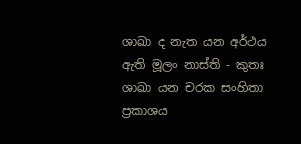ශාඛා ද නැත යන අර්ථය ඇති මූලං නාස්ති - කුතඃ ශාඛා යන චරක සංහිතා ප්‍රකාශය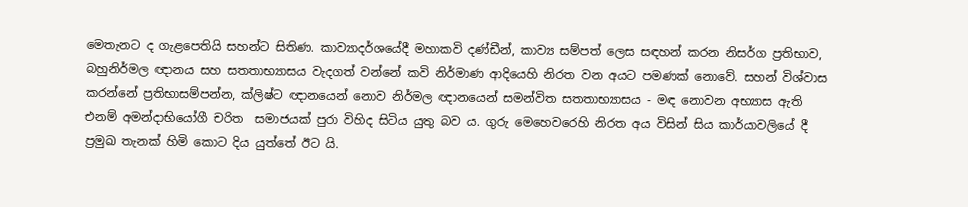මෙතැනට ද ගැළපෙතියි සහන්ට සිතිණ. කාව්‍යාදර්ශයේදී මහාකවි දණ්ඩීන්, කාව්‍ය සම්පත් ලෙස සඳහන් කරන නිසර්ග ප්‍රතිභාව, බහුනිර්මල ඥානය සහ සතතාභ්‍යාසය වැදගත් වන්නේ කවි නිර්මාණ ආදියෙහි නිරත වන අයට පමණක් නොවේ. සහන් විශ්වාස කරන්නේ ප්‍රතිභාසම්පන්න, ක්ලිෂ්ට ඥානයෙන් නොව නිර්මල ඥානයෙන් සමන්විත සතතාභ්‍යාසය - මඳ නොවන අභ්‍යාස ඇති එනම් අමන්දාභියෝගී චරිත  සමාජයක් පුරා විහිද සිටිය යුතු බව ය. ගුරු මෙහෙවරෙහි නිරත අය විසින් සිය කාර්යාවලියේ දී ප්‍රමුඛ තැනක් හිමි කොට දිය යුත්තේ ඊට යි.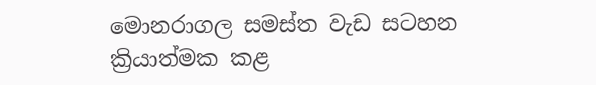මොනරාගල සමස්ත වැඩ සටහන ක්‍රියාත්මක කළ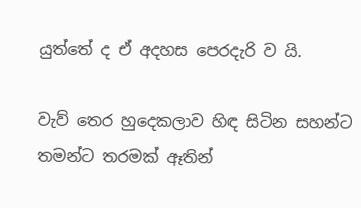යුත්තේ ද ඒ අදහස පෙරදැරි ව යි.

වැව් තෙර හුදෙකලාව හිඳ සිටින සහන්ට තමන්ට තරමක් ඈතින්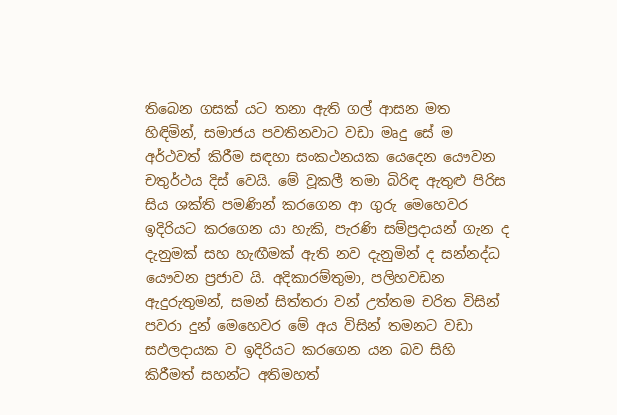තිබෙන ගසක් යට තනා ඇති ගල් ආසන මත හිඳිමින්, සමාජය පවතිනවාට වඩා මෘදු සේ ම අර්ථවත් කිරීම සඳහා සංකථනයක යෙදෙන යෞවන චතුර්ථය දිස් වෙයි. මේ වූකලී තමා බිරිඳ ඇතුළු පිරිස සිය ශක්ති පමණින් කරගෙන ආ ගුරු මෙහෙවර ඉදිරියට කරගෙන යා හැකි, පැරණි සම්ප්‍රදායන් ගැන ද දැනුමක් සහ හැඟීමක් ඇති නව දැනුමින් ද සන්නද්ධ යෞවන ප්‍රජාව යි. අදිකාරම්තුමා, පලිහවඩන ඇදුරුතුමන්, සමන් සිත්තරා වන් උත්තම චරිත විසින් පවරා දුන් මෙහෙවර මේ අය විසින් තමනට වඩා සඵලදායක ව ඉදිරියට කරගෙන යන බව සිහි කිරීමත් සහන්ට අතිමහත්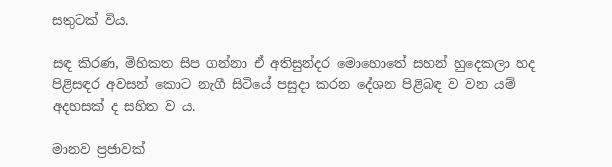සතුටක් විය.

සඳ කිරණ, මිහිකත සිප ගන්නා ඒ අතිසුන්දර මොහොතේ සහන් හුදෙකලා හද පිළිසඳර අවසන් කොට නැගී සිටියේ පසුදා කරන දේශන පිළිබඳ ව වන යම් අදහසක් ද සහිත ව ය.

මානව ප්‍රජාවක්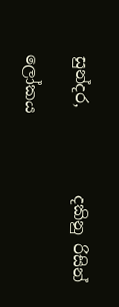සුන්දර,           දකිනු රිසින්

ලෝකය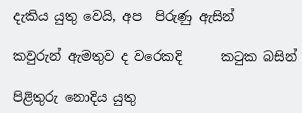දැකිය යුතු වෙයි, අප  පිරුණු ඇසින්

කවුරුන් ඇමතුව ද වරෙකදි      කටුක බසින්

පිළිතුරු නොදිය යුතු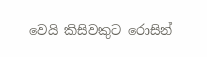වෙයි කිසිවකුට රොසින්